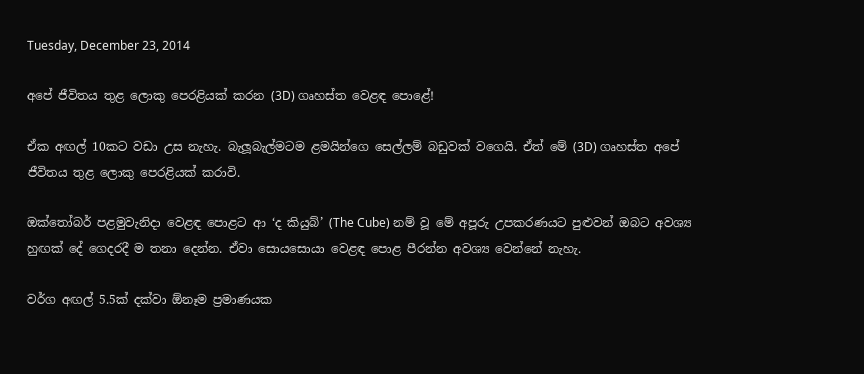Tuesday, December 23, 2014

අපේ ජීවිතය තුළ ලොකු පෙරළියක් කරන (3D) ගෘහස්ත වෙළඳ පොළේ!

ඒක අඟල් 10කට වඩා උස නැහැ. බැලූබැල්මටම ළමයින්ගෙ සෙල්ලම් බඩුවක් වගෙයි. ඒත් මේ (3D) ගෘහස්ත අපේ ජීවිතය තුළ ලොකු පෙරළියක් කරාවි.

ඔක්තෝබර් පළමුවැනිදා වෙළඳ පොළට ආ ‘ද කියුබ්’ (The Cube) නම් වූ මේ අපූරු උපකරණයට පුළුවන් ඔබට අවශ්‍ය හුඟක් දේ ගෙදරදී ම තනා දෙන්න. ඒවා සොයසොයා වෙළඳ පොළ පීරන්න අවශ්‍ය වෙන්නේ නැහැ.

වර්ග අඟල් 5.5ක් දක්වා ඕනෑම ප්‍රමාණයක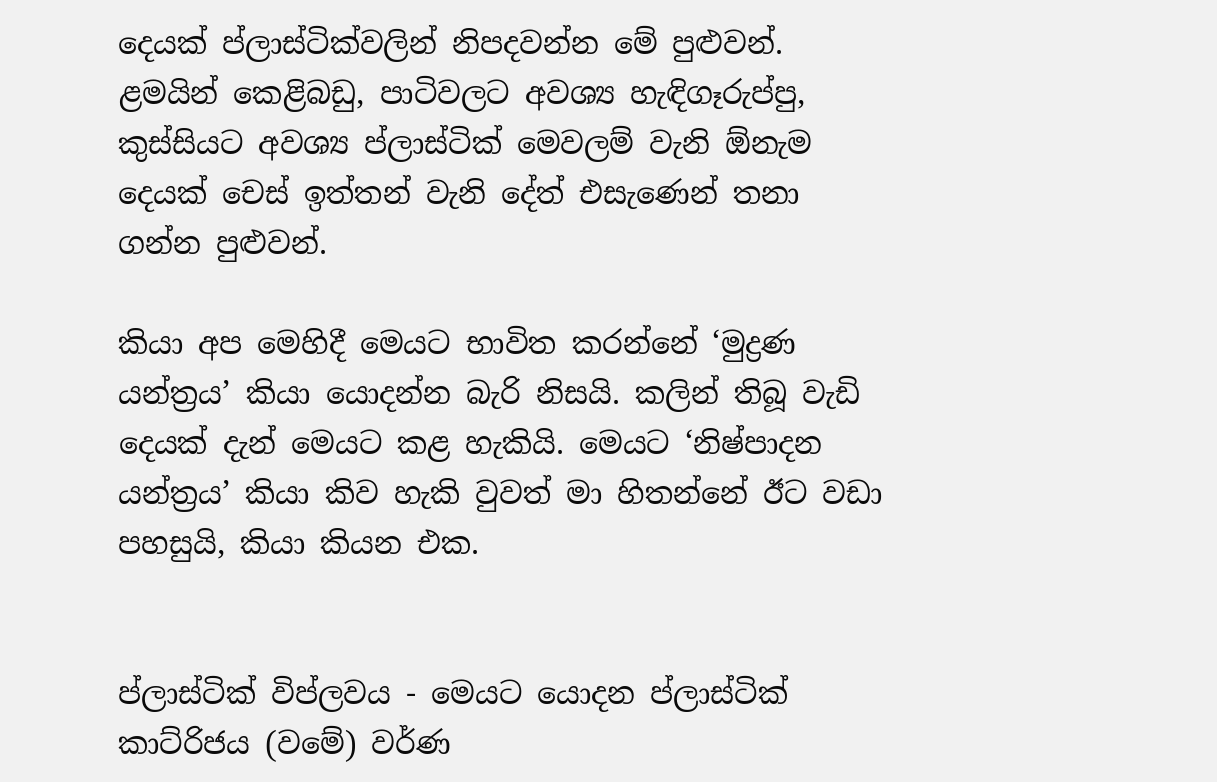දෙයක් ප්ලාස්ටික්වලින් නිපදවන්න මේ පුළුවන්. ළමයින් කෙළිබඩු, පාටිවලට අවශ්‍ය හැඳිගෑරුප්පු, කුස්සියට අවශ්‍ය ප්ලාස්ටික් මෙවලම් වැනි ඕනැම දෙයක් චෙස් ඉත්තන් වැනි දේත් එසැණෙන් තනා ගන්න පුළුවන්.

කියා අප මෙහිදී මෙයට භාවිත කරන්නේ ‘මුද්‍රණ යන්ත්‍රය’ කියා යොදන්න බැරි නිසයි. කලින් තිබූ වැඩි දෙයක් දැන් මෙයට කළ හැකියි. මෙයට ‘නිෂ්පාදන යන්ත්‍රය’ කියා කිව හැකි වුවත් මා හිතන්නේ ඊට වඩා පහසුයි, කියා කියන එක.


ප්ලාස්ටික් විප්ලවය - මෙයට යොදන ප්ලාස්ටික් කාට්රිජය (වමේ) වර්ණ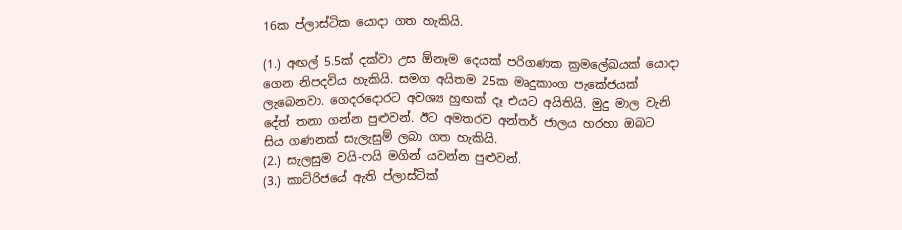16ක ප්ලාස්ටික යොදා ගත හැකියි.

(1.) අඟල් 5.5ක් දක්වා උස ඕනෑම දෙයක් පරිගණක ක්‍රමලේඛයක් යොදා ගෙන නිපදවිය හැකියි. සමග අයිතම 25ක මෘදුකාංග පැකේජයක් ලැබෙනවා. ගෙදරදොරට අවශ්‍ය හුඟක් දෑ එයට අයිතියි. මුදු මාල වැනි දේත් තනා ගන්න පුළුවන්. ඊට අමතරව අන්තර් ජාලය හරහා ඔබට සිය ගණනක් සැලැසුම් ලබා ගත හැකියි.
(2.) සැලසුම වයි-ෆයි මගින් යවන්න පුළුවන්.
(3.) කාට්රිජයේ ඇති ප්ලාස්ටික්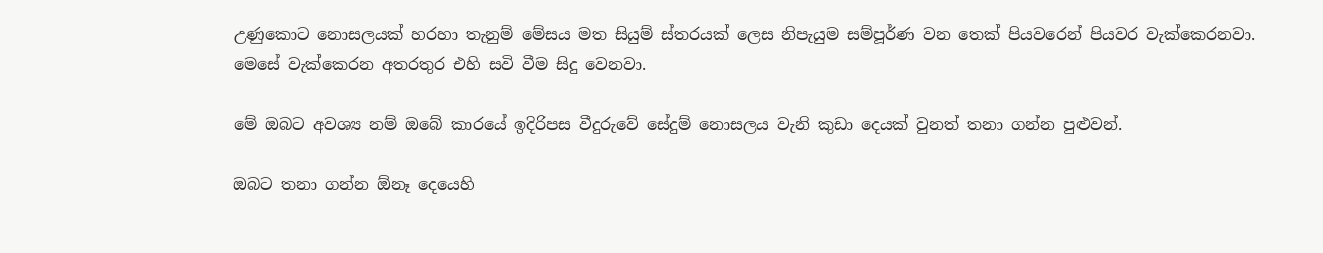උණුකොට නොසලයක් හරහා තැනුම් මේසය මත සියුම් ස්තරයක් ලෙස නිපැයුම සම්පූර්ණ වන තෙක් පියවරෙන් පියවර වැක්කෙරනවා. මෙසේ වැක්කෙරන අතරතුර එහි සවි වීම සිදු වෙනවා.

මේ ඔබට අවශ්‍ය නම් ඔබේ කාරයේ ඉදිරිපස වීදුරුවේ සේදුම් නොසලය වැනි කුඩා දෙයක් වුනත් තනා ගන්න පුළුවන්.

ඔබට තනා ගන්න ඕනෑ දෙයෙහි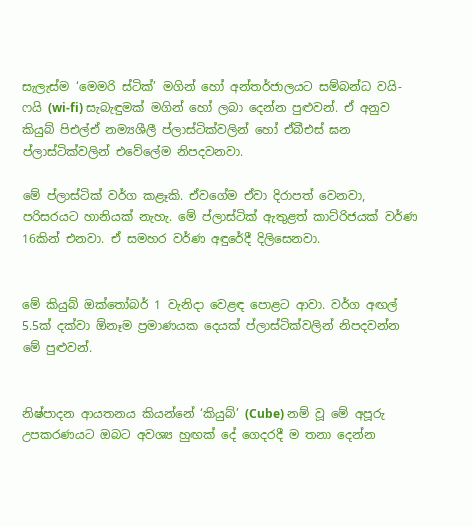සැලැස්ම ‘මෙමරි ස්ටික්’ මගින් හෝ අන්තර්ජාලයට සම්බන්ධ වයි-ෆයි (wi-fi) සැබැඳුමක් මගින් හෝ ලබා දෙන්න පුළුවන්. ඒ අනුව කියුබ් පිඑල්ඒ නම්‍යශීලී ප්ලාස්ටික්වලින් හෝ ඒබීඑස් ඝන ප්ලාස්ටික්වලින් එවේලේම නිපදවනවා.

මේ ප්ලාස්ටික් වර්ග කළෑකි. ඒවගේම ඒවා දිරාපත් වෙනවා, පරිසරයට හානියක් නැහැ. මේ ප්ලාස්ටික් ඇතුළත් කාට්රිජයක් වර්ණ 16කින් එනවා. ඒ සමහර වර්ණ අඳුරේදී දිලිසෙනවා.


මේ කියුබ් ඔක්තෝබර් 1 වැනිදා වෙළඳ පොළට ආවා. වර්ග අඟල් 5.5ක් දක්වා ඕනෑම ප්‍රමාණයක දෙයක් ප්ලාස්ටික්වලින් නිපදවන්න මේ පුළුවන්.


නිෂ්පාදන ආයතනය කියන්නේ ‘කියුබ්’ (Cube) නම් වූ මේ අපූරු උපකරණයට ඔබට අවශ්‍ය හුඟක් දේ ගෙදරදී ම තනා දෙන්න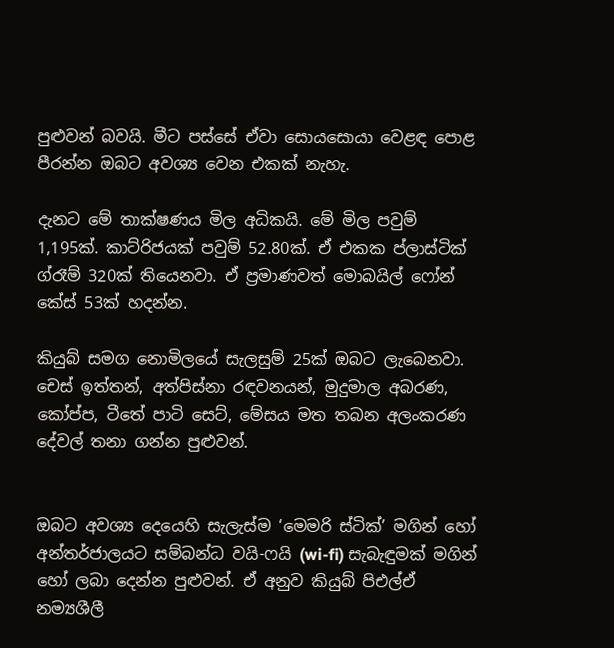පුළුවන් බවයි. මීට පස්සේ ඒවා සොයසොයා වෙළඳ පොළ පීරන්න ඔබට අවශ්‍ය වෙන එකක් නැහැ.

දැනට මේ තාක්ෂණය මිල අධිකයි. මේ මිල පවුම් 1,195ක්. කාට්රිජයක් පවුම් 52.80ක්. ඒ එකක ප්ලාස්ටික් ග්රෑම් 320ක් තියෙනවා. ඒ ප්‍රමාණවත් මොබයිල් ෆෝන් කේස් 53ක් හදන්න.

කියුබ් සමග නොමිලයේ සැලසුම් 25ක් ඔබට ලැබෙනවා. චෙස් ඉත්තන්, අත්පිස්නා රඳවනයන්, මුදුමාල අබරණ, කෝප්ප, ටීතේ පාටි සෙට්, මේසය මත තබන අලංකරණ දේවල් තනා ගන්න පුළුවන්.


ඔබට අවශ්‍ය දෙයෙහි සැලැස්ම ‘මෙමරි ස්ටික්’ මගින් හෝ අන්තර්ජාලයට සම්බන්ධ වයි-ෆයි (wi-fi) සැබැඳුමක් මගින් හෝ ලබා දෙන්න පුළුවන්. ඒ අනුව කියුබ් පිඑල්ඒ නම්‍යශීලී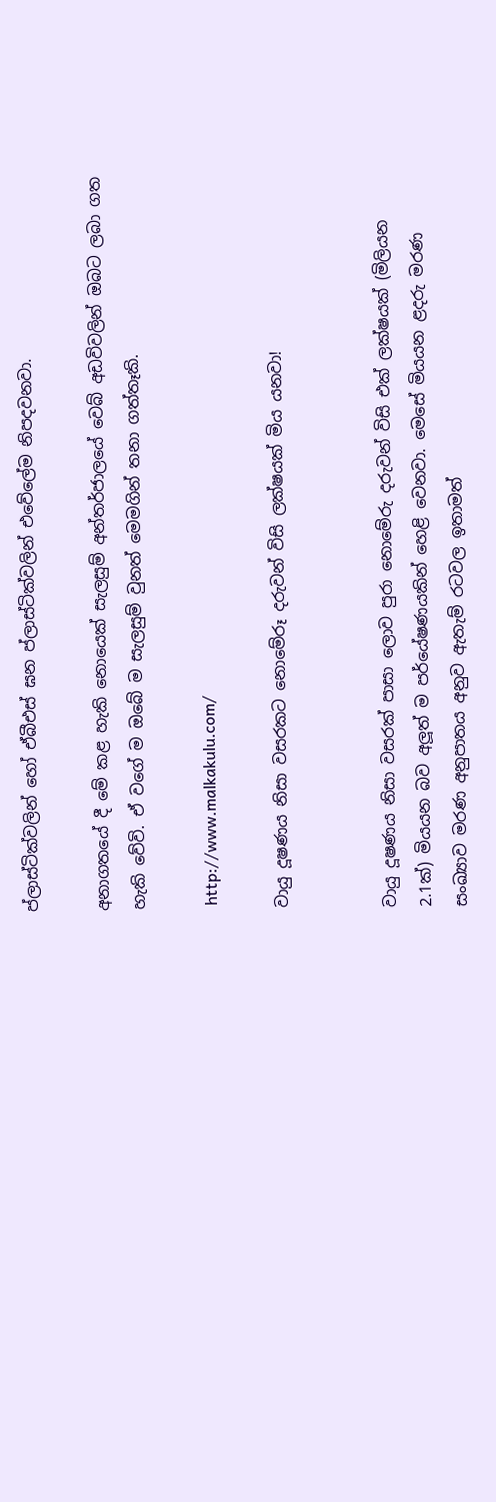ප්ලාස්ටික්වලින් හෝ ඒබීඑස් ඝන ප්ලාස්ටික්වලින් එවේලේම නිපදවනවා.

අනාගතයේ දී මේ කළ හැකි නොයෙක් සැලසුම් අන්තර්ජාලයේ වෙබ් අඩවිවලින් ඔබට ලබා ගත හැකි වේවි. ඒ වගේ ම ඔබේ ම සැලසුම් වුනත් මෙමගින් තනා ගත්තෑකි.

 http://www.malkakulu.com/

වායු දූෂණය නිසා වසරකට නොමේරූ දරුවන් විසි ලක්ෂයක් මිය යනවා!


වායු දූෂණය නිසා වසරක් පාසා ලොව පුරා නොමේරු දරුවන් විසි එක් ලක්ෂයක් (මිලියන 2.1ක්) මියයන බව අලූත් ම පර්යේෂණයකින් හෙළි වෙනවා. මෙසේ මියයන ළදරු මරණ සංඛ්‍යාව මරණ අනුපාතය අනුව ඇතැම් රටවල ඉතාමත්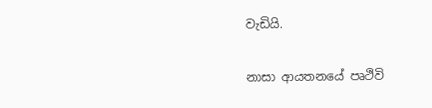වැඩියි.

නාසා ආයතනයේ පෘථිවි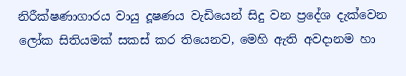නිරීක්ෂණාගාරය වායු දූෂණය වැඩියෙන් සිදු වන ප්‍රදේශ දැක්වෙන ලෝක සිතියමක් සකස් කර තියෙනව, මෙහි ඇති අවදානම හා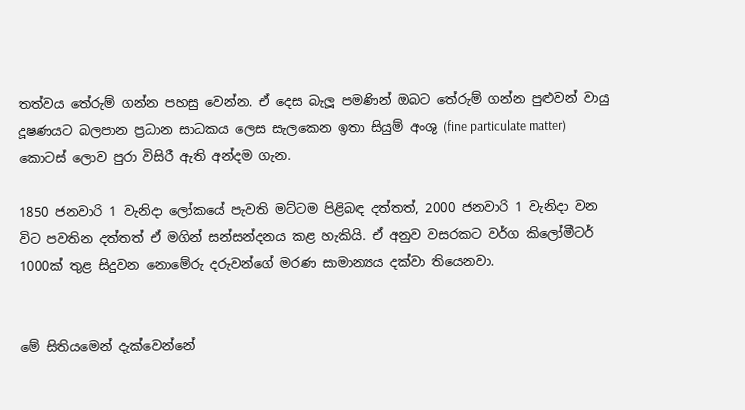තත්වය තේරුම් ගන්න පහසු වෙන්න. ඒ දෙස බැලූ පමණින් ඔබට තේරුම් ගන්න පුළුවන් වායු දූෂණයට බලපාන ප්‍රධාන සාධකය ලෙස සැලකෙන ඉතා සියුම් අංශු (fine particulate matter) කොටස් ලොව පුරා විසිරී ඇති අන්දම ගැන.

1850 ජනවාරි 1 වැනිදා ලෝකයේ පැවති මට්ටම පිළිබඳ දත්තත්, 2000 ජනවාරි 1 වැනිදා වන විට පවතින දත්තත් ඒ මගින් සන්සන්දනය කළ හැකියි. ඒ අනුව වසරකට වර්ග කිලෝමීටර් 1000ක් තුළ සිදුවන නොමේරු දරුවන්ගේ මරණ සාමාන්‍යය දක්වා තියෙනවා.


මේ සිතියමෙන් දැක්වෙන්නේ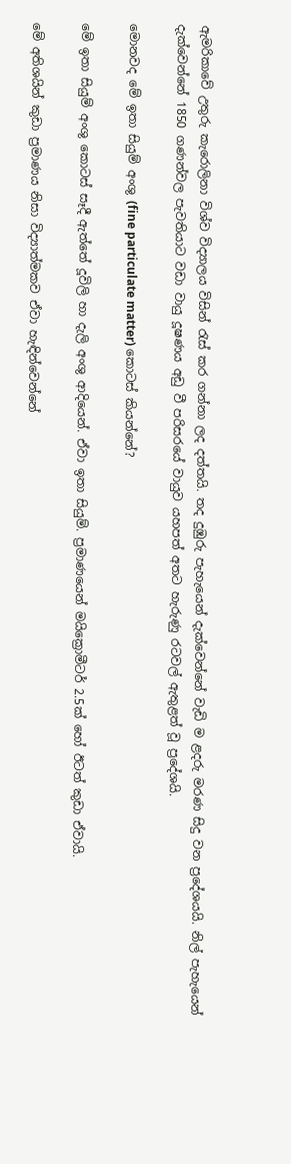ඇමරිකාවේ උතුරු කැරොලිනා විශ්ව විද්‍යාලය විසින් රැස් කර ගන්නා ලද දත්තයි. තද දුඹුරු පැහැයෙන් දැක්වෙන්නේ වැඩි ම ළදරු මරණ සිදු වන ප්‍රදේශයයි. නිල් පැහැයෙන් දැක්වෙන්නේ 1850 ගණන්වල පැවතියාට වඩා වායු දූෂණය අඩු වී පරිසරයේ වායුව යහපත් අතට හැරුණු රටවල් ඇතුළත් වූ ප්‍රදේශයි.

මොනවද මේ ඉතා සියුම් අංශු (fine particulate matter) කොටස් කියන්නේ?

මේ ඉතා සියුම් අංශු කොටස් සෑදී ඇත්තේ දූවිලි හා දැලි අංශු ආදියෙන්. ඒවා ඉතා සියුම්. ප්‍රමාණයෙන් මයික්‍රොමීටර් 2.5ක් හෝ ඊටත් කුඩා ඒවායි.

මේ අතිශයින් කුඩා ප්‍රමාණය නිසා විද්‍යාත්මකව ඒවා හැඳින්වෙන්නේ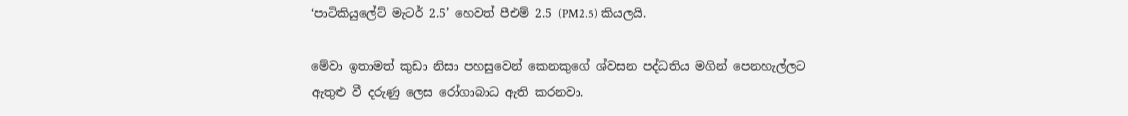‘පාටිකියුලේට් මැටර් 2.5’ හෙවත් පීඑම් 2.5 (PM2.5) කියලයි.

මේවා ඉතාමත් කුඩා නිසා පහසුවෙන් කෙනකුගේ ශ්වසන පද්ධතිය මගින් පෙනහැල්ලට ඇතුළු වී දරුණු ලෙස රෝගාබාධ ඇති කරනවා.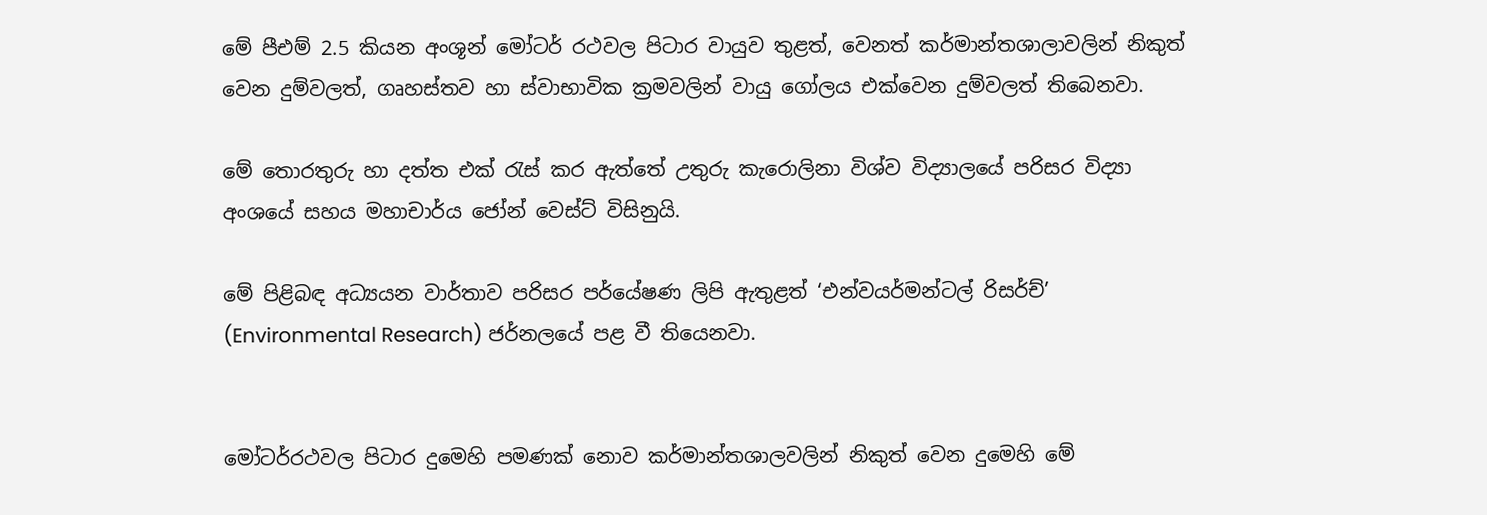මේ පීඑම් 2.5 කියන අංශූන් මෝටර් රථවල පිටාර වායුව තුළත්, වෙනත් කර්මාන්තශාලාවලින් නිකුත් වෙන දුම්වලත්, ගෘහස්තව හා ස්වාභාවික ක්‍රමවලින් වායු ගෝලය එක්වෙන දුම්වලත් තිබෙනවා.

මේ තොරතුරු හා දත්ත එක් රැස් කර ඇත්තේ උතුරු කැරොලිනා විශ්ව විද්‍යාලයේ පරිසර විද්‍යා අංශයේ සහය මහාචාර්ය ජෝන් වෙස්ට් විසිනුයි.

මේ පිළිබඳ අධ්‍යයන වාර්තාව පරිසර පර්යේෂණ ලිපි ඇතුළත් ‘එන්වයර්මන්ටල් රිසර්ච්’ (Environmental Research) ජර්නලයේ පළ වී තියෙනවා.


මෝටර්රථවල පිටාර දුමෙහි පමණක් නොව කර්මාන්තශාලවලින් නිකුත් වෙන දුමෙහි මේ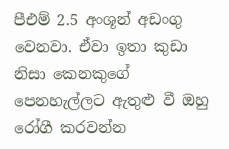පීඑම් 2.5 අංශූන් අඩංගු වෙනවා. ඒවා ඉතා කුඩා නිසා කෙනකුගේ පෙනහැල්ලට ඇතුළු වී ඔහු රෝගී කරවන්න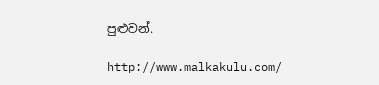පුළුවන්.

http://www.malkakulu.com/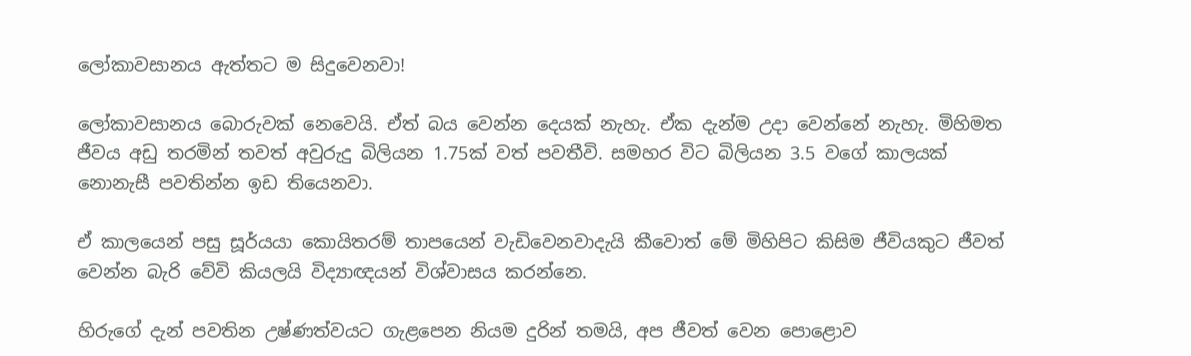ලෝකාවසානය ඇත්තට ම සිදුවෙනවා!

ලෝකාවසානය බොරුවක් නෙවෙයි. ඒත් බය වෙන්න දෙයක් නැහැ. ඒක දැන්ම උදා වෙන්නේ නැහැ. මිහිමත ජීවය අඩු තරමින් තවත් අවුරුදු බිලියන 1.75ක් වත් පවතීවි. සමහර විට බිලියන 3.5 වගේ කාලයක් නොනැසී පවතින්න ඉඩ තියෙනවා.

ඒ කාලයෙන් පසු සූර්යයා කොයිතරම් තාපයෙන් වැඩිවෙනවාදැයි කීවොත් මේ මිහිපිට කිසිම ජීවියකුට ජීවත් වෙන්න බැරි වේවි කියලයි විද්‍යාඥයන් විශ්වාසය කරන්නෙ.

හිරුගේ දැන් පවතින උෂ්ණත්වයට ගැළපෙන නියම දුරින් තමයි, අප ජීවත් වෙන පොළොව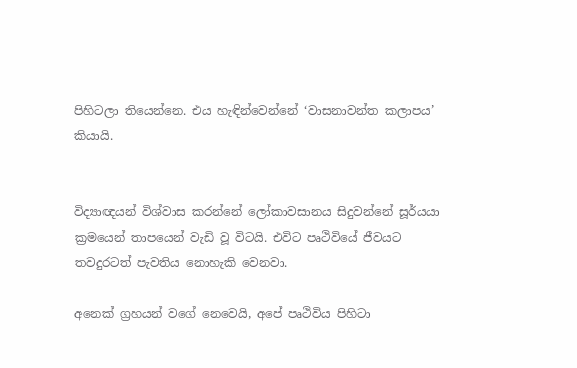පිහිටලා තියෙන්නෙ. එය හැඳින්වෙන්නේ ‘වාසනාවන්ත කලාපය’ කියායි.


විද්‍යාඥයන් විශ්වාස කරන්නේ ලෝකාවසානය සිදුවන්නේ සූර්යයා ක්‍රමයෙන් තාපයෙන් වැඩි වූ විටයි. එවිට පෘථිවියේ ජීවයට තවදුරටත් පැවතිය නොහැකි වෙනවා.

අනෙක් ග්‍රහයන් වගේ නෙවෙයි, අපේ පෘථිවිය පිහිටා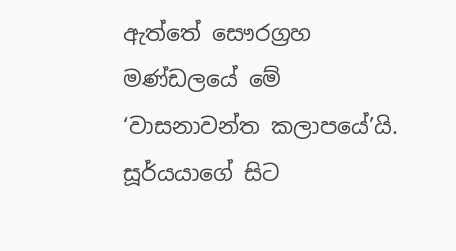ඇත්තේ සෞරග්‍රහ මණ්ඩලයේ මේ ‘වාසනාවන්ත කලාපයේ’යි. සූර්යයාගේ සිට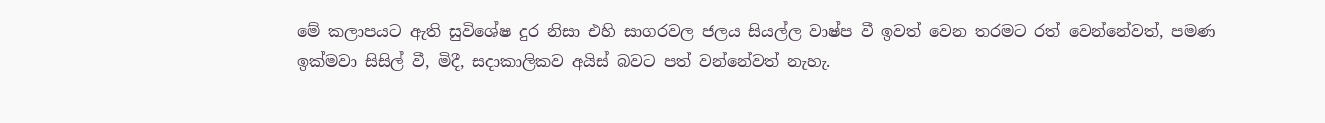මේ කලාපයට ඇති සුවිශේෂ දුර නිසා එහි සාගරවල ජලය සියල්ල වාෂ්ප වී ඉවත් වෙන තරමට රත් වෙන්නේවත්, පමණ ඉක්මවා සිසිල් වී, මිදී, සදාකාලිකව අයිස් බවට පත් වන්නේවත් නැහැ.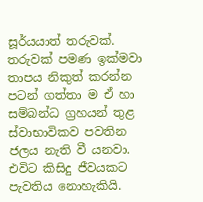සූර්යයාත් තරුවක්. තරුවක් පමණ ඉක්මවා තාපය නිකුත් කරන්න පටන් ගත්තා ම ඒ හා සම්බන්ධ ග්‍රහයන් තුළ ස්වාභාවිකව පවතින ජලය නැති වී යනවා. එවිට කිසිදු ජීවයකට පැවතිය නොහැකියි.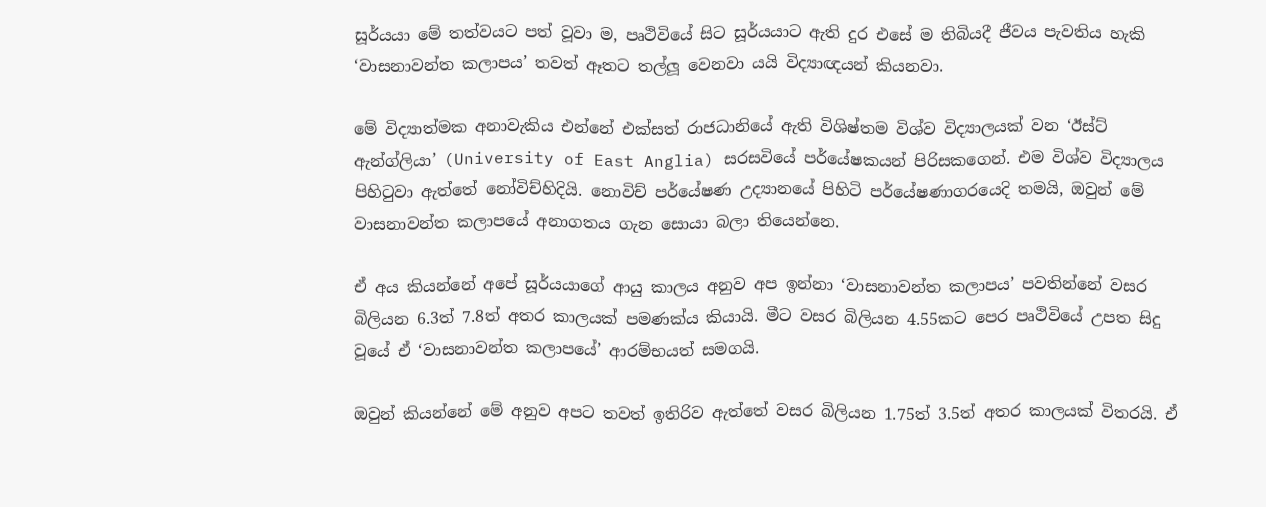සූර්යයා මේ තත්වයට පත් වූවා ම, පෘථිවියේ සිට සූර්යයාට ඇති දුර එසේ ම තිබියදී ජීවය පැවතිය හැකි ‘වාසනාවන්ත කලාපය’ තවත් ඈතට තල්ලූ වෙනවා යයි විද්‍යාඥයන් කියනවා.

මේ විද්‍යාත්මක අනාවැකිය එන්නේ එක්සත් රාජධානියේ ඇති විශිෂ්තම විශ්ව විද්‍යාලයක් වන ‘ඊස්ට් ඇන්ග්ලියා’ (University of East Anglia) සරසවියේ පර්යේෂකයන් පිරිසකගෙන්. එම විශ්ව විද්‍යාලය පිහිටුවා ඇත්තේ නෝවිච්හිදියි. නොවිච් පර්යේෂණ උද්‍යානයේ පිහිටි පර්යේෂණාගරයෙදි තමයි, ඔවුන් මේ වාසනාවන්ත කලාපයේ අනාගතය ගැන සොයා බලා තියෙන්නෙ.

ඒ අය කියන්නේ අපේ සූර්යයාගේ ආයු කාලය අනුව අප ඉන්නා ‘වාසනාවන්ත කලාපය’ පවතින්නේ වසර බිලියන 6.3ත් 7.8ත් අතර කාලයක් පමණක්ය කියායි. මීට වසර බිලියන 4.55කට පෙර පෘථිවියේ උපත සිදු වූයේ ඒ ‘වාසනාවන්ත කලාපයේ’ ආරම්භයත් සමගයි.

ඔවුන් කියන්නේ මේ අනුව අපට තවත් ඉතිරිව ඇත්තේ වසර බිලියන 1.75ත් 3.5ත් අතර කාලයක් විතරයි. ඒ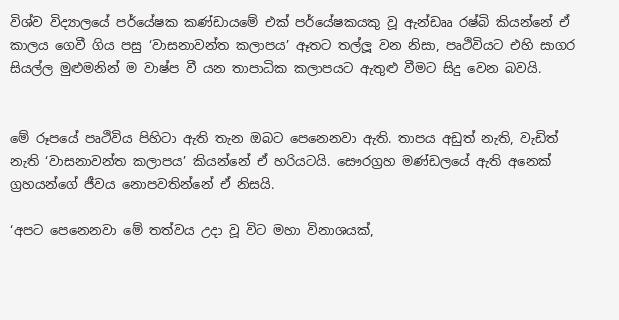විශ්ව විද්‍යාලයේ පර්යේෂක කණ්ඩායමේ එක් පර්යේෂකයකු වූ ඇන්ඩෲ රෂ්බි කියන්නේ ඒ කාලය ගෙවී ගිය පසු ‘වාසනාවන්ත කලාපය’ ඈතට තල්ලූ වන නිසා, පෘථිවියට එහි සාගර සියල්ල මුළුමනින් ම වාෂ්ප වී යන තාපාධික කලාපයට ඇතුළු වීමට සිදු වෙන බවයි.


මේ රූපයේ පෘථිවිය පිහිටා ඇති තැන ඔබට පෙනෙනවා ඇති. තාපය අඩුත් නැති, වැඩිත් නැති ‘වාසනාවන්ත කලාපය’ කියන්නේ ඒ හරියටයි. සෞරග්‍රහ මණ්ඩලයේ ඇති අනෙක් ග්‍රහයන්ගේ ජීවය නොපවතින්නේ ඒ නිසයි.

‘අපට පෙනෙනවා මේ තත්වය උදා වූ විට මහා විනාශයක්,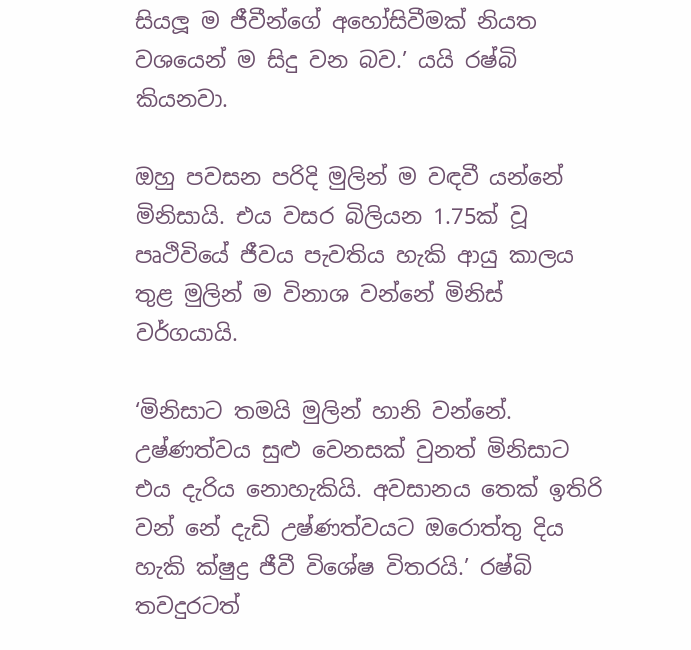සියලූ ම ජීවීන්ගේ අහෝසිවීමක් නියත වශයෙන් ම සිදු වන බව.’ යයි රෂ්බි කියනවා.

ඔහු පවසන පරිදි මුලින් ම වඳවී යන්නේ මිනිසායි. එය වසර බිලියන 1.75ක් වූ පෘථිවියේ ජීවය පැවතිය හැකි ආයු කාලය තුළ මුලින් ම විනාශ වන්නේ මිනිස් වර්ගයායි.

‘මිනිසාට තමයි මුලින් හානි වන්නේ. උෂ්ණත්වය සුළු වෙනසක් වුනත් මිනිසාට එය දැරිය නොහැකියි. අවසානය තෙක් ඉතිරි වන් නේ දැඩි උෂ්ණත්වයට ඔරොත්තු දිය හැකි ක්ෂුද්‍ර ජීවී විශේෂ විතරයි.’ රෂ්බි තවදුරටත්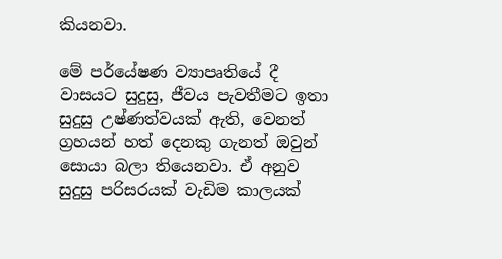කියනවා.

මේ පර්යේෂණ ව්‍යාපෘතියේ දී වාසයට සුදුසු, ජීවය පැවතීමට ඉතා සුදුසු උෂ්ණත්වයක් ඇති, වෙනත් ග්‍රහයන් හත් දෙනකු ගැනත් ඔවුන් සොයා බලා තියෙනවා. ඒ අනුව සුදුසු පරිසරයක් වැඩිම කාලයක්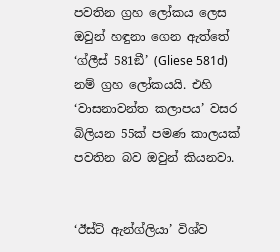පවතින ග්‍රහ ලෝකය ලෙස ඔවුන් හඳුනා ගෙන ඇත්තේ ‘ග්ලීස් 581ඞී’ (Gliese 581d) නම් ග්‍රහ ලෝකයයි. එහි ‘වාසනාවන්ත කලාපය’ වසර බිලියන 55ක් පමණ කාලයක් පවතින බව ඔවුන් කියනවා.


‘ඊස්ට් ඇන්ග්ලියා’ විශ්ව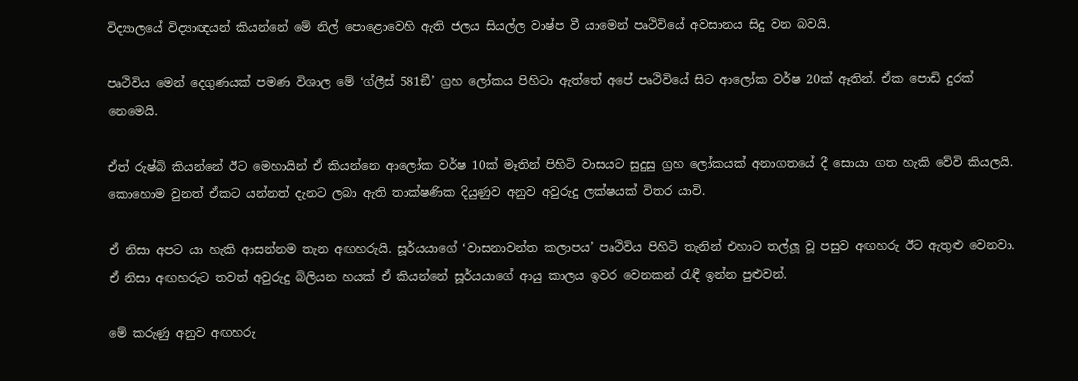විද්‍යාලයේ විද්‍යාඥයන් කියන්නේ මේ නිල් පොළොවෙහි ඇති ජලය සියල්ල වාෂ්ප වී යාමෙන් පෘථිවියේ අවසානය සිදු වන බවයි.

පෘථිවිය මෙන් දෙගුණයක් පමණ විශාල මේ ‘ග්ලීස් 581ඞී’ ග්‍රහ ලෝකය පිහිටා ඇත්තේ අපේ පෘථිවියේ සිට ආලෝක වර්ෂ 20ක් ඈතින්. ඒක පොඩි දුරක් නෙමෙයි.

ඒත් රුෂ්බි කියන්නේ ඊට මෙහායින් ඒ කියන්නෙ ආලෝක වර්ෂ 10ක් මෑතින් පිහිටි වාසයට සුදුසු ග්‍රහ ලෝකයක් අනාගතයේ දී සොයා ගත හැකි වේවි කියලයි. කොහොම වුනත් ඒකට යන්නත් දැනට ලබා ඇති තාක්ෂණික දියුණුව අනුව අවුරුදු ලක්ෂයක් විතර යාවි.

ඒ නිසා අපට යා හැකි ආසන්නම තැන අඟහරුයි. සූර්යයාගේ ‘වාසනාවන්ත කලාපය’ පෘථිවිය පිහිටි තැනින් එහාට තල්ලූ වූ පසුව අඟහරු ඊට ඇතුළු වෙනවා. ඒ නිසා අඟහරුට තවත් අවුරුදු බිලියන හයක් ඒ කියන්නේ සූර්යයාගේ ආයු කාලය ඉවර වෙනකන් රැඳී ඉන්න පුළුවන්.

මේ කරුණු අනුව අඟහරු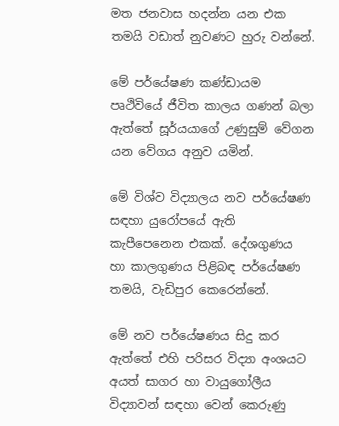මත ජනවාස හදන්න යන එක තමයි වඩාත් නුවණට හුරු වන්නේ.

මේ පර්යේෂණ කණ්ඩායම පෘථිවියේ ජීවිත කාලය ගණන් බලා ඇත්තේ සූර්යයාගේ උණුසුම් වේගන යන වේගය අනුව යමින්.

මේ විශ්ව විද්‍යාලය නව පර්යේෂණ සඳහා යුරෝපයේ ඇති කැපීපෙනෙන එකක්. දේශගුණය හා කාලගුණය පිළිබඳ පර්යේෂණ තමයි, වැඩිපුර කෙරෙන්නේ.

මේ නව පර්යේෂණය සිදු කර ඇත්තේ එහි පරිසර විද්‍යා අංශයට අයත් සාගර හා වායුගෝලීය විද්‍යාවන් සඳහා වෙන් කෙරුණු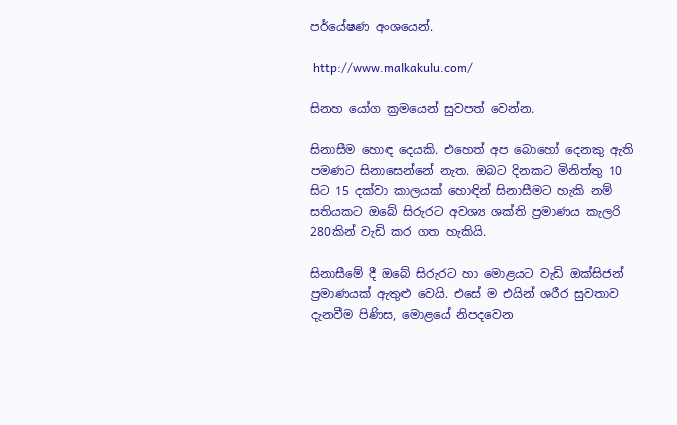පර්යේෂණ අංශයෙන්.

 http://www.malkakulu.com/

සිනහ යෝග ක්‍රමයෙන් සුවපත් වෙන්න.

සිනාසීම හොඳ දෙයකි. එහෙත් අප බොහෝ දෙනකු ඇති පමණට සිනාසෙන්නේ නැත. ඔබට දිනකට මිනිත්තු 10 සිට 15 දක්වා කාලයක් හොඳින් සිනාසීමට හැකි නම් සතියකට ඔබේ සිරුරට අවශ්‍ය ශක්ති ප්‍රමාණය කැලරි 280කින් වැඩි කර ගත හැකියි.

සිනාසීමේ දී ඔබේ සිරුරට හා මොළයට වැඩි ඔක්සිජන් ප්‍රමාණයක් ඇතුළු වෙයි. එසේ ම එයින් ශරීර සුවතාව දැනවීම පිණිස, මොළයේ නිපදවෙන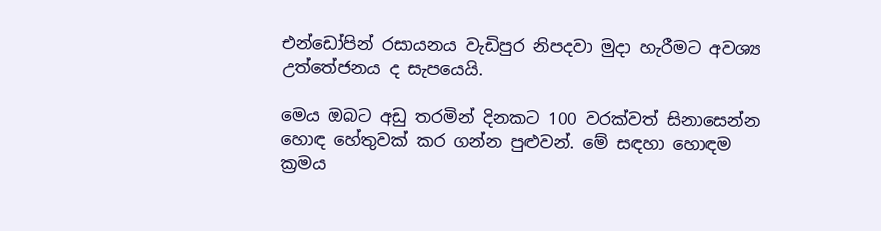එන්ඩෝපින් රසායනය වැඩිපුර නිපදවා මුදා හැරීමට අවශ්‍ය උත්තේජනය ද සැපයෙයි.

මෙය ඔබට අඩු තරමින් දිනකට 100 වරක්වත් සිනාසෙන්න හොඳ හේතුවක් කර ගන්න පුළුවන්. මේ සඳහා හොඳම ක්‍රමය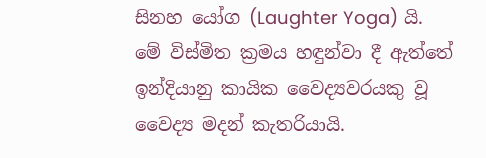සිනහ යෝග (Laughter Yoga) යි. මේ විස්මිත ක්‍රමය හඳුන්වා දී ඇත්තේ ඉන්දියානු කායික වෛද්‍යවරයකු වූ වෛද්‍ය මදන් කැතරියායි.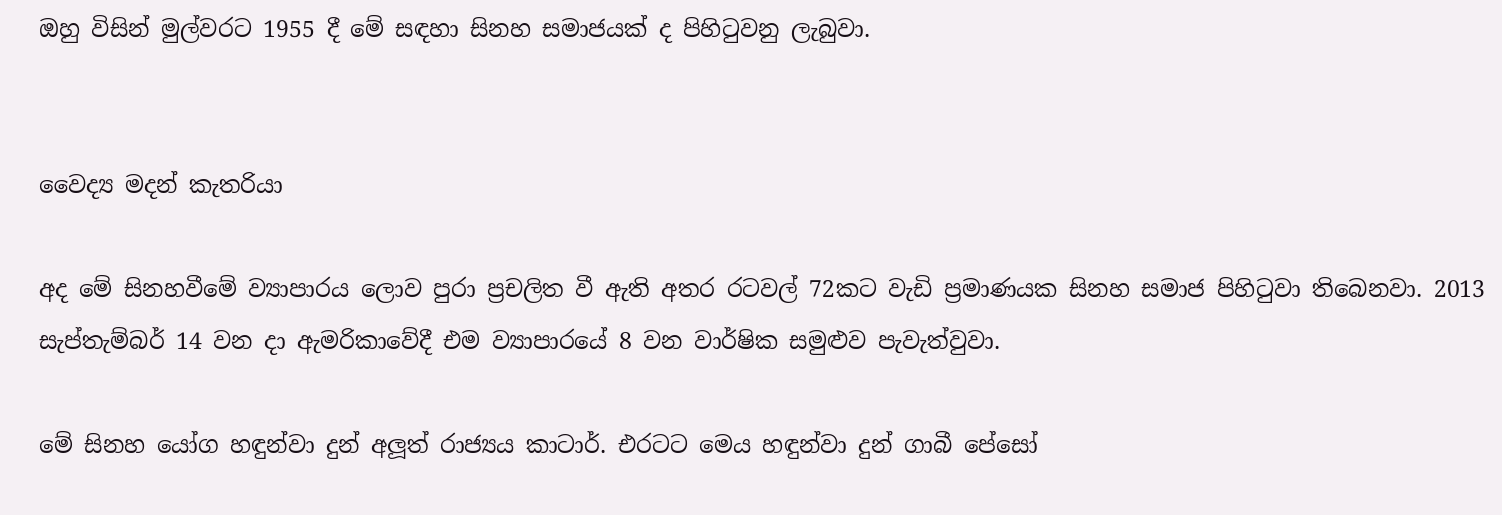ඔහු විසින් මුල්වරට 1955 දී මේ සඳහා සිනහ සමාජයක් ද පිහිටුවනු ලැබුවා.


වෛද්‍ය මදන් කැතරියා

අද මේ සිනහවීමේ ව්‍යාපාරය ලොව පුරා ප්‍රචලිත වී ඇති අතර රටවල් 72කට වැඩි ප්‍රමාණයක සිනහ සමාජ පිහිටුවා තිබෙනවා. 2013 සැප්තැම්බර් 14 වන දා ඇමරිකාවේදී එම ව්‍යාපාරයේ 8 වන වාර්ෂික සමුළුව පැවැත්වුවා.

මේ සිනහ යෝග හඳුන්වා දුන් අලූත් රාජ්‍යය කාටාර්. එරටට මෙය හඳුන්වා දුන් ගාබී පේසෝ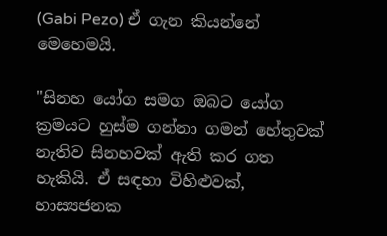(Gabi Pezo) ඒ ගැන කියන්නේ මෙහෙමයි.

"සිනහ යෝග සමග ඔබට යෝග ක්‍රමයට හුස්ම ගන්නා ගමන් හේතුවක් නැතිව සිනහවක් ඇති කර ගත හැකියි. ඒ සඳහා විහිළුවක්, හාස්‍යජනක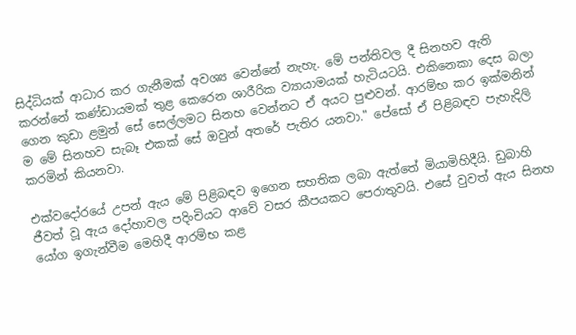සිද්ධියක් ආධාර කර ගැනීමක් අවශ්‍ය වෙන්නේ නැහැ. මේ පන්තිවල දී සිනහව ඇති කරන්නේ කණ්ඩායමක් තුළ කෙරෙන ශාරීරික ව්‍යායාමයක් හැටියටයි. එකිනෙකා දෙස බලා ගෙන කුඩා ළමුන් සේ සෙල්ලමට සිනහ වෙන්නට ඒ අයට පුළුවන්. ආරම්භ කර ඉක්මනින් ම මේ සිනහව සැබෑ එකක් සේ ඔවුන් අතරේ පැතිර යනවා." පේසෝ ඒ පිළිබඳව පැහැදිලි කරමින් කියනවා.

එක්වදෝරයේ උපන් ඇය මේ පිළිබඳව ඉගෙන සහතික ලබා ඇත්තේ මියාමිහිදීයි. ඩුබාහි ජීවත් වූ ඇය දෝහාවල පදිංචියට ආවේ වසර කීපයකට පෙරාතුවයි. එසේ වුවත් ඇය සිනහ යෝග ඉගැන්වීම මෙහිදී ආරම්භ කළ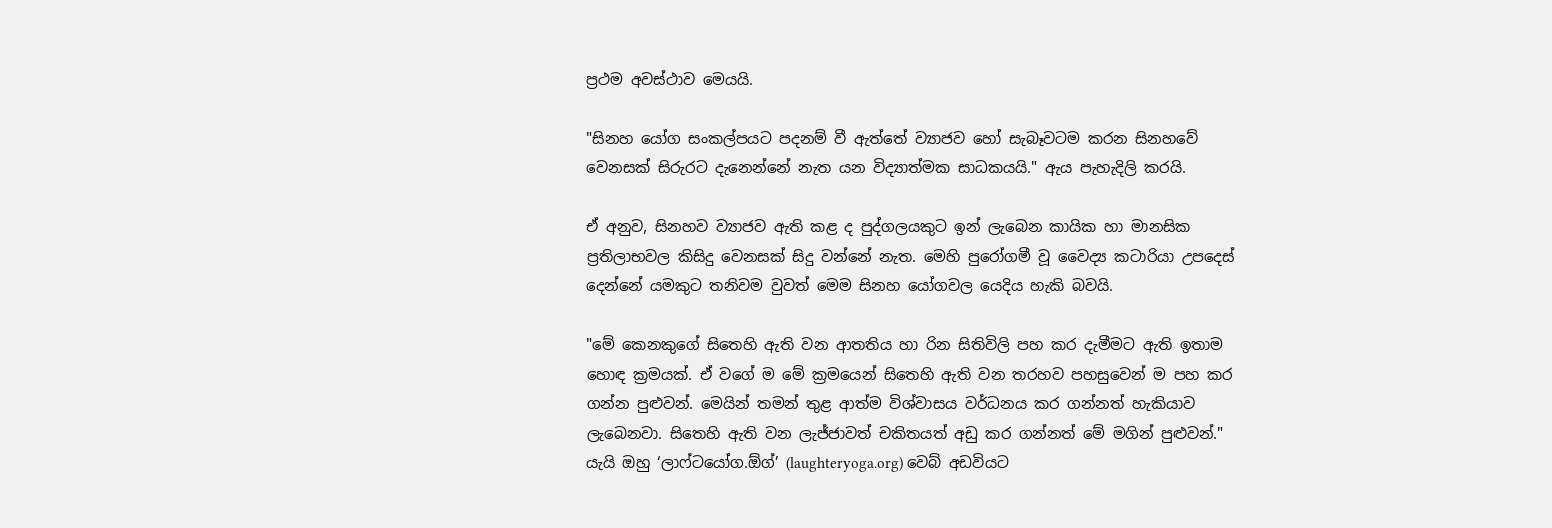ප්‍රථම අවස්ථාව මෙයයි.

"සිනහ යෝග සංකල්පයට පදනම් වී ඇත්තේ ව්‍යාජව හෝ සැබෑවටම කරන සිනහවේ වෙනසක් සිරුරට දැනෙන්නේ නැත යන විද්‍යාත්මක සාධකයයි." ඇය පැහැදිලි කරයි.

ඒ අනුව, සිනහව ව්‍යාජව ඇති කළ ද පුද්ගලයකුට ඉන් ලැබෙන කායික හා මානසික ප්‍රතිලාභවල කිසිදු වෙනසක් සිදු වන්නේ නැත. මෙහි පුරෝගමී වූ වෛද්‍ය කටාරියා උපදෙස් දෙන්නේ යමකුට තනිවම වුවත් මෙම සිනහ යෝගවල යෙදිය හැකි බවයි.

"මේ කෙනකුගේ සිතෙහි ඇති වන ආතතිය හා රින සිතිවිලි පහ කර දැමීමට ඇති ඉතාම හොඳ ක්‍රමයක්. ඒ වගේ ම මේ ක්‍රමයෙන් සිතෙහි ඇති වන තරහව පහසුවෙන් ම පහ කර ගන්න පුළුවන්. මෙයින් තමන් තුළ ආත්ම විශ්වාසය වර්ධනය කර ගන්නත් හැකියාව ලැබෙනවා. සිතෙහි ඇති වන ලැජ්ජාවත් චකිතයත් අඩු කර ගන්නත් මේ මගින් පුළුවන්." යැයි ඔහු ‘ලාෆ්ටයෝග.ඕග්’ (laughteryoga.org) වෙබ් අඩවියට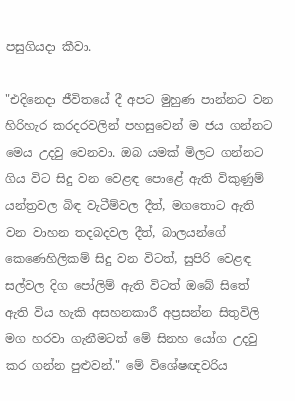පසුගියදා කීවා.

"එදිනෙදා ජීවිතයේ දී අපට මුහුණ පාන්නට වන හිරිහැර කරදරවලින් පහසුවෙන් ම ජය ගන්නට මෙය උදවු වෙනවා. ඔබ යමක් මිලට ගන්නට ගිය විට සිදු වන වෙළඳ පොළේ ඇති විකුණුම් යන්ත්‍රවල බිඳ වැටීම්වල දීත්, මගතොට ඇති වන වාහන තදබදවල දීත්, බාලයන්ගේ කෙණෙහිලිකම් සිදු වන විටත්, සුපිරි වෙළඳ සල්වල දිග පෝලිම් ඇති විටත් ඔබේ සිතේ ඇති විය හැකි අසහනකාරී අප්‍රසන්න සිතුවිලි මග හරවා ගැනීමටත් මේ සිනහ යෝග උදවු කර ගන්න පුළුවන්." මේ විශේෂඥවරිය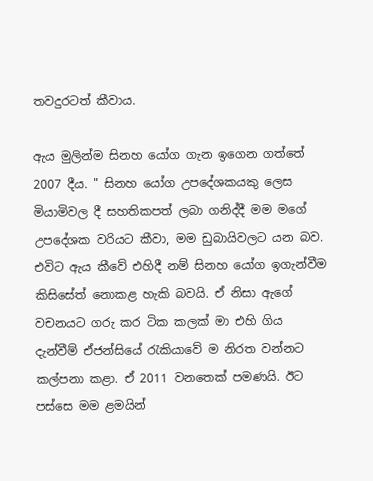තවදුරටත් කීවාය.

ඇය මුලින්ම සිනහ යෝග ගැන ඉගෙන ගත්තේ 2007 දීය. " සිනහ යෝග උපදේශකයකු ලෙස මියාමිවල දී සහතිකපත් ලබා ගනිද්දී මම මගේ උපදේශක වරියට කීවා, මම ඩුබායිවලට යන බව. එවිට ඇය කීවේ එහිදී නම් සිනහ යෝග ඉගැන්වීම කිසිසේත් නොකළ හැකි බවයි. ඒ නිසා ඇගේ වචනයට ගරු කර ටික කලක් මා එහි ගිය දැන්වීම් ඒජන්සියේ රැකියාවේ ම නිරත වන්නට කල්පනා කළා. ඒ 2011 වනතෙක් පමණයි. ඊට පස්සෙ මම ළමයින්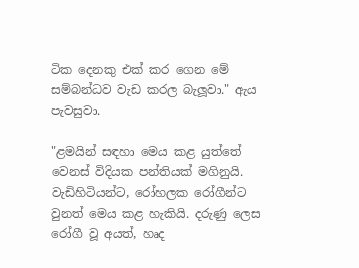ටික දෙනකු එක් කර ගෙන මේ සම්බන්ධව වැඩ කරල බැලූවා." ඇය පැවසුවා.

"ළමයින් සඳහා මෙය කළ යුත්තේ වෙනස් විදියක පන්තියක් මගිනුයි. වැඩිහිටියන්ට, රෝහලක රෝගීන්ට වුනත් මෙය කළ හැකියි. දරුණු ලෙස රෝගී වූ අයත්, හෘද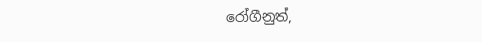රෝගීනුත්,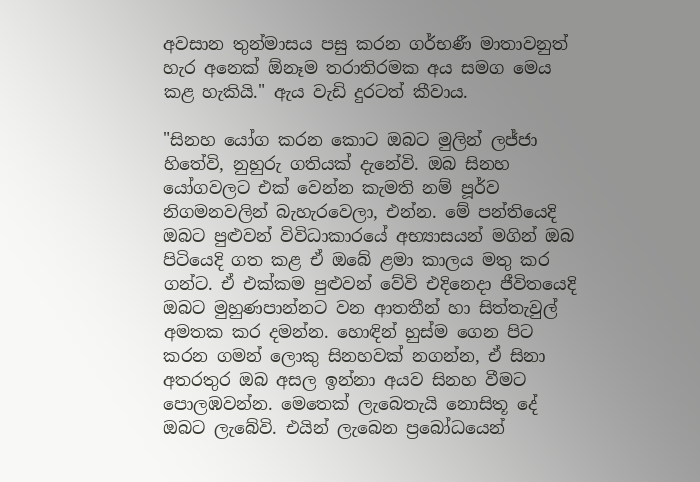අවසාන තුන්මාසය පසු කරන ගර්භණී මාතාවනුත් හැර අනෙක් ඕනෑම තරාතිරමක අය සමග මෙය කළ හැකියි." ඇය වැඩි දුරටත් කීවාය.

"සිනහ යෝග කරන කොට ඔබට මුලින් ලජ්ජා හිතේවි, නුහුරු ගතියක් දැනේවි. ඔබ සිනහ යෝගවලට එක් වෙන්න කැමති නම් පූර්ව නිගමනවලින් බැහැරවෙලා, එන්න. මේ පන්තියෙදි ඔබට පුළුවන් විවිධාකාරයේ අභ්‍යාසයන් මගින් ඔබ පිටියෙදි ගත කළ ඒ ඔබේ ළමා කාලය මතු කර ගන්ට. ඒ එක්කම පුළුවන් වේවි එදිනෙදා ජීවිතයෙදි ඔබට මුහුණපාන්නට වන ආතතීන් හා සිත්තැවුල් අමතක කර දමන්න. හොඳින් හුස්ම ගෙන පිට කරන ගමන් ලොකු සිනහවක් නගන්න, ඒ සිනා අතරතුර ඔබ අසල ඉන්නා අයව සිනහ වීමට පොලඹවන්න. මෙතෙක් ලැබෙතැයි නොසිතූ දේ ඔබට ලැබේවි. එයින් ලැබෙන ප්‍රබෝධයෙන්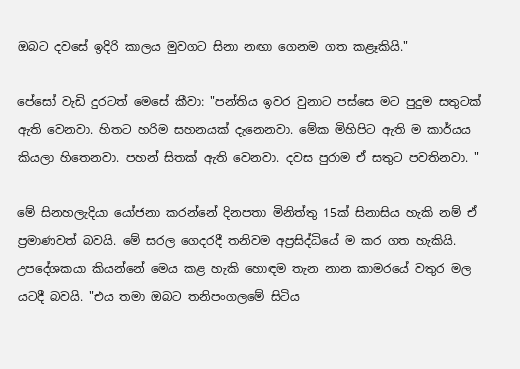ඔබට දවසේ ඉදිරි කාලය මුවගට සිනා නඟා ගෙනම ගත කළෑකියි."

පේසෝ වැඩි දුරටත් මෙසේ කීවා: "පන්තිය ඉවර වුනාට පස්සෙ මට පුදුම සතුටක් ඇති වෙනවා. හිතට හරිම සහනයක් දැනෙනවා. මේක මිහිපිට ඇති ම කාර්යය කියලා හිතෙනවා. පහන් සිතක් ඇති වෙනවා. දවස පුරාම ඒ සතුට පවතිනවා. "

මේ සිනහලැදියා යෝජනා කරන්නේ දිනපතා මිනිත්තු 15ක් සිනාසිය හැකි නම් ඒ ප්‍රමාණවත් බවයි. මේ සරල ගෙදරදී තනිවම අප්‍රසිද්ධියේ ම කර ගත හැකියි. උපදේශකයා කියන්නේ මෙය කළ හැකි හොඳම තැන නාන කාමරයේ වතුර මල යටදී බවයි. "එය තමා ඔබට තනිපංගලමේ සිටිය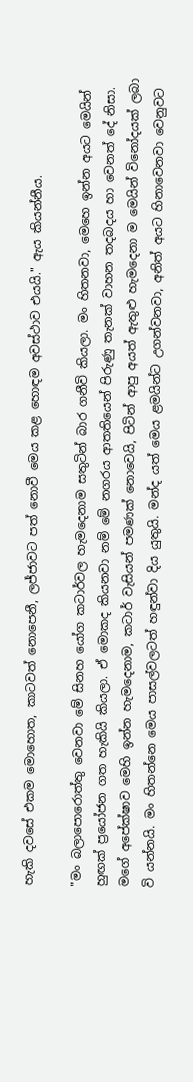හැකි දවසේ එකම මොහොත, කාටවත් නොපෙනී, ලජ්ජාවට පත් නොවී මෙය කළ හොඳම අවස්ථාව එයයි." ඇය කියන්නීය.

"මං බලාපොරොත්තු වෙනවා මේ සිනහ යෝග කටාර්වල හැමදෙනාම සතුටින් බාර ගනීවි කියලා. මං හිතනවා, මෙහෙ ඉන්න අයට මෙයින් හුඟක් ප්‍රයෝජන ගත හැකියි කියලා. ඒ මොකද කියනවා නම් මේ නගරය ආතතියෙන් පිරුණු තැනක් වාහන තදබදය හා වෙනත් දේ නිසා. මගේ අපේක්ෂාව මෙහි ඉන්න හැමදෙනාම, කටාර් වැසියන් පමණක් නොවෙයි, පිටින් ආපු අයත් ඇතුළු හැමදෙනා ම මෙයින් විනෝදයක් ලබා වි යන්නයි. මං හිතන්නෙ මෙය පාසල්වලටත් හඳුන්වා දිය යුතුයි. මන්ද යත් මෙය ළමයින්ට උගන්වනවා, අනිත් අයට හිනාවෙනවා වෙනුවට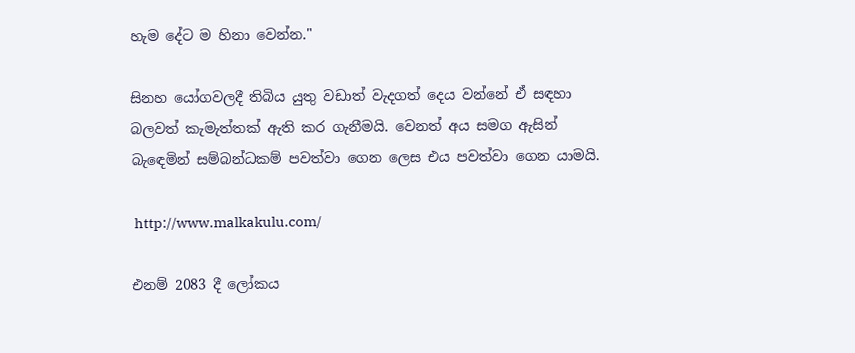හැම දේට ම හිනා වෙන්න."

සිනහ යෝගවලදී තිබිය යුතු වඩාත් වැදගත් දෙය වන්නේ ඒ සඳහා බලවත් කැමැත්තක් ඇති කර ගැනීමයි. වෙනත් අය සමග ඇසින් බැඳෙමින් සම්බන්ධකම් පවත්වා ගෙන ලෙස එය පවත්වා ගෙන යාමයි.

 http://www.malkakulu.com/

එනම් 2083 දී ලෝකය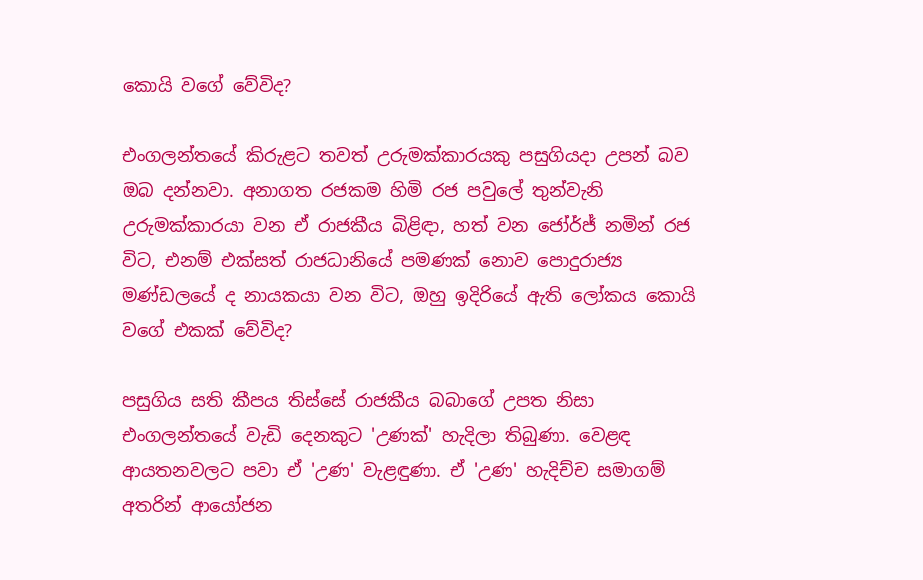කොයි වගේ වේවිද?

එංගලන්තයේ කිරුළට තවත් උරුමක්කාරයකු පසුගියදා උපන් බව ඔබ දන්නවා. අනාගත රජකම හිමි රජ පවුලේ තුන්වැනි උරුමක්කාරයා වන ඒ රාජකීය බිළිඳා, හත් වන ජෝර්ජ් නමින් රජ විට, එනම් එක්සත් රාජධානියේ පමණක් නොව පොදුරාජ්‍ය මණ්ඩලයේ ද නායකයා වන විට, ඔහු ඉදිරියේ ඇති ලෝකය කොයි වගේ එකක් වේවිද?

පසුගිය සති කීපය තිස්සේ රාජකීය බබාගේ උපත නිසා එංගලන්තයේ වැඩි දෙනකුට 'උණක්' හැදිලා තිබුණා. වෙළඳ ආයතනවලට පවා ඒ 'උණ' වැළඳුණා. ඒ 'උණ' හැදිච්ච සමාගම් අතරින් ආයෝජන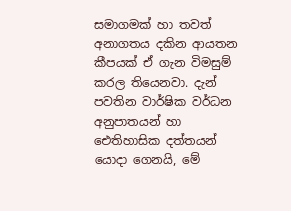සමාගමක් හා තවත් අනාගතය දකින ආයතන කීපයක් ඒ ගැන විමසුම් කරල තියෙනවා. දැන් පවතින වාර්ෂික වර්ධන අනුපාතයන් හා ඓතිහාසික දත්තයන් යොදා ගෙනයි, මේ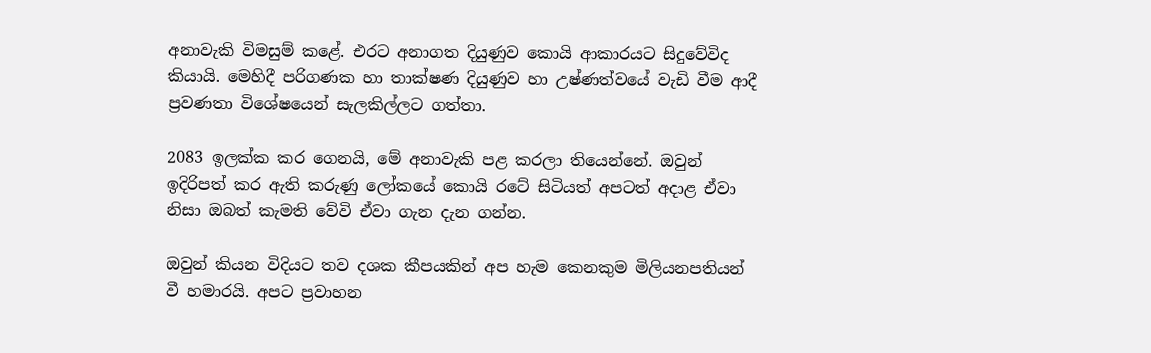අනාවැකි විමසුම් කළේ. එරට අනාගත දියුණුව කොයි ආකාරයට සිදුවේවිද කියායි. මෙහිදී පරිගණක හා තාක්ෂණ දියුණුව හා උෂ්ණත්වයේ වැඩි වීම ආදී ප්‍රවණතා විශේෂයෙන් සැලකිල්ලට ගත්තා.

2083 ඉලක්ක කර ගෙනයි, මේ අනාවැකි පළ කරලා තියෙන්නේ. ඔවුන් ඉදිරිපත් කර ඇති කරුණු ලෝකයේ කොයි රටේ සිටියත් අපටත් අදාළ ඒවා නිසා ඔබත් කැමති වේවි ඒවා ගැන දැන ගන්න.

ඔවුන් කියන විදියට තව දශක කීපයකින් අප හැම කෙනකුම මිලියනපතියන් වී හමාරයි. අපට ප්‍රවාහන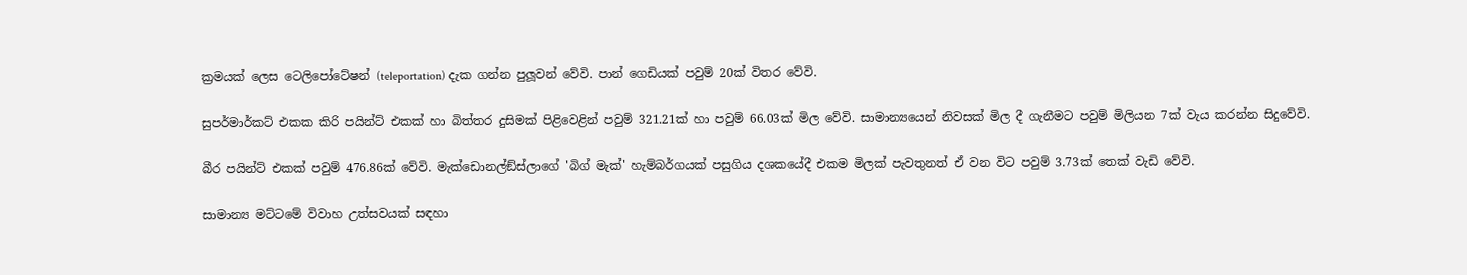ක්‍රමයක් ලෙස ටෙලිපෝටේෂන් (teleportation) දැක ගන්න පුලූවන් වේවි. පාන් ගෙඩියක් පවුම් 20ක් විතර වේවි.

සුපර්මාර්කට් එකක කිරි පයින්ට් එකක් හා බිත්තර දුසිමක් පිළිවෙළින් පවුම් 321.21ක් හා පවුම් 66.03ක් මිල වේවි. සාමාන්‍යයෙන් නිවසක් මිල දී ගැනීමට පවුම් මිලියන 7ක් වැය කරන්න සිදුවේවි.

බීර පයින්ට් එකක් පවුම් 476.86ක් වේවි. මැක්ඩොනල්ඞ්ස්ලාගේ 'බිග් මැක්' හැම්බර්ගයක් පසුගිය දශකයේදී එකම මිලක් පැවතුනත් ඒ වන විට පවුම් 3.73ක් තෙක් වැඩි වේවි.

සාමාන්‍ය මට්ටමේ විවාහ උත්සවයක් සඳහා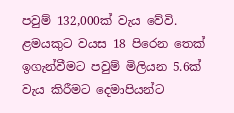පවුම් 132,000ක් වැය වේවි. ළමයකුට වයස 18 පිරෙන තෙක් ඉගැන්වීමට පවුම් මිලියන 5.6ක් වැය කිරීමට දෙමාපියන්ට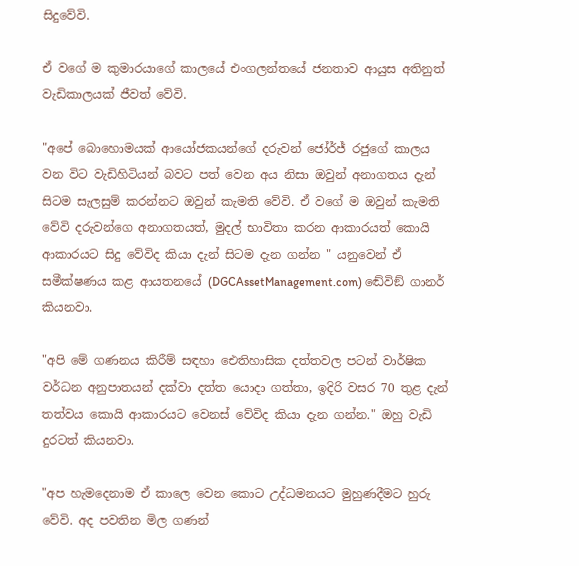සිදුවේවි.

ඒ වගේ ම කුමාරයාගේ කාලයේ එංගලන්තයේ ජනතාව ආයුස අතිනුත් වැඩිකාලයක් ජීවත් වේවි.

"අපේ බොහොමයක් ආයෝජකයන්ගේ දරුවන් ජෝර්ජ් රජුගේ කාලය වන විට වැඩිහිටියන් බවට පත් වෙන අය නිසා ඔවුන් අනාගතය දැන් සිටම සැලසුම් කරන්නට ඔවුන් කැමති වේවි. ඒ වගේ ම ඔවුන් කැමති වේවි දරුවන්ගෙ අනාගතයත්, මුදල් භාවිතා කරන ආකාරයත් කොයි ආකාරයට සිදු වේවිද කියා දැන් සිටම දැන ගන්න " යනුවෙන් ඒ සමීක්ෂණය කළ ආයතනයේ (DGCAssetManagement.com) ඬේවිඞ් ගානර් කියනවා.

"අපි මේ ගණනය කිරීම් සඳහා ඓතිහාසික දත්තවල පටන් වාර්ෂික වර්ධන අනුපාතයන් දක්වා දත්ත යොදා ගත්තා, ඉදිරි වසර 70 තුළ දැන් තත්වය කොයි ආකාරයට වෙනස් වේවිද කියා දැන ගන්න." ඔහු වැඩි දුරටත් කියනවා.

"අප හැමදෙනාම ඒ කාලෙ වෙන කොට උද්ධමනයට මුහුණදීමට හුරු වේවි. අද පවතින මිල ගණන්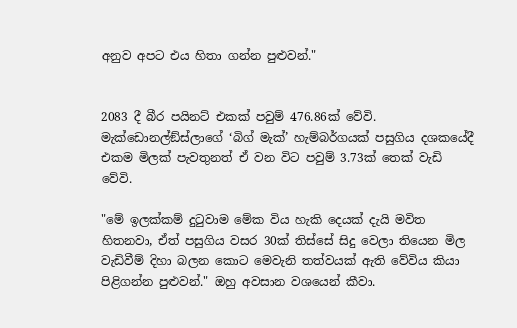අනුව අපට එය හිතා ගන්න පුළුවන්."


2083 දී බීර පයිනට් එකක් පවුම් 476.86ක් වේවි. මැක්ඩොනල්ඞ්ස්ලාගේ ‘බිග් මැක්’ හැම්බර්ගයක් පසුගිය දශකයේදී එකම මිලක් පැවතුනත් ඒ වන විට පවුම් 3.73ක් තෙක් වැඩි වේවි.

"මේ ඉලක්කම් දුටුවාම මේක විය හැකි දෙයක් දැයි මවිත හිතනවා, ඒත් පසුගිය වසර 30ක් තිස්සේ සිදු වෙලා තියෙන මිල වැඩිවීම් දිහා බලන කොට මෙවැනි තත්වයක් ඇති වේවිය කියා පිළිගන්න පුළුවන්." ඔහු අවසාන වශයෙන් කීවා.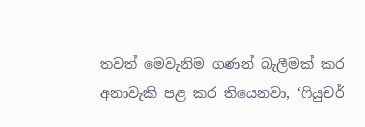තවත් මෙවැනිම ගණන් බැලීමක් කර අනාවැකි පළ කර තියෙනවා, ‘ෆියුචර්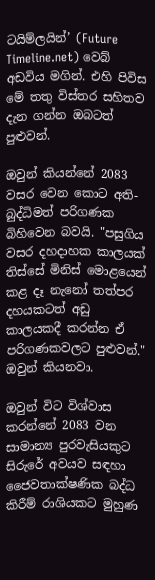ටයිම්ලයින්’ (Future Timeline.net) වෙබ් අඩවිය මගින්. එහි පිවිස මේ තතු විස්තර සහිතව දැන ගන්න ඔබටත් පුළුවන්.

ඔවුන් කියන්නේ 2083 වසර වෙන කොට අති-බුද්ධිමත් පරිගණක බිහිවෙන බවයි. "පසුගිය වසර දහදාහක කාලයක් තිස්සේ මිනිස් මොළයෙන් කළ දෑ නැනෝ තත්පර දහයකටත් අඩු කාලයකදී කරන්න ඒ පරිගණකවලට පුළුවන්." ඔවුන් කියනවා.

ඔවුන් විට විශ්වාස කරන්නේ 2083 වන සාමාන්‍ය පුරවැසියකුට සිරුරේ අවයව සඳහා ජෛවතාක්ෂණික බද්ධ කිරීම් රාශියකට මුහුණ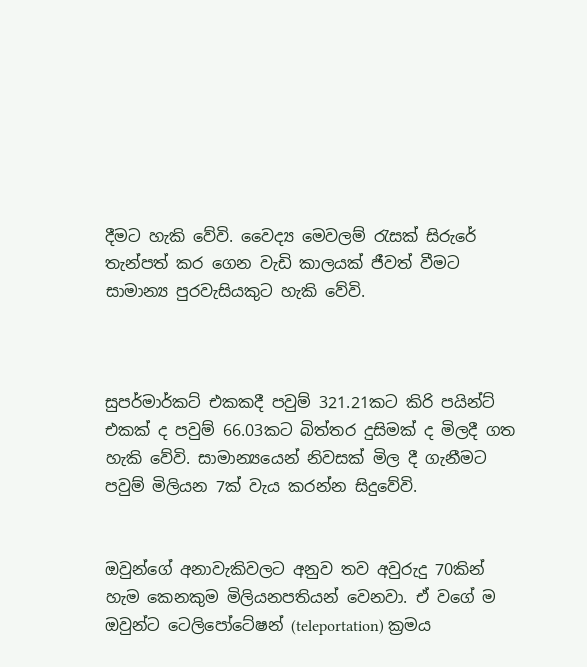දීමට හැකි වේවි. වෛද්‍ය මෙවලම් රැසක් සිරුරේ තැන්පත් කර ගෙන වැඩි කාලයක් ජීවත් වීමට සාමාන්‍ය පුරවැසියකුට හැකි වේවි.



සුපර්මාර්කට් එකකදී පවුම් 321.21කට කිරි පයින්ට් එකක් ද පවුම් 66.03කට බිත්තර දුසිමක් ද මිලදී ගත හැකි වේවි. සාමාන්‍යයෙන් නිවසක් මිල දී ගැනීමට පවුම් මිලියන 7ක් වැය කරන්න සිදුවේවි.


ඔවුන්ගේ අනාවැකිවලට අනුව තව අවුරුදු 70කින් හැම කෙනකුම මිලියනපතියන් වෙනවා. ඒ වගේ ම ඔවුන්ට ටෙලිපෝටේෂන් (teleportation) ක්‍රමය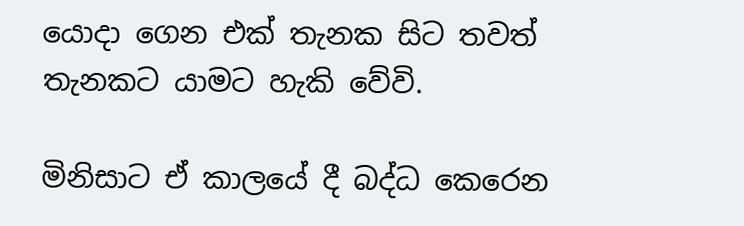යොදා ගෙන එක් තැනක සිට තවත් තැනකට යාමට හැකි වේවි.

මිනිසාට ඒ කාලයේ දී බද්ධ කෙරෙන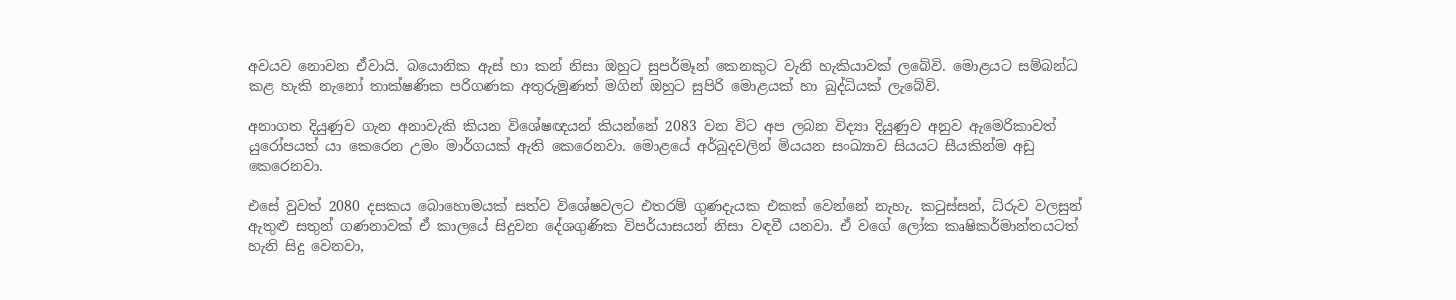අවයව නොවන ඒවායි. බයොනික ඇස් හා කන් නිසා ඔහුට සුපර්මෑන් කෙනකුට වැනි හැකියාවක් ලබේවි. මොළයට සම්බන්ධ කළ හැකි නැනෝ තාක්ෂණික පරිගණක අතුරුමුණත් මගින් ඔහුට සුපිරි මොළයක් හා බුද්ධියක් ලැබේවි.

අනාගත දියුණුව ගැන අනාවැකි කියන විශේෂඥයන් කියන්නේ 2083 වන විට අප ලබන විද්‍යා දියුණුව අනුව ඇමෙරිකාවත් යුරෝපයත් යා කෙරෙන උමං මාර්ගයක් ඇති කෙරෙනවා. මොළයේ අර්බුදවලින් මියයන සංඛ්‍යාව සියයට සීයකින්ම අඩු කෙරෙනවා.

එසේ වුවත් 2080 දසකය බොහොමයක් සත්ව විශේෂවලට එතරම් ගුණදැයක එකක් වෙන්නේ නැහැ. කටුස්සන්, ධ්රුව වලසුන් ඇතුළු සතුන් ගණනාවක් ඒ කාලයේ සිදුවන දේශගුණික විපර්යාසයන් නිසා වඳවී යනවා. ඒ වගේ ලෝක කෘෂිකර්මාන්තයටත් හැනි සිදු වෙනවා,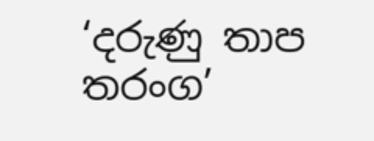‘දරුණු තාප තරංග’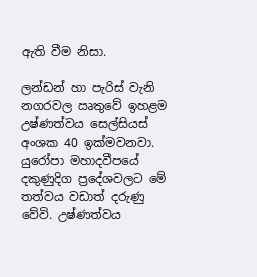ඇති වීම නිසා.

ලන්ඩන් හා පැරිස් වැනි නගරවල ඍතුවේ ඉහළම උෂ්ණත්වය සෙල්සියස් අංශක 40 ඉක්මවනවා. යුරෝපා මහාදවීපයේ දකුණුදිග ප්‍රදේශවලට මේ තත්වය වඩාත් දරුණු වේවි. උෂ්ණත්වය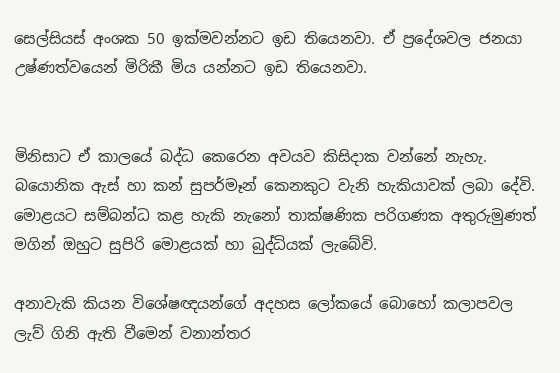සෙල්සියස් අංශක 50 ඉක්මවන්නට ඉඩ තියෙනවා. ඒ ප්‍රදේශවල ජනයා උෂ්ණත්වයෙන් මිරිකී මිය යන්නට ඉඩ තියෙනවා.


මිනිසාට ඒ කාලයේ බද්ධ කෙරෙන අවයව කිසිදාක වන්නේ නැහැ. බයොනික ඇස් හා කන් සුපර්මෑන් කෙනකුට වැනි හැකියාවක් ලබා දේවි. මොළයට සම්බන්ධ කළ හැකි නැනෝ තාක්ෂණික පරිගණක අතුරුමුණත් මගින් ඔහුට සුපිරි මොළයක් හා බුද්ධියක් ලැබේවි.

අනාවැකි කියන විශේෂඥයන්ගේ අදහස ලෝකයේ බොහෝ කලාපවල ලැව් ගිනි ඇති වීමෙන් වනාන්තර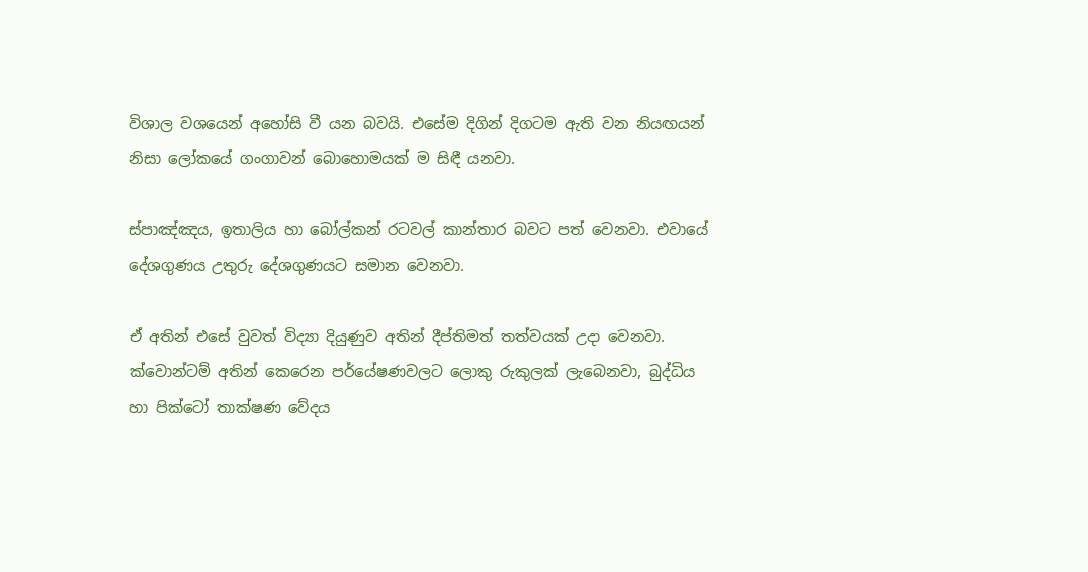විශාල වශයෙන් අහෝසි වී යන බවයි. එසේම දිගින් දිගටම ඇති වන නියඟයන් නිසා ලෝකයේ ගංගාවන් බොහොමයක් ම සිඳී යනවා.

ස්පාඤ්ඤය, ඉතාලිය හා බෝල්කන් රටවල් කාන්තාර බවට පත් වෙනවා. එවායේ දේශගුණය උතුරු දේශගුණයට සමාන වෙනවා.

ඒ අතින් එසේ වුවත් විද්‍යා දියුණුව අතින් දීප්තිමත් තත්වයක් උදා වෙනවා. ක්වොන්ටම් අතින් කෙරෙන පර්යේෂණවලට ලොකු රුකුලක් ලැබෙනවා, බුද්ධිය හා පික්ටෝ තාක්ෂණ වේදය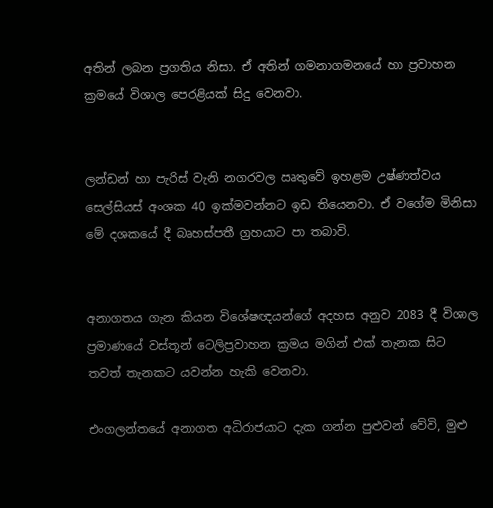අතින් ලබන ප්‍රගතිය නිසා. ඒ අතින් ගමනාගමනයේ හා ප්‍රවාහන ක්‍රමයේ විශාල පෙරළියක් සිදු වෙනවා.


ලන්ඩන් හා පැරිස් වැනි නගරවල ඍතුවේ ඉහළම උෂ්ණත්වය සෙල්සියස් අංශක 40 ඉක්මවන්නට ඉඩ තියෙනවා. ඒ වගේම මිනිසා මේ දශකයේ දී බෘහස්පතී ග්‍රහයාට පා තබාවි.


අනාගතය ගැන කියන විශේෂඥයන්ගේ අදහස අනුව 2083 දී විශාල ප්‍රමාණයේ වස්තූන් ටෙලිප්‍රවාහන ක්‍රමය මගින් එක් තැනක සිට තවත් තැනකට යවන්න හැකි වෙනවා.

එංගලන්තයේ අනාගත අධිරාජයාට දැක ගන්න පුළුවන් වේවි, මුළු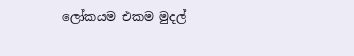ලෝකයම එකම මුදල්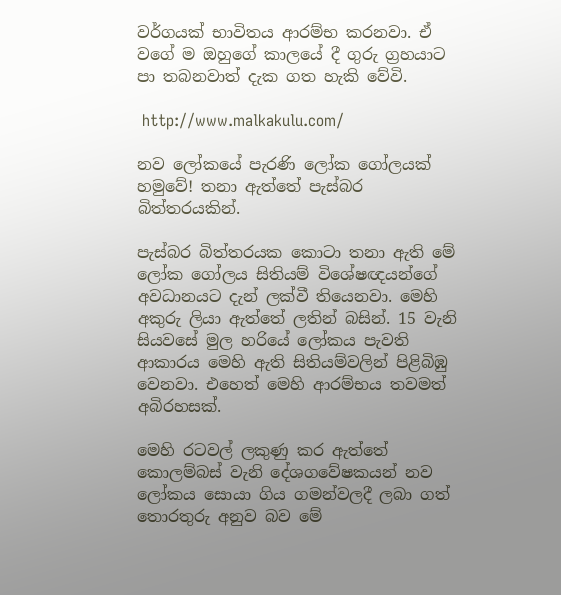වර්ගයක් භාවිතය ආරම්භ කරනවා. ඒ වගේ ම ඔහුගේ කාලයේ දී ගුරු ග්‍රහයාට පා තබනවාත් දැක ගත හැකි වේවි.

 http://www.malkakulu.com/

නව ලෝකයේ පැරණි ලෝක ගෝලයක් හමුවේ! තනා ඇත්තේ පැස්බර බිත්තරයකින්.

පැස්බර බිත්තරයක කොටා තනා ඇති මේ ලෝක ගෝලය සිතියම් විශේෂඥයන්ගේ අවධානයට දැන් ලක්වී තියෙනවා. මෙහි අකුරු ලියා ඇත්තේ ලතින් බසින්. 15 වැනි සියවසේ මුල හරියේ ලෝකය පැවති ආකාරය මෙහි ඇති සිතියම්වලින් පිළිබිඹු වෙනවා. එහෙත් මෙහි ආරම්භය තවමත් අබිරහසක්.

මෙහි රටවල් ලකුණු කර ඇත්තේ කොලම්බස් වැනි දේශගවේෂකයන් නව ලෝකය සොයා ගිය ගමන්වලදී ලබා ගත් තොරතුරු අනුව බව මේ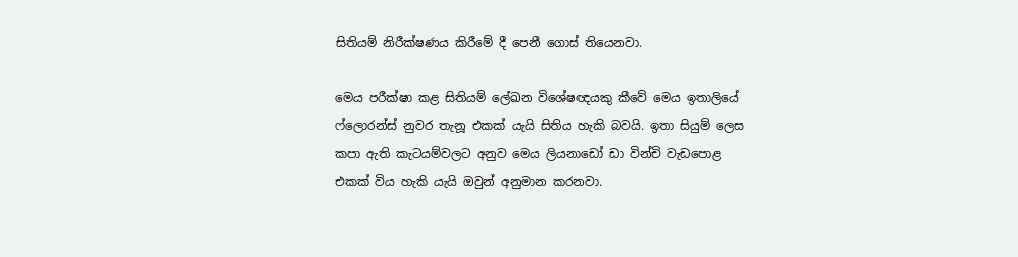සිතියම් නිරීක්ෂණය කිරීමේ දී පෙනී ගොස් තියෙනවා.

මෙය පරීක්ෂා කළ සිතියම් ලේඛන විශේෂඥයකු කීවේ මෙය ඉතාලියේ ෆ්ලොරන්ස් නුවර තැනූ එකක් යැයි සිතිය හැකි බවයි. ඉතා සියුම් ලෙස කපා ඇති කැටයම්වලට අනුව මෙය ලියනාඩෝ ඩා වින්චි වැඩපොළ එකක් විය හැකි යැයි ඔවුන් අනුමාන කරනවා.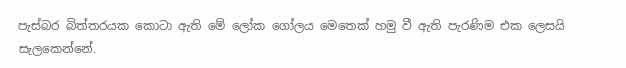පැස්බර බිත්තරයක කොටා ඇති මේ ලෝක ගෝලය මෙතෙක් හමු වී ඇති පැරණිම එක ලෙසයි සැලකෙන්නේ.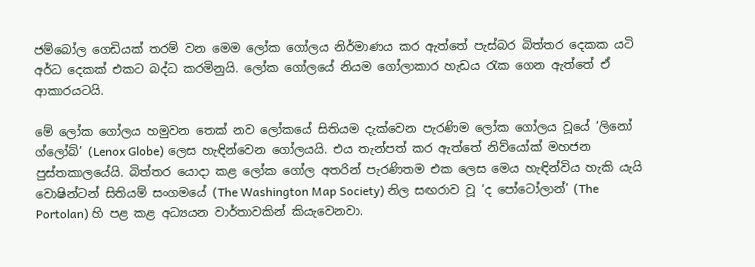ජම්බෝල ගෙඩියක් තරම් වන මෙම ලෝක ගෝලය නිර්මාණය කර ඇත්තේ පැස්බර බිත්තර දෙකක යටි අර්ධ දෙකක් එකට බද්ධ කරමිනුයි. ලෝක ගෝලයේ නියම ගෝලාකාර හැඩය රැක ගෙන ඇත්තේ ඒ ආකාරයටයි.

මේ ලෝක ගෝලය හමුවන තෙක් නව ලෝකයේ සිතියම දැක්වෙන පැරණිම ලෝක ගෝලය වූයේ ‘ලිනෝ ග්ලෝබ්’ (Lenox Globe) ලෙස හැඳින්වෙන ගෝලයයි. එය තැන්පත් කර ඇත්තේ නිව්යෝක් මහජන පුස්තකාලයේයි. බිත්තර යොදා කළ ලෝක ගෝල අතරින් පැරණිතම එක ලෙස මෙය හැඳින්විය හැකි යැයි වොෂින්ටන් සිතියම් සංගමයේ (The Washington Map Society) නිල සඟරාව වූ ‘ද පෝටෝලාන්’ (The Portolan) හි පළ කළ අධ්‍යයන වාර්තාවකින් කියැවෙනවා.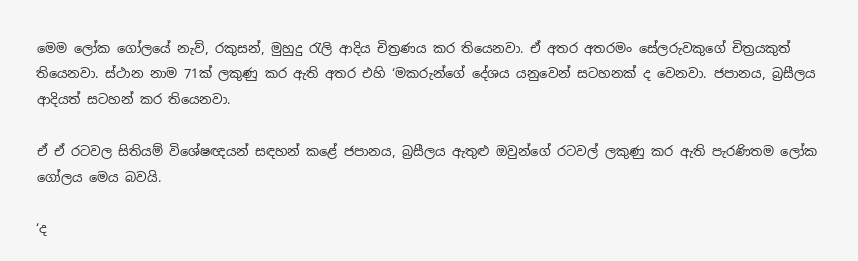මෙම ලෝක ගෝලයේ නැව්, රකුසන්, මුහුදු රැලි ආදිය චිත්‍රණය කර තියෙනවා. ඒ අතර අතරමං සේලරුවකුගේ චිත්‍රයකුත් තියෙනවා. ස්ථාන නාම 71ක් ලකුණු කර ඇති අතර එහි ‘මකරුන්ගේ දේශය යනුවෙන් සටහනක් ද වෙනවා. ජපානය, බ්‍රසීලය ආදියත් සටහන් කර තියෙනවා.

ඒ ඒ රටවල සිතියම් විශේෂඥයන් සඳහන් කළේ ජපානය, බ්‍රසීලය ඇතුළු ඔවුන්ගේ රටවල් ලකුණු කර ඇති පැරණිතම ලෝක ගෝලය මෙය බවයි.

‘ද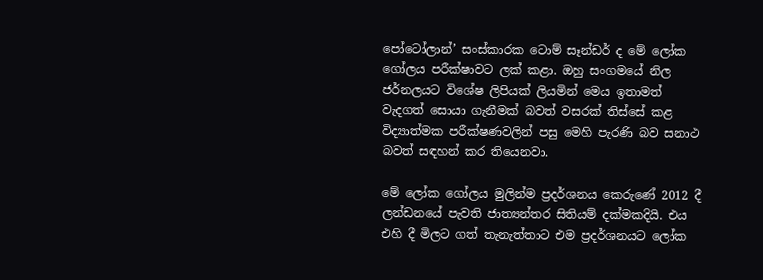පෝටෝලාන්’ සංස්කාරක ටොම් සෑන්ඩර් ද මේ ලෝක ගෝලය පරීක්ෂාවට ලක් කළා. ඔහු සංගමයේ නිල ජර්නලයට විශේෂ ලිපියක් ලියමින් මෙය ඉතාමත් වැදගත් සොයා ගැනීමක් බවත් වසරක් තිස්සේ කළ විද්‍යාත්මක පරීක්ෂණවලින් පසු මෙහි පැරණි බව සනාථ බවත් සඳහන් කර තියෙනවා.

මේ ලෝක ගෝලය මුලින්ම ප්‍රදර්ශනය කෙරුණේ 2012 දී ලන්ඩනයේ පැවති ජාත්‍යන්තර සිතියම් දක්මකදියි. එය එහි දී මිලට ගත් තැනැත්තාට එම ප්‍රදර්ශනයට ලෝක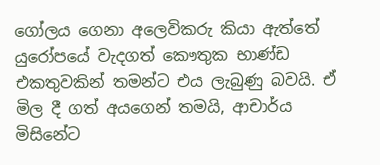ගෝලය ගෙනා අලෙවිකරු කියා ඇත්තේ යුරෝපයේ වැදගත් කෞතුක භාණ්ඩ එකතුවකින් තමන්ට එය ලැබුණු බවයි. ඒ මිල දී ගත් අයගෙන් තමයි, ආචාර්ය මිසිනේට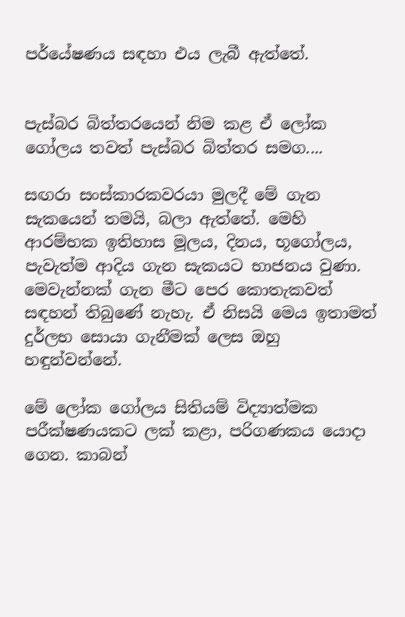පර්යේෂණය සඳහා එය ලැබී ඇත්තේ.


පැස්බර බිත්තරයෙන් නිම කළ ඒ ලෝක ගෝලය තවත් පැස්බර බිත්තර සමග....

සඟරා සංස්කාරකවරයා මුලදී මේ ගැන සැකයෙන් තමයි, බලා ඇත්තේ. මෙහි ආරම්භක ඉතිහාස මූලය, දිනය, භූගෝලය, පැවැත්ම ආදිය ගැන සැකයට භාජනය වුණා. මෙවැන්නක් ගැන මීට පෙර කොතැකවත් සඳහන් තිබුණේ නැහැ. ඒ නිසයි මෙය ඉතාමත් දුර්ලභ සොයා ගැනීමක් ලෙස ඔහු හඳුන්වන්නේ.

මේ ලෝක ගෝලය සිතියම් විද්‍යාත්මක පරීක්ෂණයකට ලක් කළා, පරිගණකය යොදා ගෙන. කාබන්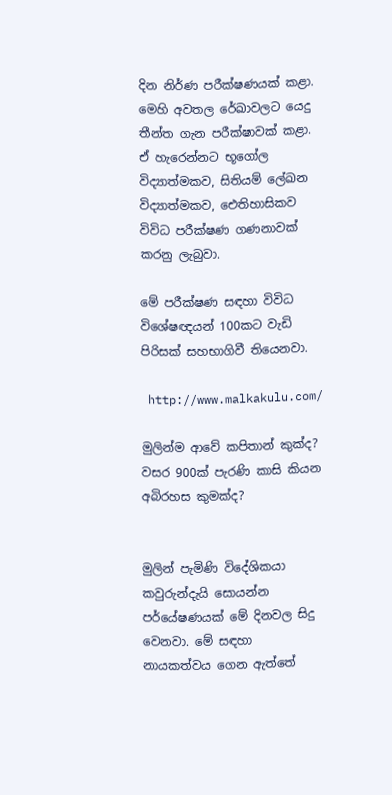දින නිර්ණ පරීක්ෂණයක් කළා. මෙහි අවතල රේඛාවලට යෙදු තීන්ත ගැන පරීක්ෂාවක් කළා. ඒ හැරෙන්නට භූගෝල විද්‍යාත්මකව, සිතියම් ලේඛන විද්‍යාත්මකව, ඓතිහාසිකව විවිධ පරීක්ෂණ ගණනාවක් කරනු ලැබුවා.

මේ පරීක්ෂණ සඳහා විවිධ විශේෂඥයන් 100කට වැඩි පිරිසක් සහභාගිවී තියෙනවා.

 http://www.malkakulu.com/

මුලින්ම ආවේ කපිතාන් කුක්ද? වසර 900ක් පැරණි කාසි කියන අබිරහස කුමක්ද?


මුලින් පැමිණි විදේශිකයා කවුරුන්දැයි සොයන්න පර්යේෂණයක් මේ දිනවල සිදු වෙනවා. මේ සඳහා නායකත්වය ගෙන ඇත්තේ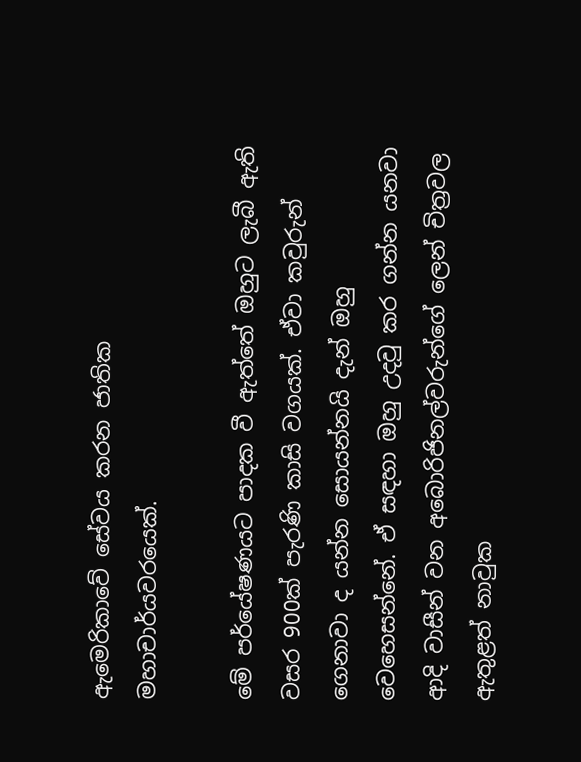ඇමෙරිකාවේ සේවය කරන ජාතික මහාචාර්යවරයෙක්.

මේ පර්යේෂණයට පාදක වී ඇත්තේ ඔහුට ලැබී ඇති වසර 900ක් පැරණි කාසි වගයක්. ඒවා කවුරුන් ගෙනාවා ද යන්න සොයන්නයි දැන් ඔහු වෙහෙසන්නේ. ඒ සඳහා ඔහු උදවු කර ගන්න යනවා ආදි වාසීන් වන අබොරිජිනල්වරුන්ගේ ලෙන් චිත්‍රවල ඇතුළත් නාවුක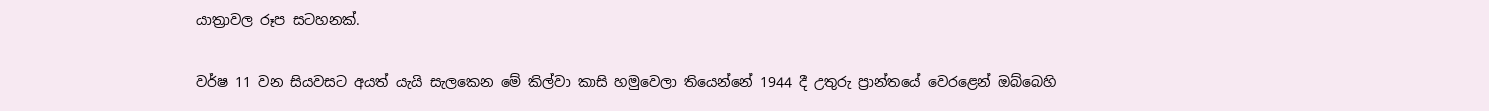යාත්‍රාවල රූප සටහනක්.

වර්ෂ 11 වන සියවසට අයත් යැයි සැලකෙන මේ කිල්වා කාසි හමුවෙලා තියෙන්නේ 1944 දී උතුරු ප්‍රාන්තයේ වෙරළෙන් ඔබ්බෙහි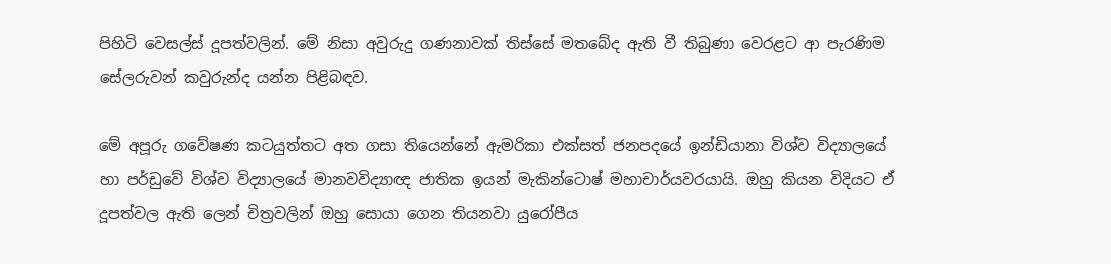පිහිටි වෙසල්ස් දූපත්වලින්. මේ නිසා අවුරුදු ගණනාවක් තිස්සේ මතබේද ඇති වී තිබුණා වෙරළට ආ පැරණිම සේලරුවන් කවුරුන්ද යන්න පිළිබඳව.

මේ අපූරු ගවේෂණ කටයුත්තට අත ගසා තියෙන්නේ ඇමරිකා එක්සත් ජනපදයේ ඉන්ඩියානා විශ්ව විද්‍යාලයේ හා පර්ඩුවේ විශ්ව විද්‍යාලයේ මානවවිද්‍යාඥ ජාතික ඉයන් මැකින්ටොෂ් මහාචාර්යවරයායි. ඔහු කියන විදියට ඒ දූපත්වල ඇති ලෙන් චිත්‍රවලින් ඔහු සොයා ගෙන තියනවා යුරෝපීය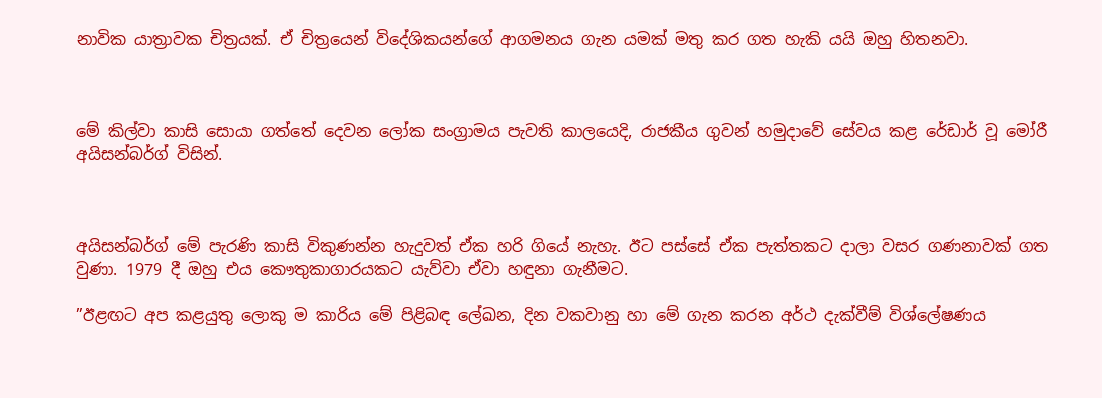නාවික යාත්‍රාවක චිත්‍රයක්. ඒ චිත්‍රයෙන් විදේශිකයන්ගේ ආගමනය ගැන යමක් මතු කර ගත හැකි යයි ඔහු හිතනවා.



මේ කිල්වා කාසි සොයා ගත්තේ දෙවන ලෝක සංග්‍රාමය පැවති කාලයෙදි, රාජකීය ගුවන් හමුදාවේ සේවය කළ රේඩාර් වූ මෝරී අයිසන්බර්ග් විසින්.



අයිසන්බර්ග් මේ පැරණි කාසි විකුණන්න හැදුවත් ඒක හරි ගියේ නැහැ. ඊට පස්සේ ඒක පැත්තකට දාලා වසර ගණනාවක් ගත වුණා. 1979 දී ඔහු එය කෞතුකාගාරයකට යැව්වා ඒවා හඳුනා ගැනීමට.

”ඊළඟට අප කළයුතු ලොකු ම කාරිය මේ පිළිබඳ ලේඛන, දින වකවානු හා මේ ගැන කරන අර්ථ දැක්වීම් විශ්ලේෂණය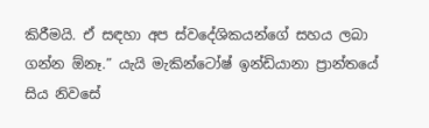කිරීමයි. ඒ සඳහා අප ස්වදේශිකයන්ගේ සහය ලබා ගන්න ඕනෑ.” යැයි මැකින්ටෝෂ් ඉන්ඩියානා ප්‍රාන්තයේ සිය නිවසේ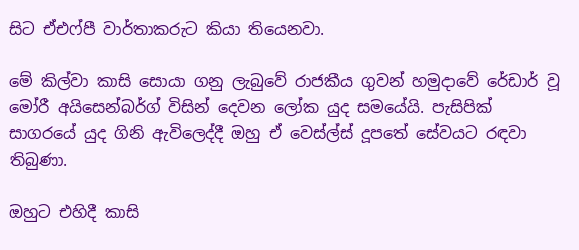සිට ඒඑෆ්පී වාර්තාකරුට කියා තියෙනවා.

මේ කිල්වා කාසි සොයා ගනු ලැබුවේ රාජකීය ගුවන් හමුදාවේ රේඩාර් වූ මෝරී අයිසෙන්බර්ග් විසින් දෙවන ලෝක යුද සමයේයි. පැසිපික් සාගරයේ යුද ගිනි ඇවිලෙද්දී ඔහු ඒ වෙස්ල්ස් දූපතේ සේවයට රඳවා තිබුණා.

ඔහුට එහිදී කාසි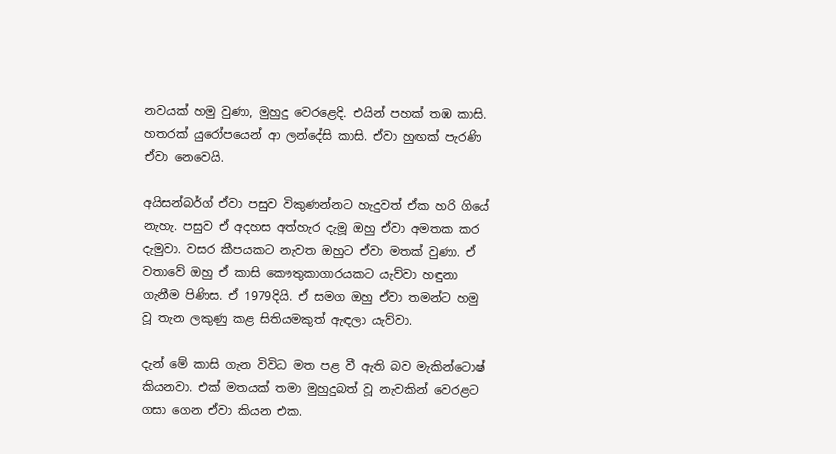නවයක් හමු වුණා, මුහුදු වෙරළෙදි. එයින් පහක් තඹ කාසි. හතරක් යුරෝපයෙන් ආ ලන්දේසි කාසි. ඒවා හුඟක් පැරණි ඒවා නෙවෙයි.

අයිසන්බර්ග් ඒවා පසුව විකුණන්නට හැදුවත් ඒක හරි ගියේ නැහැ. පසුව ඒ අදහස අත්හැර දැමූ ඔහු ඒවා අමතක කර දැමුවා. වසර කීපයකට නැවත ඔහුට ඒවා මතක් වුණා. ඒ වතාවේ ඔහු ඒ කාසි කෞතුකාගාරයකට යැව්වා හඳුනා ගැනීම පිණිස. ඒ 1979දියි. ඒ සමග ඔහු ඒවා තමන්ට හමු වූ තැන ලකුණු කළ සිතියමකුත් ඇඳලා යැව්වා.

දැන් මේ කාසි ගැන විවිධ මත පළ වී ඇති බව මැකින්ටොෂ් කියනවා. එක් මතයක් තමා මුහුදුබත් වූ නැවකින් වෙරළට ගසා ගෙන ඒවා කියන එක.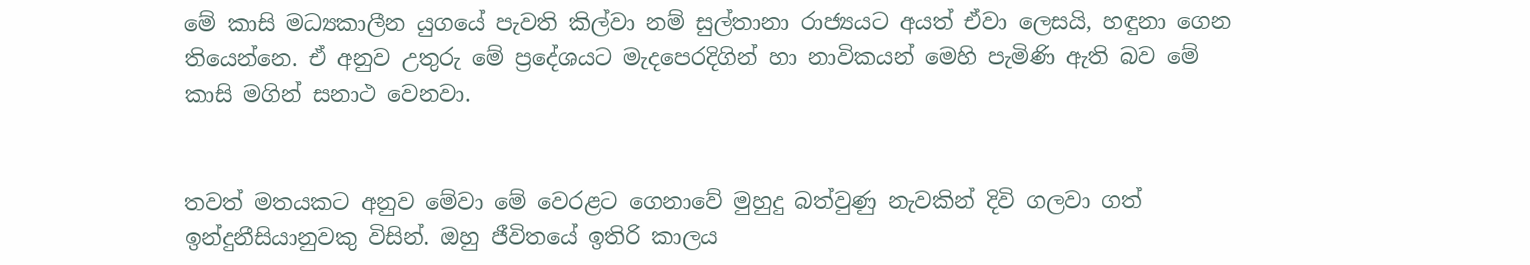මේ කාසි මධ්‍යකාලීන යුගයේ පැවති කිල්වා නම් සුල්තානා රාජ්‍යයට අයත් ඒවා ලෙසයි, හඳුනා ගෙන තියෙන්නෙ. ඒ අනුව උතුරු මේ ප්‍රදේශයට මැදපෙරදිගින් හා නාවිකයන් මෙහි පැමිණි ඇති බව මේ කාසි මගින් සනාථ වෙනවා.


තවත් මතයකට අනුව මේවා මේ වෙරළට ගෙනාවේ මුහුදු බත්වුණු නැවකින් දිවි ගලවා ගත් ඉන්දුනීසියානුවකු විසින්. ඔහු ජීවිතයේ ඉතිරි කාලය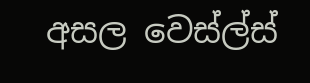අසල වෙස්ල්ස්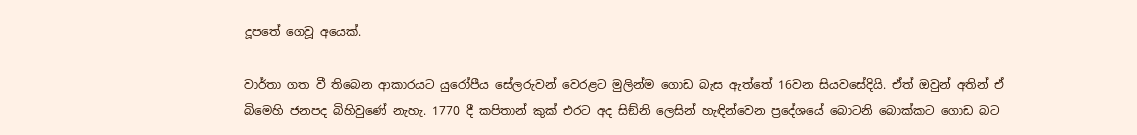දූපතේ ගෙවූ අයෙක්.

වාර්තා ගත වී තිබෙන ආකාරයට යුරෝපීය සේලරුවන් වෙරළට මුලින්ම ගොඩ බැස ඇත්තේ 16වන සියවසේදියි. ඒත් ඔවුන් අතින් ඒ බිමෙහි ජනපද බිහිවුණේ නැහැ. 1770 දී කපිතාන් කුක් එරට අද සිඞ්නි ලෙසින් හැඳින්වෙන ප්‍රදේශයේ බොටනි බොක්කට ගොඩ බට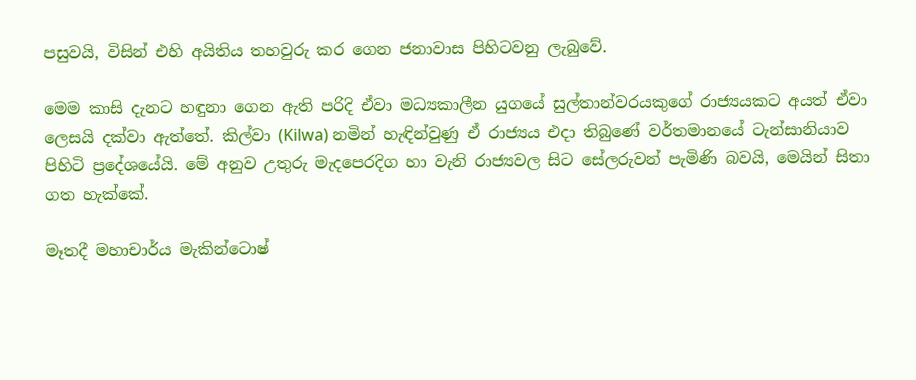පසුවයි, විසින් එහි අයිතිය තහවුරු කර ගෙන ජනාවාස පිහිටවනු ලැබුවේ.

මෙම කාසි දැනට හඳුනා ගෙන ඇති පරිදි ඒවා මධ්‍යකාලීන යුගයේ සුල්තාන්වරයකුගේ රාජ්‍යයකට අයත් ඒවා ලෙසයි දක්වා ඇත්තේ. කිල්වා (Kilwa) නමින් හැඳින්වුණු ඒ රාජ්‍යය එදා තිබුණේ වර්තමානයේ ටැන්සානියාව පිහිටි ප්‍රදේශයේයි. මේ අනුව උතුරු මැදපෙරදිග හා වැනි රාජ්‍යවල සිට සේලරුවන් පැමිණි බවයි, මෙයින් සිතා ගත හැක්කේ.

මෑතදී මහාචාර්ය මැකින්ටොෂ්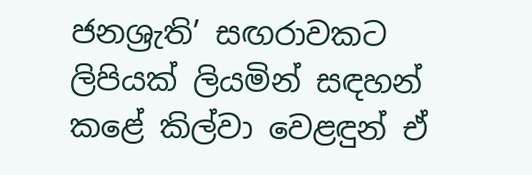ජනශ්‍රැති’ සඟරාවකට ලිපියක් ලියමින් සඳහන් කළේ කිල්වා වෙළඳුන් ඒ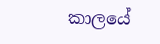කාලයේ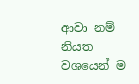ආවා නම් නියත වශයෙන් ම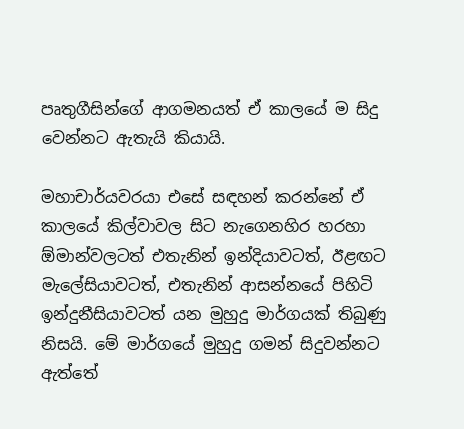පෘතුගීසින්ගේ ආගමනයත් ඒ කාලයේ ම සිදු වෙන්නට ඇතැයි කියායි.

මහාචාර්යවරයා එසේ සඳහන් කරන්නේ ඒ කාලයේ කිල්වාවල සිට නැගෙනහිර හරහා ඕමාන්වලටත් එතැනින් ඉන්දියාවටත්, ඊළඟට මැලේසියාවටත්, එතැනින් ආසන්නයේ පිහිටි ඉන්දුනීසියාවටත් යන මුහුදු මාර්ගයක් තිබුණු නිසයි. මේ මාර්ගයේ මුහුදු ගමන් සිදුවන්නට ඇත්තේ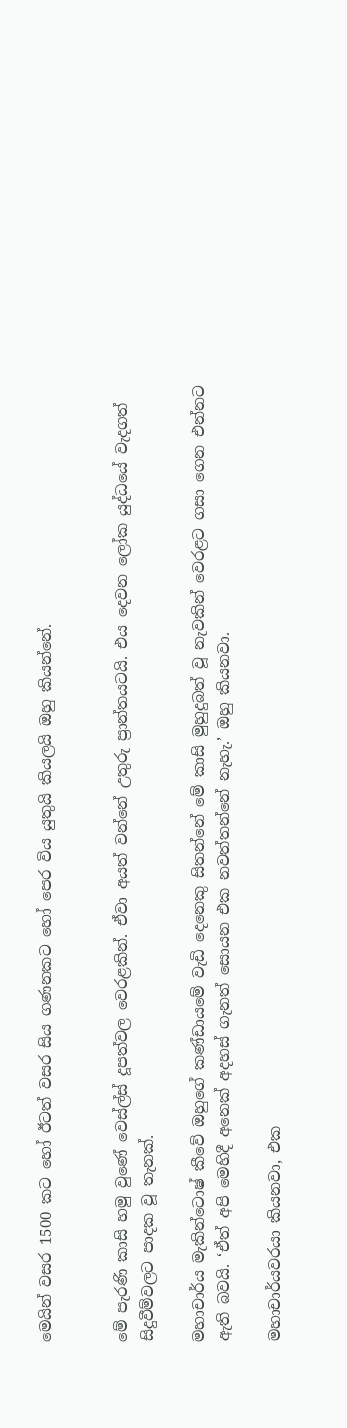මෙයින් වසර 1500 කට හෝ ඊටත් වසර සිය ගණනකට හෝ පෙර විය යුතුයි කියලයි ඔහු කියන්නේ.


මේ පැරණි කාසි හමු වුණේ වෙස්ල්ස් දූපත්වල වෙරළකින්. ඒවා අයත් වන්නේ උතුරු ප්‍රාන්තයටයි. එය දෙවන ලෝක යුද්ධයේ වැදගත් සිදුවීම්වලට පාදක වූ තැනක්.

මහාචාර්ය මැකින්ටොෂ් කීවේ ඔහුගේ කණ්ඩායමේ වැඩි දෙනෙකු සිතන්නේ මේ කාසි මුහුදුබත් වූ නැවකින් වෙරළට ගසා ගෙන එන්නට ඇති බවයි. ‘ඒත් අපි මෙහිදී අනෙක් අදහස් ගැනත් සොයන එක නවත්තන්නේ නැහැ.’ ඔහු කියනවා.

මහාචාර්යවරයා කියනවා, එක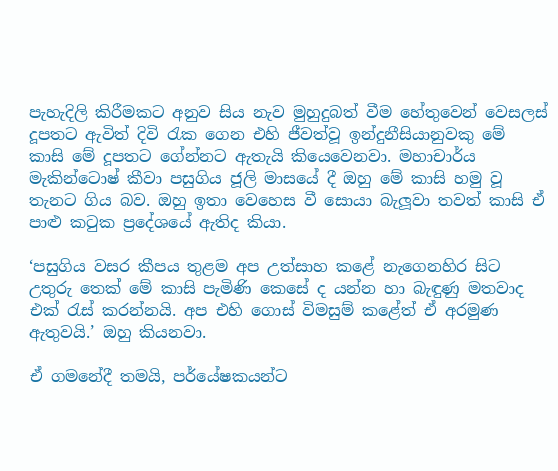පැහැදිලි කිරීමකට අනුව සිය නැව මුහුදුබත් වීම හේතුවෙන් වෙසලස් දූපතට ඇවිත් දිවි රැක ගෙන එහි ජීවත්වූ ඉන්දුනීසියානුවකු මේ කාසි මේ දූපතට ගේන්නට ඇතැයි කියෙවෙනවා. මහාචාර්ය මැකින්ටොෂ් කීවා පසුගිය ජූලි මාසයේ දී ඔහු මේ කාසි හමු වූ තැනට ගිය බව. ඔහු ඉතා වෙහෙස වී සොයා බැලූවා තවත් කාසි ඒ පාළු කටුක ප්‍රදේශයේ ඇතිද කියා.

‘පසුගිය වසර කීපය තුළම අප උත්සාහ කළේ නැගෙනහිර සිට උතුරු තෙක් මේ කාසි පැමිණි කෙසේ ද යන්න හා බැඳුණු මතවාද එක් රැස් කරන්නයි. අප එහි ගොස් විමසුම් කළේත් ඒ අරමුණ ඇතුවයි.’ ඔහු කියනවා.

ඒ ගමනේදී තමයි, පර්යේෂකයන්ට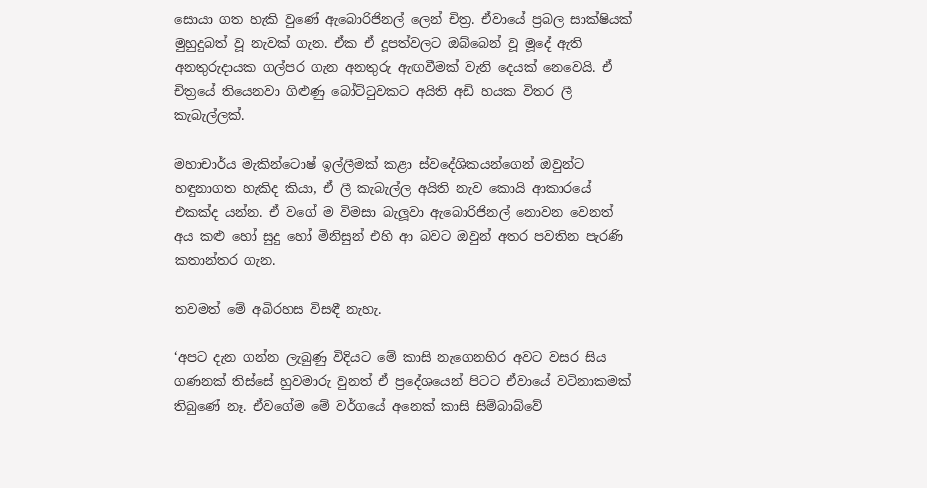සොයා ගත හැකි වුණේ ඇබොරිජිනල් ලෙන් චිත්‍ර. ඒවායේ ප්‍රබල සාක්ෂියක් මුහුදුබත් වූ නැවක් ගැන. ඒක ඒ දූපත්වලට ඔබ්බෙන් වූ මූදේ ඇති අනතුරුදායක ගල්පර ගැන අනතුරු ඇඟවීමක් වැනි දෙයක් නෙවෙයි. ඒ චිත්‍රයේ තියෙනවා ගිළුණු බෝට්ටුවකට අයිති අඩි හයක විතර ලී කැබැල්ලක්.

මහාචාර්ය මැකින්ටොෂ් ඉල්ලීමක් කළා ස්වදේශිකයන්ගෙන් ඔවුන්ට හඳුනාගත හැකිද කියා, ඒ ලී කැබැල්ල අයිති නැව කොයි ආකාරයේ එකක්ද යන්න. ඒ වගේ ම විමසා බැලූවා ඇබොරිජිනල් නොවන වෙනත් අය කළු හෝ සුදු හෝ මිනිසුන් එහි ආ බවට ඔවුන් අතර පවතින පැරණි කතාන්තර ගැන.

තවමත් මේ අබිරහස විසඳී නැහැ.

‘අපට දැන ගන්න ලැබුණු විදියට මේ කාසි නැගෙනහිර අවට වසර සිය ගණනක් තිස්සේ හුවමාරු වුනත් ඒ ප්‍රදේශයෙන් පිටට ඒවායේ වටිනාකමක් තිබුණේ නෑ. ඒවගේම මේ වර්ගයේ අනෙක් කාසි සිම්බාබ්වේ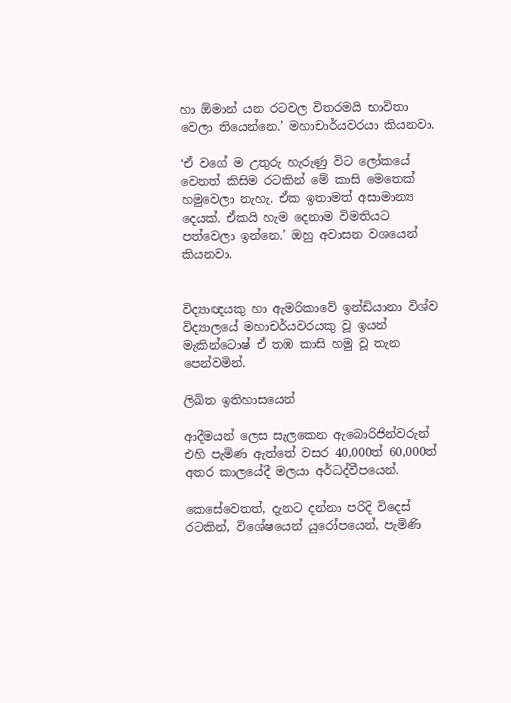හා ඕමාන් යන රටවල විතරමයි භාවිතා වෙලා තියෙන්නෙ.’ මහාචාර්යවරයා කියනවා.

‘ඒ වගේ ම උතුරු හැරුණු විට ලෝකයේ වෙනත් කිසිම රටකින් මේ කාසි මෙතෙක් හමුවෙලා නැහැ. ඒක ඉතාමත් අසාමාන්‍ය දෙයක්. ඒකයි හැම දෙනාම විමතියට පත්වෙලා ඉන්නෙ.’ ඔහු අවාසන වශයෙන් කියනවා.


විද්‍යාඥයකු හා ඇමරිකාවේ ඉන්ඩියානා විශ්ව විද්‍යාලයේ මහාචර්යවරයකු වූ ඉයන් මැකින්ටොෂ් ඒ තඹ කාසි හමු වූ තැන පෙන්වමින්.

ලිඛිත ඉතිහාසයෙන්

ආදීමයන් ලෙස සැලකෙන ඇබොරිජින්වරුන් එහි පැමිණ ඇත්තේ වසර 40,000ත් 60,000ත් අතර කාලයේදී මලයා අර්ධද්වීපයෙන්.

කෙසේවෙතත්, දැනට දන්නා පරිදි විදෙස් රටකින්, විශේෂයෙන් යුරෝපයෙන්, පැමිණි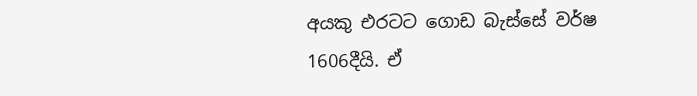අයකු එරටට ගොඩ බැස්සේ වර්ෂ 1606දීයි. ඒ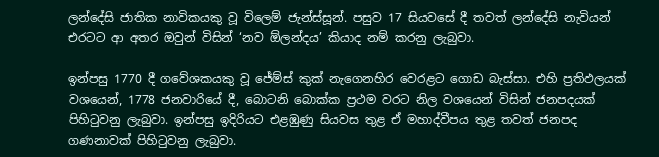ලන්දේසි ජාතික නාවිකයකු වූ විලෙම් ජැන්ස්සූන්. පසුව 17 සියවසේ දී තවත් ලන්දේසි නැවියන් එරටට ආ අතර ඔවුන් විසින් ‘නව ඕලන්දය’ කියාද නම් කරනු ලැබුවා.

ඉන්පසු 1770 දී ගවේශකයකු වූ ජේම්ස් කුක් නැගෙනහිර වෙරළට ගොඩ බැස්සා. එහි ප්‍රතිඵලයක් වශයෙන්, 1778 ජනවාරියේ දී, බොටනි බොක්ක ප්‍රථම වරට නිල වශයෙන් විසින් ජනපදයක් පිහිටුවනු ලැබුවා. ඉන්පසු ඉදිරියට එළඹුණු සියවස තුළ ඒ මහාද්වීපය තුළ තවත් ජනපද ගණනාවක් පිහිටුවනු ලැබුවා.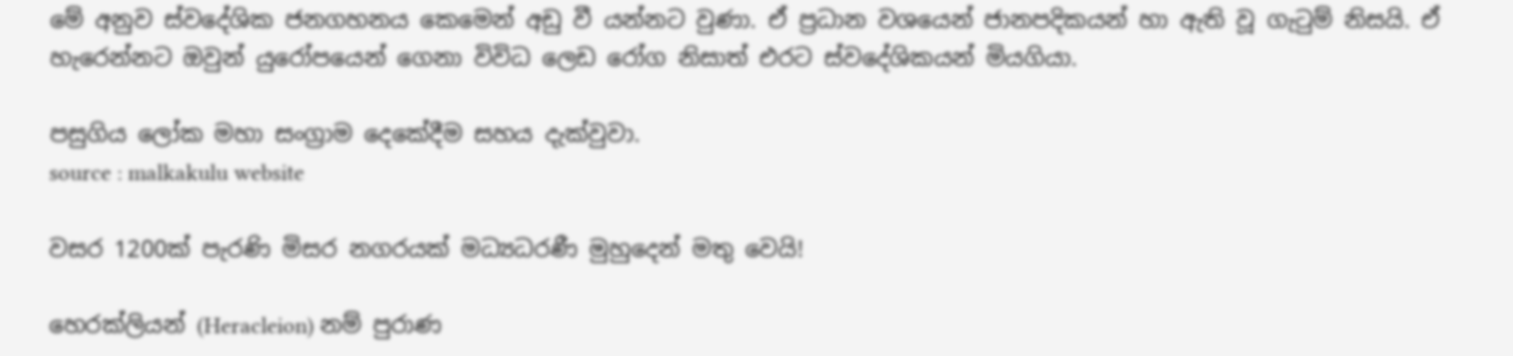මේ අනුව ස්වදේශික ජනගහනය කෙමෙන් අඩු වී යන්නට වුණා. ඒ ප්‍රධාන වශයෙන් ජානපදිකයන් හා ඇති වූ ගැටුම් නිසයි. ඒ හැරෙන්නට ඔවුන් යුරෝපයෙන් ගෙනා විවිධ ලෙඩ රෝග නිසාත් එරට ස්වදේශිකයන් මියගියා.

පසුගිය ලෝක මහා සංග්‍රාම දෙකේදීම සහය දැක්වුවා.
source : malkakulu website

වසර 1200ක් පැරණි මිසර නගරයක් මධ්‍යධරණී මුහුදෙන් මතු වෙයි!

හෙරක්ලියන් (Heracleion) නම් පුරාණ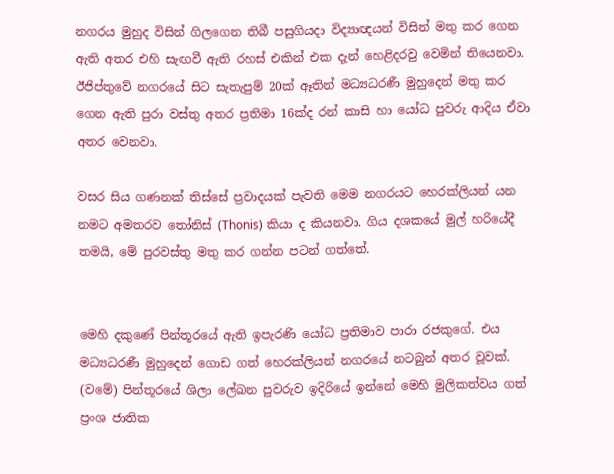නගරය මුහුද විසින් ගිලගෙන තිබී පසුගියදා විද්‍යාඥයන් විසින් මතු කර ගෙන ඇති අතර එහි සැඟවී ඇති රහස් එකින් එක දැන් හෙළිදරවු වෙමින් තියෙනවා. ඊජිප්තුවේ නගරයේ සිට සැතැපුම් 20ක් ඈතින් මධ්‍යධරණී මුහුදෙන් මතු කර ගෙන ඇති පුරා වස්තු අතර ප්‍රතිමා 16ක්ද රන් කාසි හා යෝධ පුවරු ආදිය ඒවා අතර වෙනවා.

වසර සිය ගණනක් තිස්සේ ප්‍රවාදයක් පැවති මෙම නගරයට හෙරක්ලියන් යන නමට අමතරව තෝනිස් (Thonis) කියා ද කියනවා. ගිය දශකයේ මුල් හරියේදී තමයි, මේ පුරවස්තු මතු කර ගන්න පටන් ගත්තේ.


මෙහි දකුණේ පින්තූරයේ ඇති ඉපැරණි යෝධ ප්‍රතිමාව පාරා රජකුගේ. එය මධ්‍යධරණී මුහුදෙන් ගොඩ ගත් හෙරක්ලියන් නගරයේ නටබුන් අතර වූවක්. (වමේ) පින්තූරයේ ශිලා ලේඛන පුවරුව ඉදිරියේ ඉන්නේ මෙහි මුලිකත්වය ගත් ප්‍රංශ ජාතික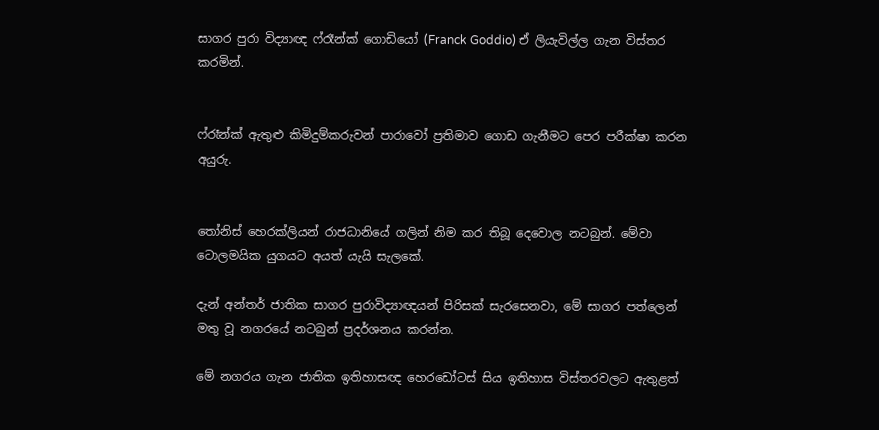සාගර පුරා විද්‍යාඥ ෆ්රෑන්ක් ගොඩියෝ (Franck Goddio) ඒ ලියැවිල්ල ගැන විස්තර කරමින්.


ෆ්රෑන්ක් ඇතුළු කිමිදුම්කරුවන් පාරාවෝ ප්‍රතිමාව ගොඩ ගැනීමට පෙර පරීක්ෂා කරන අයුරු.


තෝනිස් හෙරක්ලියන් රාජධානියේ ගලින් නිම කර තිබූ දෙවොල නටබුන්. මේවා ටොලමයික යුගයට අයත් යැයි සැලකේ.

දැන් අන්තර් ජාතික සාගර පුරාවිද්‍යාඥයන් පිරිසක් සැරසෙනවා, මේ සාගර පත්ලෙන් මතු වූ නගරයේ නටබුන් ප්‍රදර්ශනය කරන්න.

මේ නගරය ගැන ජාතික ඉතිහාසඥ හෙරඩෝටස් සිය ඉතිහාස විස්තරවලට ඇතුළත්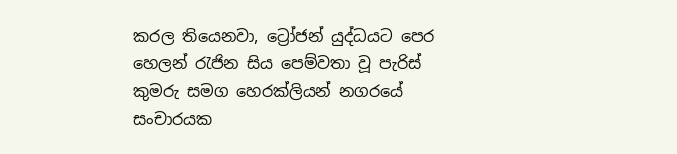කරල තියෙනවා, ට්‍රෝජන් යුද්ධයට පෙර හෙලන් රැජින සිය පෙම්වතා වූ පැරිස් කුමරු සමග හෙරක්ලියන් නගරයේ සංචාරයක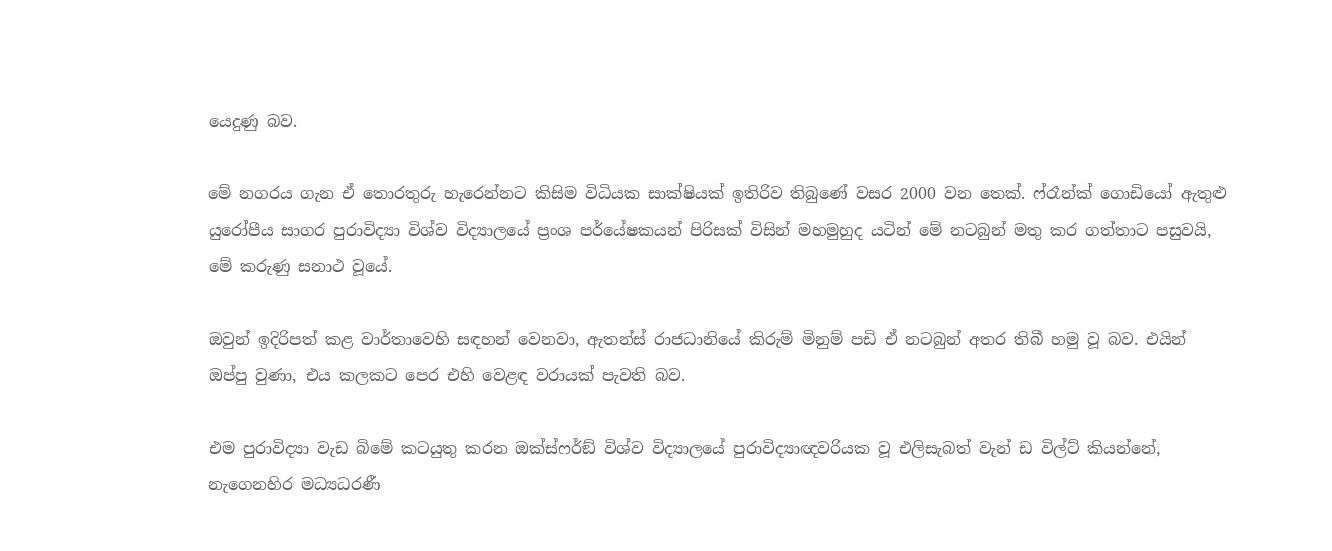යෙදුණු බව.

මේ නගරය ගැන ඒ තොරතුරු හැරෙන්නට කිසිම විධියක සාක්ෂියක් ඉතිරිව තිබුණේ වසර 2000 වන තෙක්. ෆ්රෑන්ක් ගොඩියෝ ඇතුළු යුරෝපීය සාගර පුරාවිද්‍යා විශ්ව විද්‍යාලයේ ප්‍රංශ පර්යේෂකයන් පිරිසක් විසින් මහමුහුද යටින් මේ නටබුන් මතු කර ගත්තාට පසුවයි, මේ කරුණු සනාථ වූයේ.

ඔවුන් ඉදිරිපත් කළ වාර්තාවෙහි සඳහන් වෙනවා, ඇතන්ස් රාජධානියේ කිරුම් මිනුම් පඩි ඒ නටබුන් අතර තිබී හමු වූ බව. එයින් ඔප්පු වුණා, එය කලකට පෙර එහි වෙළඳ වරායක් පැවති බව.

එම පුරාවිද්‍යා වැඩ බිමේ කටයුතු කරන ඔක්ස්ෆර්ඞ් විශ්ව විද්‍යාලයේ පුරාවිද්‍යාඥවරියක වූ එලිසැබත් වැන් ඩ විල්ට් කියන්නේ, නැගෙනහිර මධ්‍යධරණී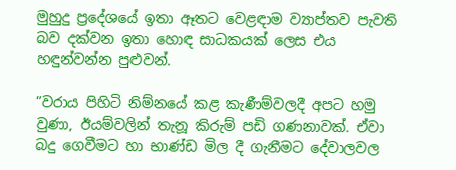මුහුදු ප්‍රදේශයේ ඉතා ඈතට වෙළඳාම ව්‍යාප්තව පැවති බව දක්වන ඉතා හොඳ සාධකයක් ලෙස එය හඳුන්වන්න පුළුවන්.

”වරාය පිහිටි නිම්නයේ කළ කැණීම්වලදී අපට හමු වුණා, ඊයම්වලින් තැනූ කිරුම් පඩි ගණනාවක්. ඒවා බදු ගෙවීමට හා භාණ්ඩ මිල දී ගැනීමට දේවාලවල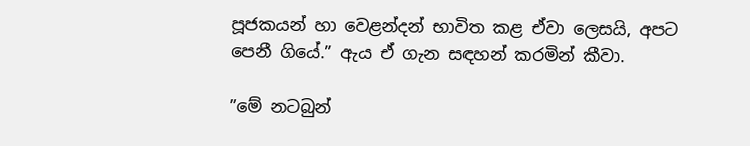පූජකයන් හා වෙළන්දන් භාවිත කළ ඒවා ලෙසයි, අපට පෙනී ගියේ.” ඇය ඒ ගැන සඳහන් කරමින් කීවා.

”මේ නටබුන්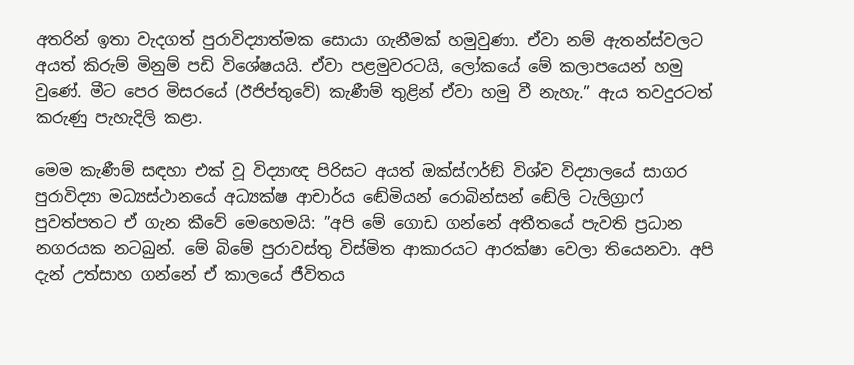අතරින් ඉතා වැදගත් පුරාවිද්‍යාත්මක සොයා ගැනීමක් හමුවුණා. ඒවා නම් ඇතන්ස්වලට අයත් කිරුම් මිනුම් පඩි විශේෂයයි. ඒවා පළමුවරටයි, ලෝකයේ මේ කලාපයෙන් හමු වුණේ. මීට පෙර මිසරයේ (ඊජිප්තුවේ) කැණීම් තුළින් ඒවා හමු වී නැහැ.” ඇය තවදුරටත් කරුණු පැහැදිලි කළා.

මෙම කැණීම් සඳහා එක් වූ විද්‍යාඥ පිරිසට අයත් ඔක්ස්ෆර්ඞ් විශ්ව විද්‍යාලයේ සාගර පුරාවිද්‍යා මධ්‍යස්ථානයේ අධ්‍යක්ෂ ආචාර්ය ඬේමියන් රොබින්සන් ඬේලි ටැලිග්‍රාෆ් පුවත්පතට ඒ ගැන කීවේ මෙහෙමයි: ”අපි මේ ගොඩ ගන්නේ අතීතයේ පැවති ප්‍රධාන නගරයක නටබුන්. මේ බිමේ පුරාවස්තු විස්මිත ආකාරයට ආරක්ෂා වෙලා තියෙනවා. අපි දැන් උත්සාහ ගන්නේ ඒ කාලයේ ජීවිතය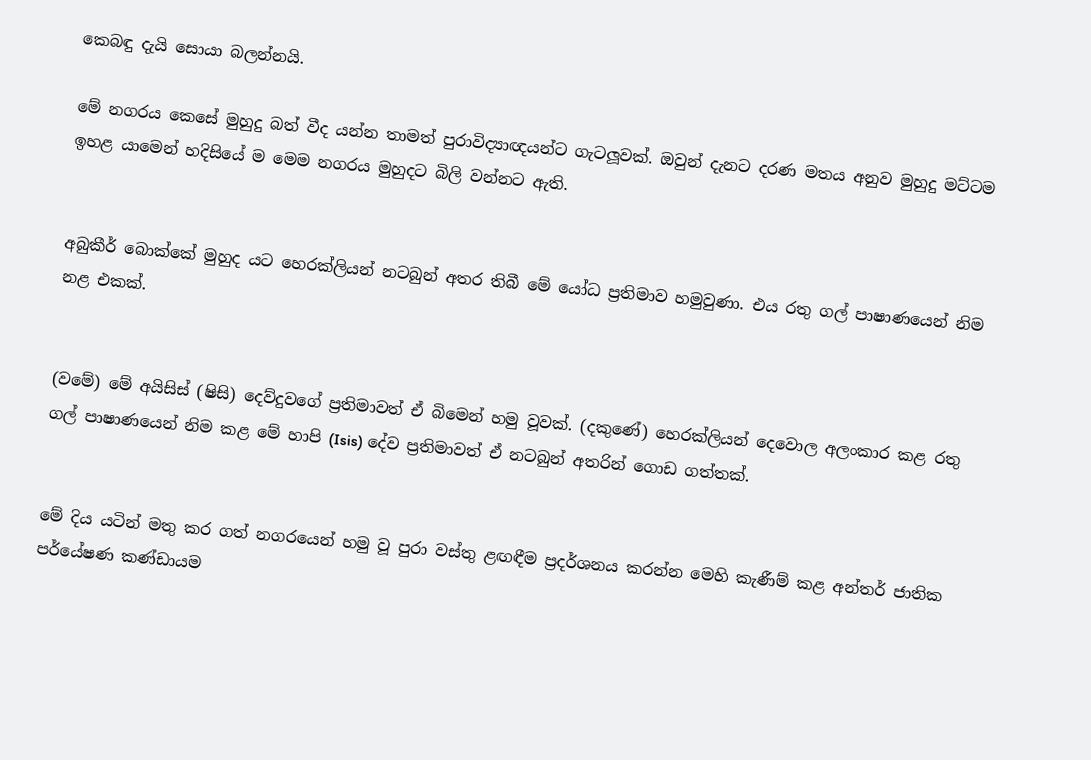කෙබඳු දැයි සොයා බලන්නයි.

මේ නගරය කෙසේ මුහුදු බත් වීද යන්න තාමත් පුරාවිද්‍යාඥයන්ට ගැටලූවක්. ඔවුන් දැනට දරණ මතය අනුව මුහුදු මට්ටම ඉහළ යාමෙන් හදිසියේ ම මෙම නගරය මුහුදට බිලි වන්නට ඇති.


අබුකීර් බොක්කේ මුහුද යට හෙරක්ලියන් නටබුන් අතර තිබී මේ යෝධ ප්‍රතිමාව හමුවුණා. එය රතු ගල් පාෂාණයෙන් නිම නළ එකක්.


(වමේ) මේ අයිසිස් (ෂිසි) දෙව්දුවගේ ප්‍රතිමාවත් ඒ බිමෙන් හමු වූවක්. (දකුණේ) හෙරක්ලියන් දෙවොල අලංකාර කළ රතු ගල් පාෂාණයෙන් නිම කළ මේ හාපි (Isis) දේව ප්‍රතිමාවත් ඒ නටබුන් අතරින් ගොඩ ගත්තක්.


මේ දිය යටින් මතු කර ගත් නගරයෙන් හමු වූ පුරා වස්තු ළඟඳීම ප්‍රදර්ශනය කරන්න මෙහි කැණීම් කළ අන්තර් ජාතික පර්යේෂණ කණ්ඩායම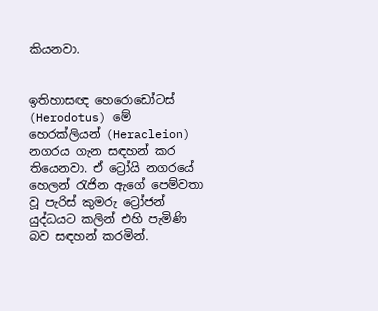කියනවා.


ඉතිහාසඥ හෙරොඩෝටස් (Herodotus) මේ හෙරක්ලියන් (Heracleion) නගරය ගැන සඳහන් කර තියෙනවා. ඒ ට්‍රෝයි නගරයේ හෙලන් රැජින ඇගේ පෙම්වතා වූ පැරිස් කුමරු ට්‍රෝජන් යුද්ධයට කලින් එහි පැමිණි බව සඳහන් කරමින්.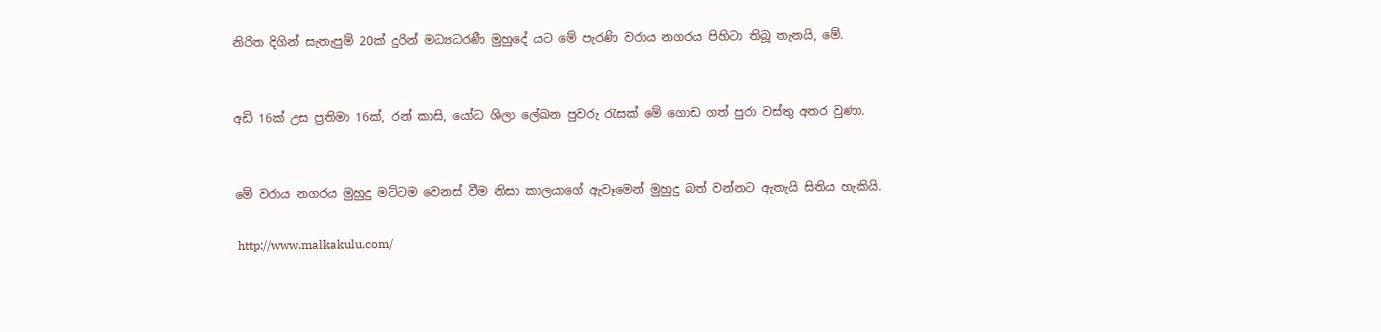නිරිත දිගින් සැතැපුම් 20ක් දුරින් මධ්‍යධරණී මුහුදේ යට මේ පැරණි වරාය නගරය පිහිටා තිබූ තැනයි, මේ.


අඩි 16ක් උස ප්‍රතිමා 16ක්, රන් කාසි, යෝධ ශිලා ලේඛන පුවරු රැසක් මේ ගොඩ ගත් පුරා වස්තු අතර වුණා.


මේ වරාය නගරය මුහුදු මට්ටම වෙනස් වීම නිසා කාලයාගේ ඇවෑමෙන් මුහුදු බත් වන්නට ඇතැයි සිතිය හැකියි.

 http://www.malkakulu.com/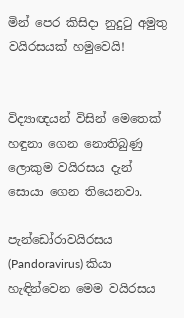මින් පෙර කිසිදා නුදුටු අමුතු වයිරසයක් හමුවෙයි!


විද්‍යාඥයන් විසින් මෙතෙක් හඳුනා ගෙන නොතිබුණු ලොකුම වයිරසය දැන් සොයා ගෙන තියෙනවා.

පැන්ඩෝරාවයිරසය (Pandoravirus) කියා හැඳින්වෙන මෙම වයිරසය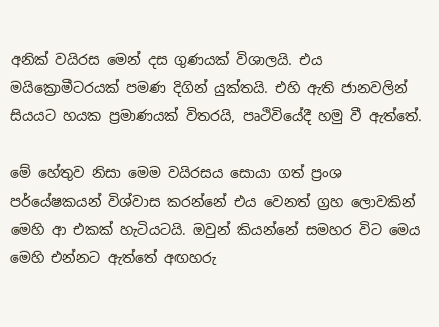අනික් වයිරස මෙන් දස ගුණයක් විශාලයි. එය මයික්‍රොමීටරයක් පමණ දිගින් යුක්තයි. එහි ඇති ජානවලින් සියයට හයක ප්‍රමාණයක් විතරයි, පෘථිවියේදී හමු වී ඇත්තේ.

මේ හේතුව නිසා මෙම වයිරසය සොයා ගත් ප්‍රංශ පර්යේෂකයන් විශ්වාස කරන්නේ එය වෙනත් ග්‍රහ ලොවකින් මෙහි ආ එකක් හැටියටයි. ඔවුන් කියන්නේ සමහර විට මෙය මෙහි එන්නට ඇත්තේ අඟහරු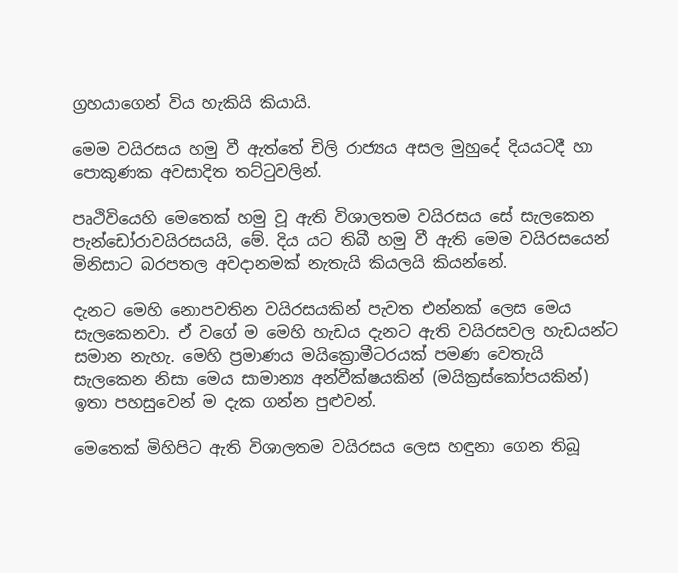ග්‍රහයාගෙන් විය හැකියි කියායි.

මෙම වයිරසය හමු වී ඇත්තේ චිලි රාජ්‍යය අසල මුහුදේ දියයටදී හා පොකුණක අවසාදිත තට්ටුවලින්.

පෘථිවියෙහි මෙතෙක් හමු වූ ඇති විශාලතම වයිරසය සේ සැලකෙන පැන්ඩෝරාවයිරසයයි, මේ. දිය යට තිබී හමු වී ඇති මෙම වයිරසයෙන් මිනිසාට බරපතල අවදානමක් නැතැයි කියලයි කියන්නේ.

දැනට මෙහි නොපවතින වයිරසයකින් පැවත එන්නක් ලෙස මෙය සැලකෙනවා. ඒ වගේ ම මෙහි හැඩය දැනට ඇති වයිරසවල හැඩයන්ට සමාන නැහැ. මෙහි ප්‍රමාණය මයික්‍රොමීටරයක් පමණ වෙතැයි සැලකෙන නිසා මෙය සාමාන්‍ය අන්වීක්ෂයකින් (මයික්‍රස්කෝපයකින්) ඉතා පහසුවෙන් ම දැක ගන්න පුළුවන්.

මෙතෙක් මිහිපිට ඇති විශාලතම වයිරසය ලෙස හඳුනා ගෙන තිබූ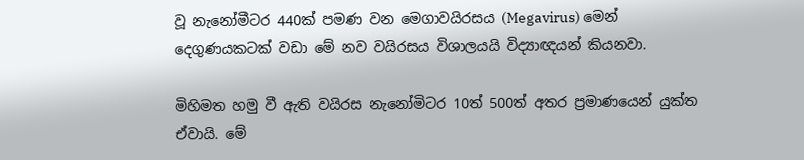වූ නැනෝමීටර 440ක් පමණ වන මෙගාවයිරසය (Megavirus) මෙන් දෙගුණයකටක් වඩා මේ නව වයිරසය විශාලයයි විද්‍යාඥයන් කියනවා.

මිහිමත හමු වී ඇති වයිරස නැනෝමිටර 10ත් 500ත් අතර ප්‍රමාණයෙන් යුක්ත ඒවායි. මේ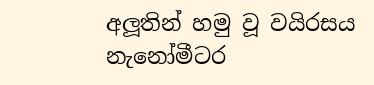අලූතින් හමු වූ වයිරසය නැනෝමීටර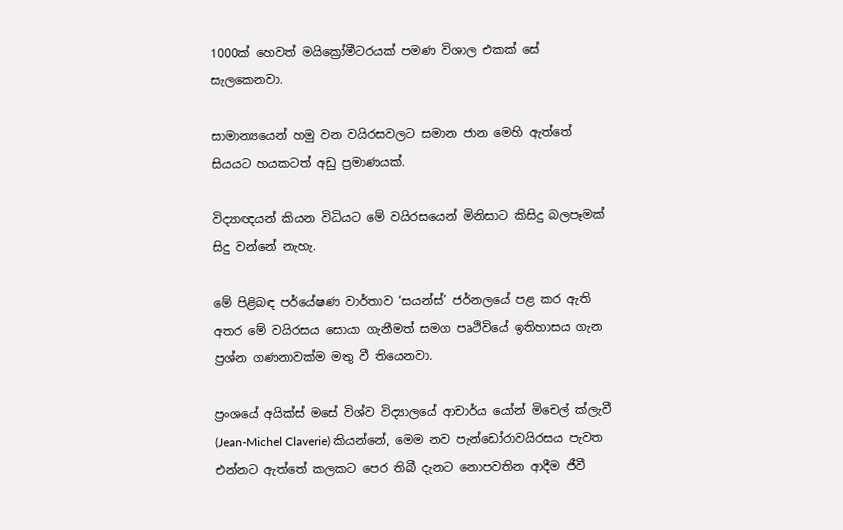1000ක් හෙවත් මයික්‍රෝමීටරයක් පමණ විශාල එකක් සේ සැලකෙනවා.

සාමාන්‍යයෙන් හමු වන වයිරසවලට සමාන ජාන මෙහි ඇත්තේ සියයට හයකටත් අඩු ප්‍රමාණයක්.

විද්‍යාඥයන් කියන විධියට මේ වයිරසයෙන් මිනිසාට කිසිදු බලපෑමක් සිදු වන්නේ නැහැ.

මේ පිළිබඳ පර්යේෂණ වාර්තාව ‘සයන්ස්’ ජර්නලයේ පළ කර ඇති අතර මේ වයිරසය සොයා ගැනීමත් සමග පෘථිවියේ ඉතිහාසය ගැන ප්‍රශ්න ගණනාවක්ම මතු වී තියෙනවා.

ප්‍රංශයේ අයික්ස් මසේ විශ්ව විද්‍යාලයේ ආචාර්ය යෝන් මිචෙල් ක්ලැවී (Jean-Michel Claverie) කියන්නේ, මෙම නව පැන්ඩෝරාවයිරසය පැවත එන්නට ඇත්තේ කලකට පෙර තිබී දැනට නොපවතින ආදීම ජීවී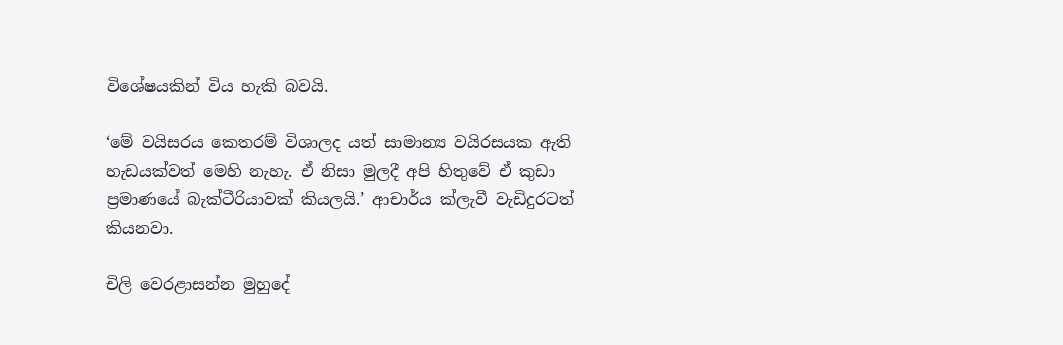විශේෂයකින් විය හැකි බවයි.

‘මේ වයිසරය කෙතරම් විශාලද යත් සාමාන්‍ය වයිරසයක ඇති හැඩයක්වත් මෙහි නැහැ. ඒ නිසා මුලදී අපි හිතුවේ ඒ කුඩා ප්‍රමාණයේ බැක්ටීරියාවක් කියලයි.’ ආචාර්ය ක්ලැවී වැඩිදුරටත් කියනවා.

චිලි වෙරළාසන්න මුහුදේ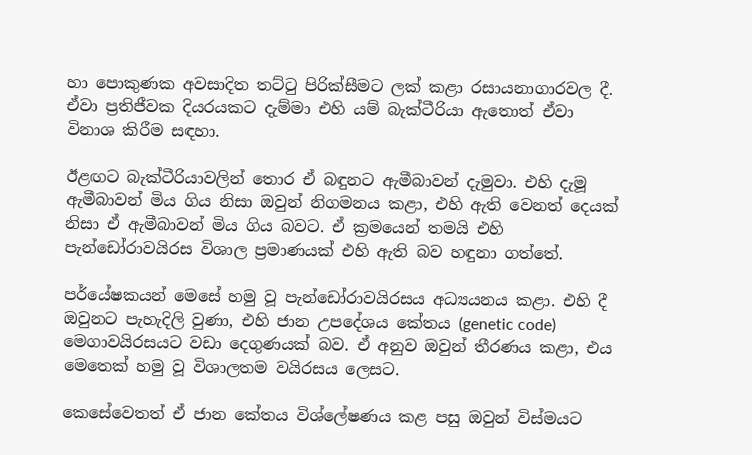හා පොකුණක අවසාදිත තට්ටු පිරික්සීමට ලක් කළා රසායනාගාරවල දී. ඒවා ප්‍රතිජීවක දියරයකට දැම්මා එහි යම් බැක්ටීරියා ඇතොත් ඒවා විනාශ කිරීම සඳහා.

ඊළඟට බැක්ටීරියාවලින් තොර ඒ බඳුනට ඇමීබාවන් දැමුවා. එහි දැමූ ඇමීබාවන් මිය ගිය නිසා ඔවුන් නිගමනය කළා, එහි ඇති වෙනත් දෙයක් නිසා ඒ ඇමීබාවන් මිය ගිය බවට. ඒ ක්‍රමයෙන් තමයි එහි පැන්ඩෝරාවයිරස විශාල ප්‍රමාණයක් එහි ඇති බව හඳුනා ගත්තේ.

පර්යේෂකයන් මෙසේ හමු වූ පැන්ඩෝරාවයිරසය අධ්‍යයනය කළා. එහි දී ඔවුනට පැහැදිලි වුණා, එහි ජාන උපදේශය කේතය (genetic code) මෙගාවයිරසයට වඩා දෙගුණයක් බව. ඒ අනුව ඔවුන් තීරණය කළා, එය මෙතෙක් හමු වූ විශාලතම වයිරසය ලෙසට.

කෙසේවෙතත් ඒ ජාන කේතය විශ්ලේෂණය කළ පසු ඔවුන් විස්මයට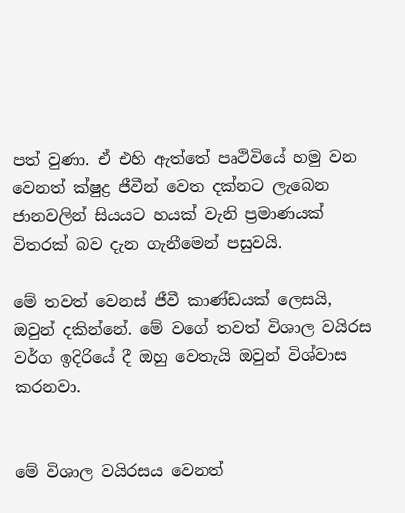පත් වුණා. ඒ එහි ඇත්තේ පෘථිවියේ හමු වන වෙනත් ක්ෂුද්‍ර ජීවීන් වෙත දක්නට ලැබෙන ජානවලින් සියයට හයක් වැනි ප්‍රමාණයක් විතරක් බව දැන ගැනීමෙන් පසුවයි.

මේ තවත් වෙනස් ජීවී කාණ්ඩයක් ලෙසයි, ඔවුන් දකින්නේ. මේ වගේ තවත් විශාල වයිරස වර්ග ඉදිරියේ දී ඔහු වෙතැයි ඔවුන් විශ්වාස කරනවා.


මේ විශාල වයිරසය වෙනත්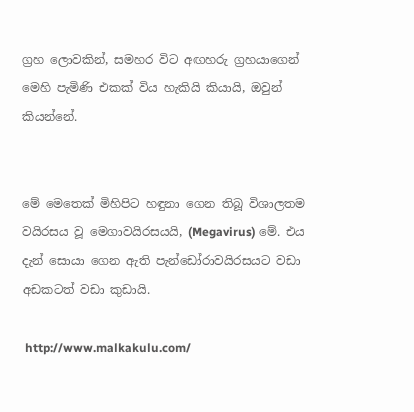ග්‍රහ ලොවකින්, සමහර විට අඟහරු ග්‍රහයාගෙන් මෙහි පැමිණි එකක් විය හැකියි කියායි, ඔවුන් කියන්නේ.


මේ මෙතෙක් මිහිපිට හඳුනා ගෙන තිබූ විශාලතම වයිරසය වූ මෙගාවයිරසයයි, (Megavirus) මේ. එය දැන් සොයා ගෙන ඇති පැන්ඩෝරාවයිරසයට වඩා අඩකටත් වඩා කුඩායි.

 http://www.malkakulu.com/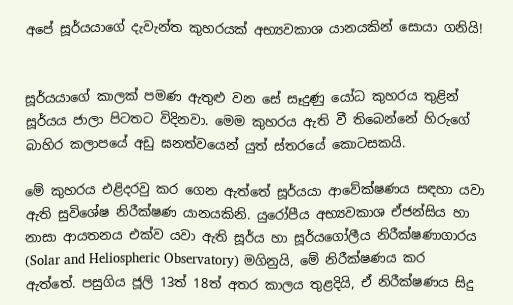අපේ සූර්යයාගේ දැවැන්ත කුහරයක් අභ්‍යවකාශ යානයකින් සොයා ගනියි!


සූර්යයාගේ කාලක් පමණ ඇතුළු වන සේ සෑදුණු යෝධ කුහරය තුළින් සූර්යය ජාලා පිටතට විදිනවා. මෙම කුහරය ඇති වී තිබෙන්නේ හිරුගේ බාහිර කලාපයේ අඩු ඝනත්වයෙන් යුත් ස්තරයේ කොටසකයි.

මේ කුහරය එළිදරවු කර ගෙන ඇත්තේ සූර්යයා ආවේක්ෂණය සඳහා යවා ඇති සුවිශේෂ නිරීක්ෂණ යානයකිනි. යුරෝපීය අභ්‍යවකාශ ඒජන්සිය හා නාසා ආයතනය එක්ව යවා ඇති සූර්ය හා සූර්යගෝලීය නිරීක්ෂණාගාරය (Solar and Heliospheric Observatory) මගිනුයි, මේ නිරීක්ෂණය කර ඇත්තේ. පසුගිය ජූලි 13ත් 18ත් අතර කාලය තුළදියි, ඒ නිරීක්ෂණය සිදු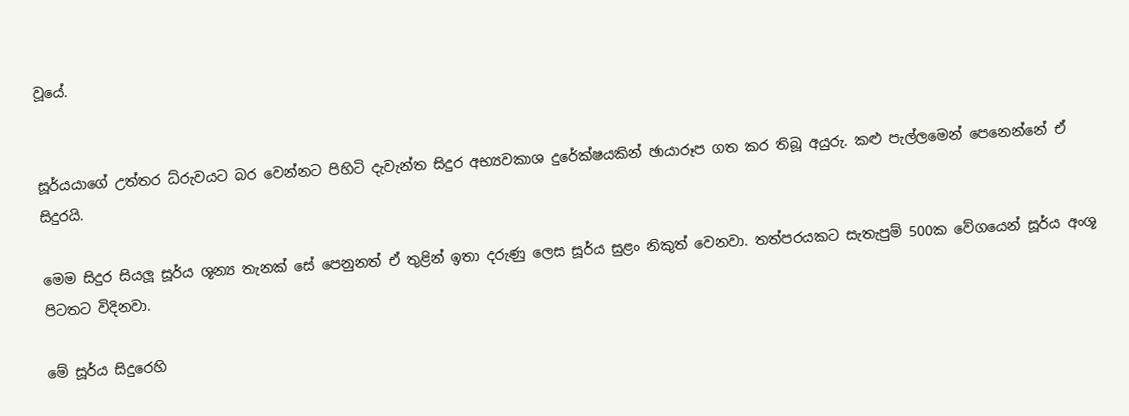වූයේ.


සූර්යයාගේ උත්තර ධ්රුවයට බර වෙන්නට පිහිටි දැවැන්ත සිදුර අභ්‍යවකාශ දුරේක්ෂයකින් ඡායාරූප ගත කර තිබූ අයුරු. කළු පැල්ලමෙන් පෙනෙන්නේ ඒ සිදුරයි.

මෙම සිදුර සියලූ සූර්ය ශූන්‍ය තැනක් සේ පෙනුනත් ඒ තුළින් ඉතා දරුණු ලෙස සූර්ය සුළං නිකුත් වෙනවා. තත්පරයකට සැතැපුම් 500ක වේගයෙන් සූර්ය අංශූ පිටතට විදිනවා.

මේ සූර්ය සිදුරෙහි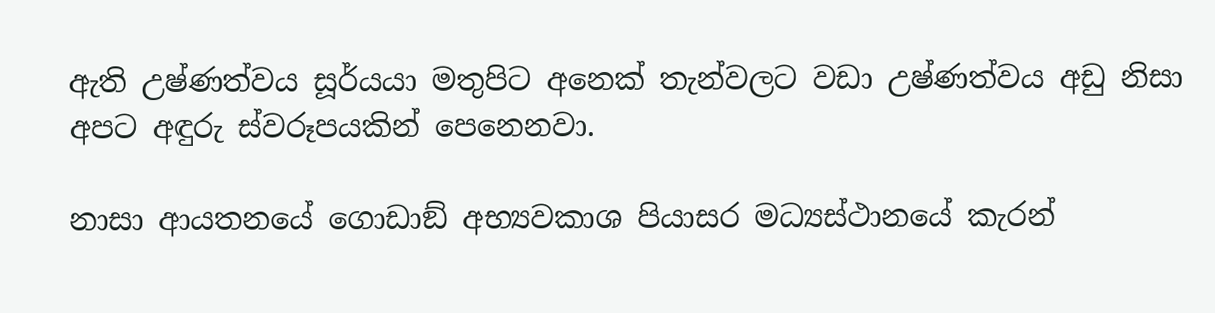ඇති උෂ්ණත්වය සූර්යයා මතුපිට අනෙක් තැන්වලට වඩා උෂ්ණත්වය අඩු නිසා අපට අඳුරු ස්වරූපයකින් පෙනෙනවා.

නාසා ආයතනයේ ගොඩාඞ් අභ්‍යවකාශ පියාසර මධ්‍යස්ථානයේ කැරන්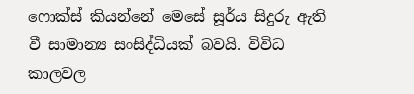ෆොක්ස් කියන්නේ මෙසේ සූර්ය සිදුරු ඇති වී සාමාන්‍ය සංසිද්ධියක් බවයි. විවිධ කාලවල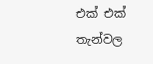එක් එක් තැන්වල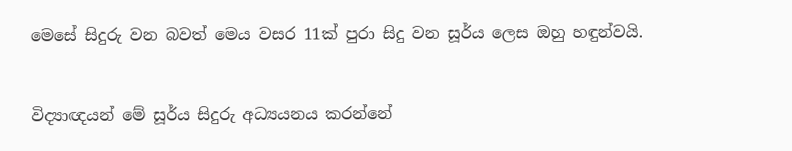මෙසේ සිදුරු වන බවත් මෙය වසර 11ක් පුරා සිදු වන සූර්ය ලෙස ඔහු හඳුන්වයි.


විද්‍යාඥයන් මේ සූර්ය සිදුරු අධ්‍යයනය කරන්නේ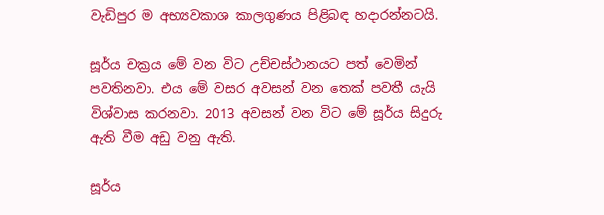වැඩිපුර ම අභ්‍යවකාශ කාලගුණය පිළිබඳ හදාරන්නටයි.

සූර්ය චක්‍රය මේ වන විට උච්චස්ථානයට පත් වෙමින් පවතිනවා. එය මේ වසර අවසන් වන තෙක් පවතී යැයි විශ්වාස කරනවා. 2013 අවසන් වන විට මේ සූර්ය සිදුරු ඇති වීම අඩු වනු ඇති.

සූර්ය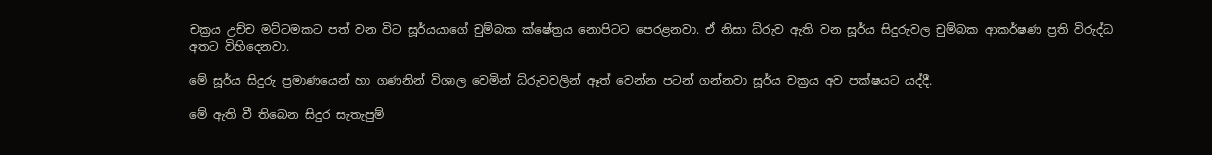චක්‍රය උච්ච මට්ටමකට පත් වන විට සූර්යයාගේ චුම්බක ක්ෂේත්‍රය නොපිටට පෙරළනවා. ඒ නිසා ධ්රුව ඇති වන සූර්ය සිදුරුවල චුම්බක ආකර්ෂණ ප්‍රති විරුද්ධ අතට විහිදෙනවා.

මේ සූර්ය සිදුරු ප්‍රමාණයෙන් හා ගණනින් විශාල වෙමින් ධ්රුවවලින් ඈත් වෙන්න පටන් ගන්නවා සූර්ය චක්‍රය අව පක්ෂයට යද්දී.

මේ ඇති වී තිබෙන සිදුර සැතැපුම්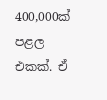400,000ක් පළල එකක්. ඒ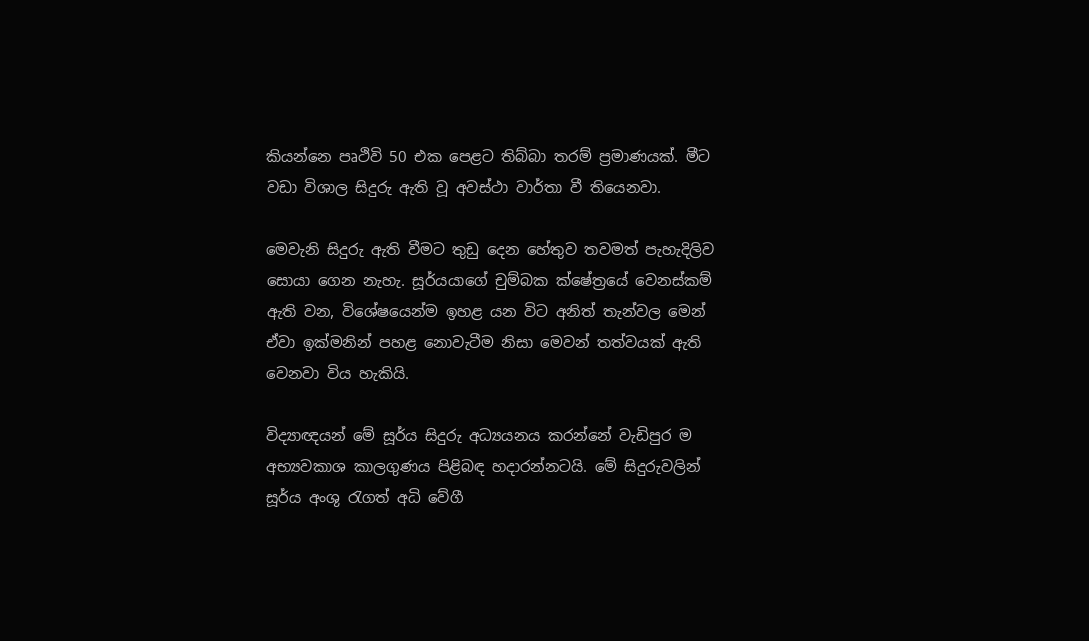කියන්නෙ පෘථිවි 50 එක පෙළට තිබ්බා තරම් ප්‍රමාණයක්. මීට වඩා විශාල සිදුරු ඇති වූ අවස්ථා වාර්තා වී තියෙනවා.

මෙවැනි සිදුරු ඇති වීමට තුඩු දෙන හේතුව තවමත් පැහැදිලිව සොයා ගෙන නැහැ. සූර්යයාගේ චුම්බක ක්ෂේත්‍රයේ වෙනස්කම් ඇති වන, විශේෂයෙන්ම ඉහළ යන විට අනිත් තැන්වල මෙන් ඒවා ඉක්මනින් පහළ නොවැටීම නිසා මෙවන් තත්වයක් ඇති වෙනවා විය හැකියි.

විද්‍යාඥයන් මේ සූර්ය සිදුරු අධ්‍යයනය කරන්නේ වැඩිපුර ම අභ්‍යවකාශ කාලගුණය පිළිබඳ හදාරන්නටයි. මේ සිදුරුවලින් සූර්ය අංශු රැගත් අධි වේගී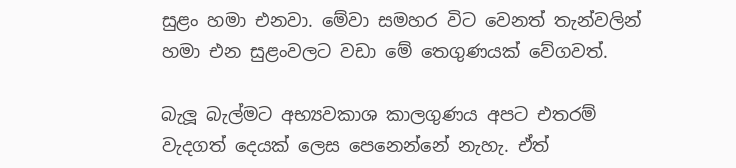සුළං හමා එනවා. මේවා සමහර විට වෙනත් තැන්වලින් හමා එන සුළංවලට වඩා මේ තෙගුණයක් වේගවත්.

බැලූ බැල්මට අභ්‍යවකාශ කාලගුණය අපට එතරම් වැදගත් දෙයක් ලෙස පෙනෙන්නේ නැහැ. ඒත්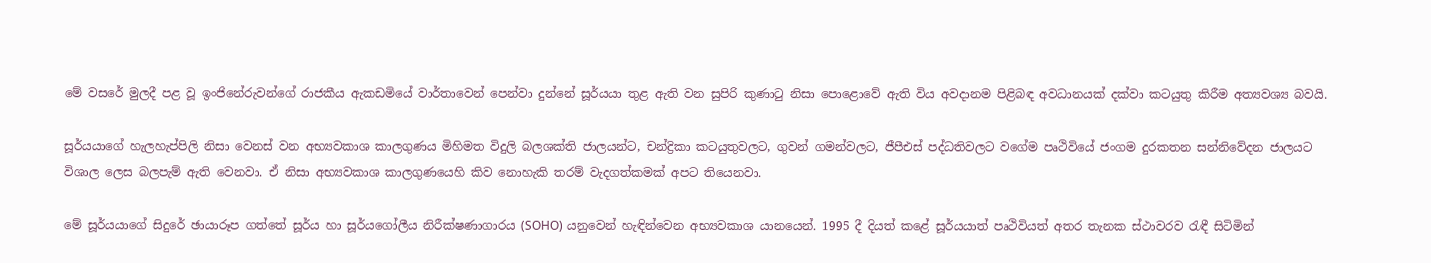මේ වසරේ මුලදී පළ වූ ඉංජිනේරුවන්ගේ රාජකීය ඇකඩමියේ වාර්තාවෙන් පෙන්වා දුන්නේ සූර්යයා තුළ ඇති වන සුපිරි කුණාටු නිසා පොළොවේ ඇති විය අවදානම පිළිබඳ අවධානයක් දක්වා කටයුතු කිරීම අත්‍යවශ්‍ය බවයි.

සූර්යයාගේ හැලහැප්පිලි නිසා වෙනස් වන අභ්‍යවකාශ කාලගුණය මිහිමත විදුලි බලශක්ති ජාලයන්ට, චන්ද්‍රිකා කටයුතුවලට, ගුවන් ගමන්වලට, ජීපීඑස් පද්ධතිවලට වගේම පෘථිවියේ ජංගම දුරකතන සන්නිවේදන ජාලයට විශාල ලෙස බලපැම් ඇති වෙනවා. ඒ නිසා අභ්‍යවකාශ කාලගුණයෙහි කිව නොහැකි තරම් වැදගත්කමක් අපට තියෙනවා.

මේ සූර්යයාගේ සිදුරේ ඡායාරූප ගත්තේ සූර්ය හා සූර්යගෝලීය නිරීක්ෂණාගාරය (SOHO) යනුවෙන් හැඳින්වෙන අභ්‍යවකාශ යානයෙන්. 1995 දී දියත් කළේ සූර්යයාත් පෘථිවියත් අතර තැනක ස්ථාවරව රැඳී සිටිමින්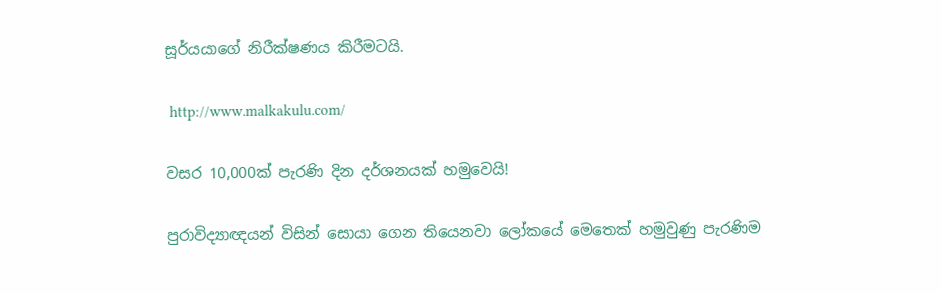සූර්යයාගේ නිරීක්ෂණය කිරීමටයි.

 http://www.malkakulu.com/

වසර 10,000ක් පැරණි දින දර්ශනයක් හමුවෙයි!

පුරාවිද්‍යාඥයන් විසින් සොයා ගෙන තියෙනවා ලෝකයේ මෙතෙක් හමුවුණු පැරණිම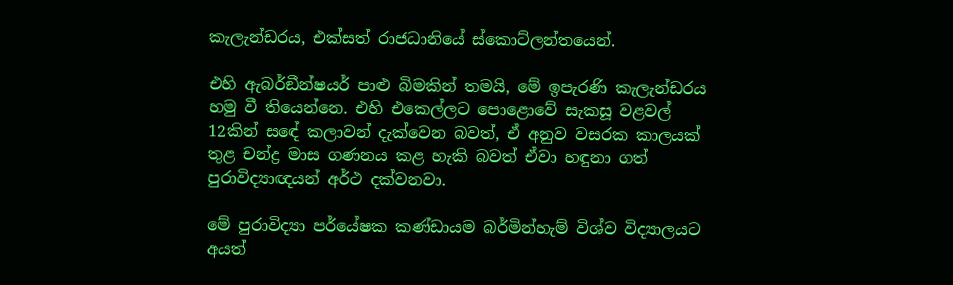කැලැන්ඩරය, එක්සත් රාජධානියේ ස්කොට්ලන්තයෙන්.

එහි ඇබර්ඞීන්ෂයර් පාළු බිමකින් තමයි, මේ ඉපැරණි කැලැන්ඩරය හමු වී තියෙන්නෙ. එහි එකෙල්ලට පොළොවේ සැකසූ වළවල් 12කින් සඳේ කලාවන් දැක්වෙන බවත්, ඒ අනුව වසරක කාලයක් තුළ චන්ද්‍ර මාස ගණනය කළ හැකි බවත් ඒවා හඳුනා ගත් පුරාවිද්‍යාඥයන් අර්ථ දක්වනවා.

මේ පුරාවිද්‍යා පර්යේෂක කණ්ඩායම බර්මින්හැම් විශ්ව විද්‍යාලයට අයත්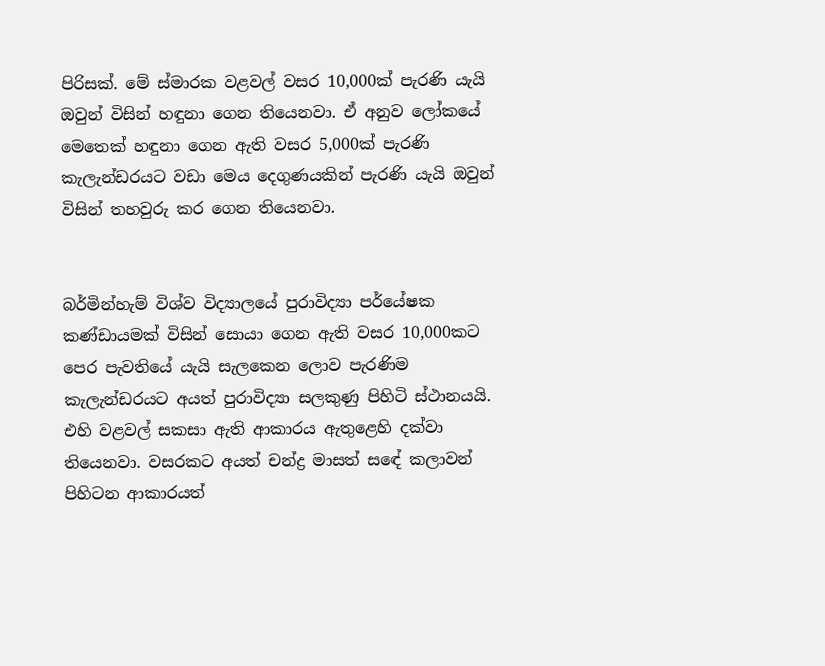පිරිසක්. මේ ස්මාරක වළවල් වසර 10,000ක් පැරණි යැයි ඔවුන් විසින් හඳුනා ගෙන තියෙනවා. ඒ අනුව ලෝකයේ මෙතෙක් හඳුනා ගෙන ඇති වසර 5,000ක් පැරණි කැලැන්ඩරයට වඩා මෙය දෙගුණයකින් පැරණි යැයි ඔවුන් විසින් තහවුරු කර ගෙන තියෙනවා.


බර්මින්හැම් විශ්ව විද්‍යාලයේ පුරාවිද්‍යා පර්යේෂක කණ්ඩායමක් විසින් සොයා ගෙන ඇති වසර 10,000කට පෙර පැවතියේ යැයි සැලකෙන ලොව පැරණිම කැලැන්ඩරයට අයත් පුරාවිද්‍යා සලකුණු පිහිටි ස්ථානයයි. එහි වළවල් සකසා ඇති ආකාරය ඇතුළෙහි දක්වා තියෙනවා. වසරකට අයත් චන්ද්‍ර මාසත් සඳේ කලාවන් පිහිටන ආකාරයත්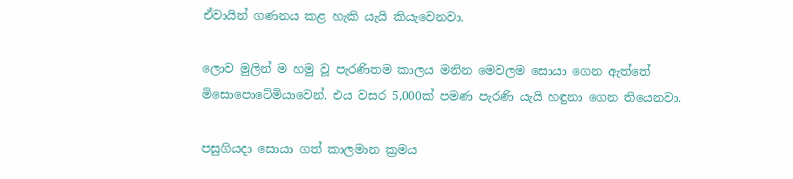ඒවායින් ගණනය කළ හැකි යැයි කියැවෙනවා.

ලොව මුලින් ම හමු වූ පැරණිතම කාලය මනින මෙවලම සොයා ගෙන ඇත්තේ මිසොපොටේමියාවෙන්. එය වසර 5,000ක් පමණ පැරණි යැයි හඳුනා ගෙන තියෙනවා.

පසුගියදා සොයා ගත් කාලමාන ක්‍රමය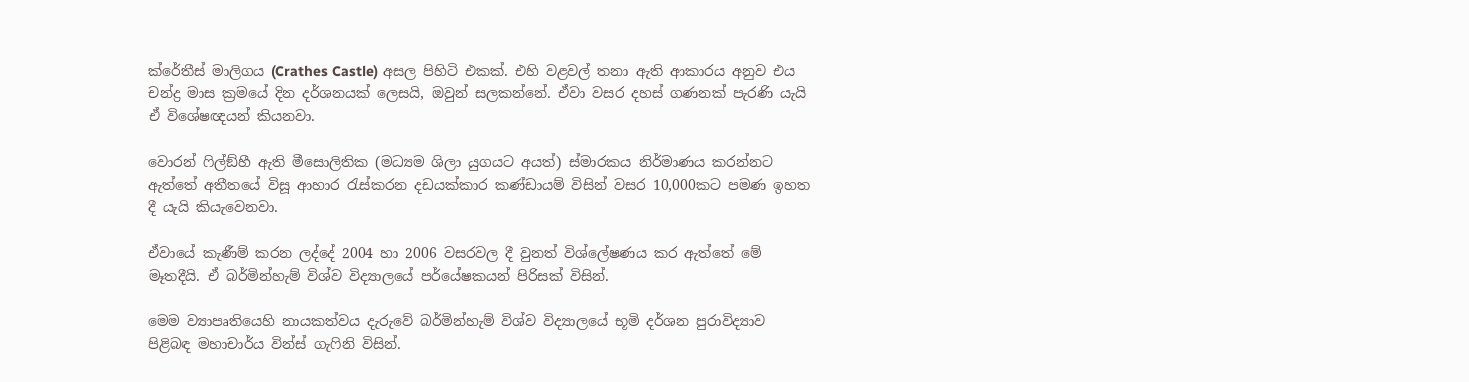ක්රේතීස් මාලිගය (Crathes Castle) අසල පිහිටි එකක්. එහි වළවල් තනා ඇති ආකාරය අනුව එය චන්ද්‍ර මාස ක්‍රමයේ දින දර්ශනයක් ලෙසයි, ඔවුන් සලකන්නේ. ඒවා වසර දහස් ගණනක් පැරණි යැයි ඒ විශේෂඥයන් කියනවා.

වොරන් ෆිල්ඞ්හී ඇති මීසොලිතික (මධ්‍යම ශිලා යුගයට අයත්) ස්මාරකය නිර්මාණය කරන්නට ඇත්තේ අතීතයේ විසූ ආහාර රැස්කරන දඩයක්කාර කණ්ඩායම් විසින් වසර 10,000කට පමණ ඉහත දී යැයි කියැවෙනවා.

ඒවායේ කැණීම් කරන ලද්දේ 2004 හා 2006 වසරවල දී වුනත් විශ්ලේෂණය කර ඇත්තේ මේ මෑතදීයි. ඒ බර්මින්හැම් විශ්ව විද්‍යාලයේ පර්යේෂකයන් පිරිසක් විසින්.

මෙම ව්‍යාපෘතියෙහි නායකත්වය දැරුවේ බර්මින්හැම් විශ්ව විද්‍යාලයේ භූමි දර්ශන පුරාවිද්‍යාව පිළිබඳ මහාචාර්ය වින්ස් ගැෆිනි විසින්.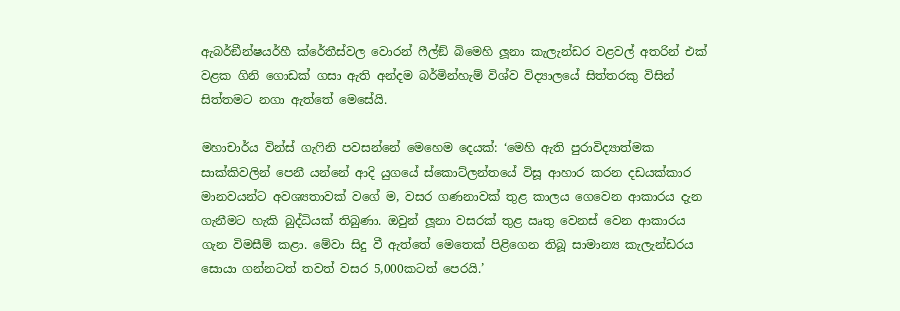ඇබර්ඞීන්ෂයර්හී ක්රේතීස්වල වොරන් ෆීල්ඞ් බිමෙහි ලූනා කැලැන්ඩර වළවල් අතරින් එක් වළක ගිනි ගොඩක් ගසා ඇති අන්දම බර්මින්හැම් විශ්ව විද්‍යාලයේ සිත්තරකු විසින් සිත්තමට නගා ඇත්තේ මෙසේයි.

මහාචාර්ය වින්ස් ගැෆිනි පවසන්නේ මෙහෙම දෙයක්: ‘මෙහි ඇති පුරාවිද්‍යාත්මක සාක්කිවලින් පෙනී යන්නේ ආදි යුගයේ ස්කොට්ලන්තයේ විසූ ආහාර කරන දඩයක්කාර මානවයන්ට අවශ්‍යතාවක් වගේ ම, වසර ගණනාවක් තුළ කාලය ගෙවෙන ආකාරය දැන ගැනීමට හැකි බුද්ධියක් තිබුණා. ඔවුන් ලූනා වසරක් තුළ ඍතු වෙනස් වෙන ආකාරය ගැන විමසීම් කළා. මේවා සිදු වී ඇත්තේ මෙතෙක් පිළිගෙන තිබූ සාමාන්‍ය කැලැන්ඩරය සොයා ගන්නටත් තවත් වසර 5,000කටත් පෙරයි.’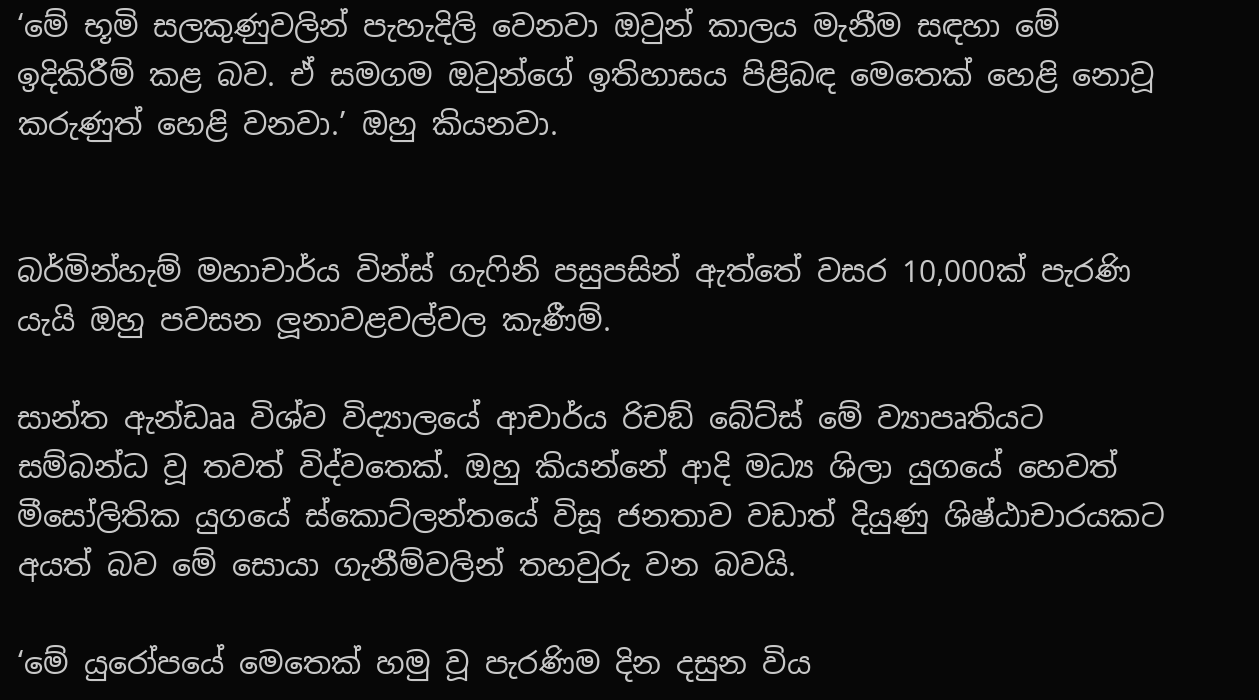‘මේ භූමි සලකුණුවලින් පැහැදිලි වෙනවා ඔවුන් කාලය මැනීම සඳහා මේ ඉදිකිරීම් කළ බව. ඒ සමගම ඔවුන්ගේ ඉතිහාසය පිළිබඳ මෙතෙක් හෙළි නොවූ කරුණුත් හෙළි වනවා.’ ඔහු කියනවා.


බර්මින්හැම් මහාචාර්ය වින්ස් ගැෆිනි පසුපසින් ඇත්තේ වසර 10,000ක් පැරණි යැයි ඔහු පවසන ලූනාවළවල්වල කැණීම්.

සාන්ත ඇන්ඩෲ විශ්ව විද්‍යාලයේ ආචාර්ය රිචඞ් බේට්ස් මේ ව්‍යාපෘතියට සම්බන්ධ වූ තවත් විද්වතෙක්. ඔහු කියන්නේ ආදි මධ්‍ය ශිලා යුගයේ හෙවත් මීසෝලිතික යුගයේ ස්කොට්ලන්තයේ විසූ ජනතාව වඩාත් දියුණු ශිෂ්ඨාචාරයකට අයත් බව මේ සොයා ගැනීම්වලින් තහවුරු වන බවයි.

‘මේ යුරෝපයේ මෙතෙක් හමු වූ පැරණිම දින දසුන විය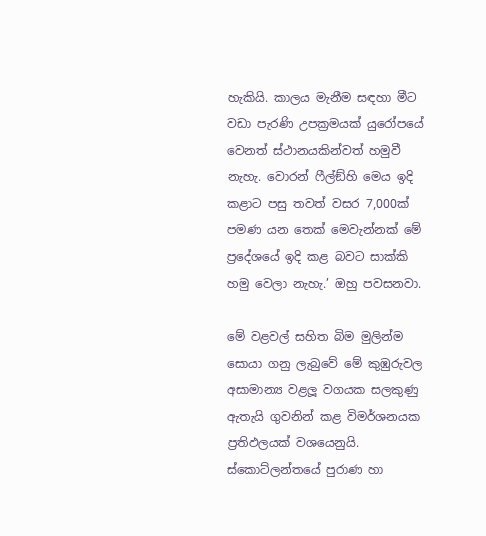හැකියි. කාලය මැනීම සඳහා මීට වඩා පැරණි උපක්‍රමයක් යුරෝපයේ වෙනත් ස්ථානයකින්වත් හමුවී නැහැ. වොරන් ෆීල්ඞ්හි මෙය ඉදි කළාට පසු තවත් වසර 7,000ක් පමණ යන තෙක් මෙවැන්නක් මේ ප්‍රදේශයේ ඉදි කළ බවට සාක්කි හමු වෙලා නැහැ.’ ඔහු පවසනවා.

මේ වළවල් සහිත බිම මුලින්ම සොයා ගනු ලැබුවේ මේ කුඹුරුවල අසාමාන්‍ය වළලූ වගයක සලකුණු ඇතැයි ගුවනින් කළ විමර්ශනයක ප්‍රතිඵලයක් වශයෙනුයි. ස්කොට්ලන්තයේ පුරාණ හා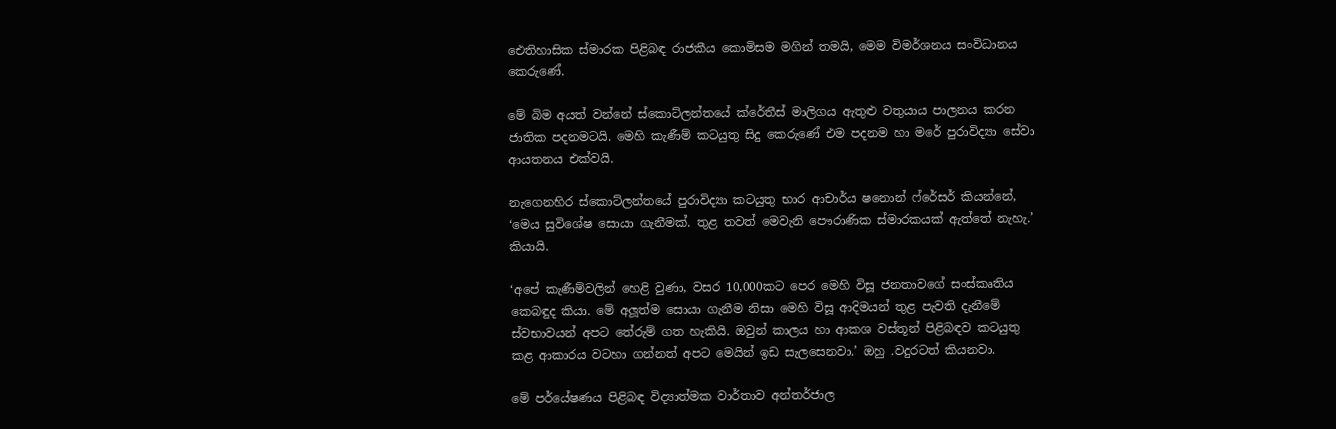ඓතිහාසික ස්මාරක පිළිබඳ රාජකීය කොමිසම මගින් තමයි, මෙම විමර්ශනය සංවිධානය කෙරුණේ.

මේ බිම අයත් වන්නේ ස්කොට්ලන්තයේ ක්රේතීස් මාලිගය ඇතුළු වතුයාය පාලනය කරන ජාතික පදනමටයි. මෙහි කැණීම් කටයුතු සිදු කෙරුණේ එම පදනම හා මරේ පුරාවිද්‍යා සේවා ආයතනය එක්වයි.

නැගෙනහිර ස්කොට්ලන්තයේ පුරාවිද්‍යා කටයුතු භාර ආචාර්ය ෂනොන් ෆ්රේසර් කියන්නේ, ‘මෙය සුවිශේෂ සොයා ගැනීමක්. තුළ තවත් මෙවැනි පෞරාණික ස්මාරකයක් ඇත්තේ නැහැ.’ කියායි.

‘අපේ කැණීම්වලින් හෙළි වුණා, වසර 10,000කට පෙර මෙහි විසූ ජනතාවගේ සංස්කෘතිය කෙබඳුද කියා. මේ අලූත්ම සොයා ගැනීම නිසා මෙහි විසූ ආදිමයන් තුළ පැවති දැනීමේ ස්වභාවයන් අපට තේරුම් ගත හැකියි. ඔවුන් කාලය හා ආකශ වස්තූන් පිළිබඳව කටයුතු කළ ආකාරය වටහා ගන්නත් අපට මෙයින් ඉඩ සැලසෙනවා.’ ඔහු .වදුරටත් කියනවා.

මේ පර්යේෂණය පිළිබඳ විද්‍යාත්මක වාර්තාව අන්තර්ජාල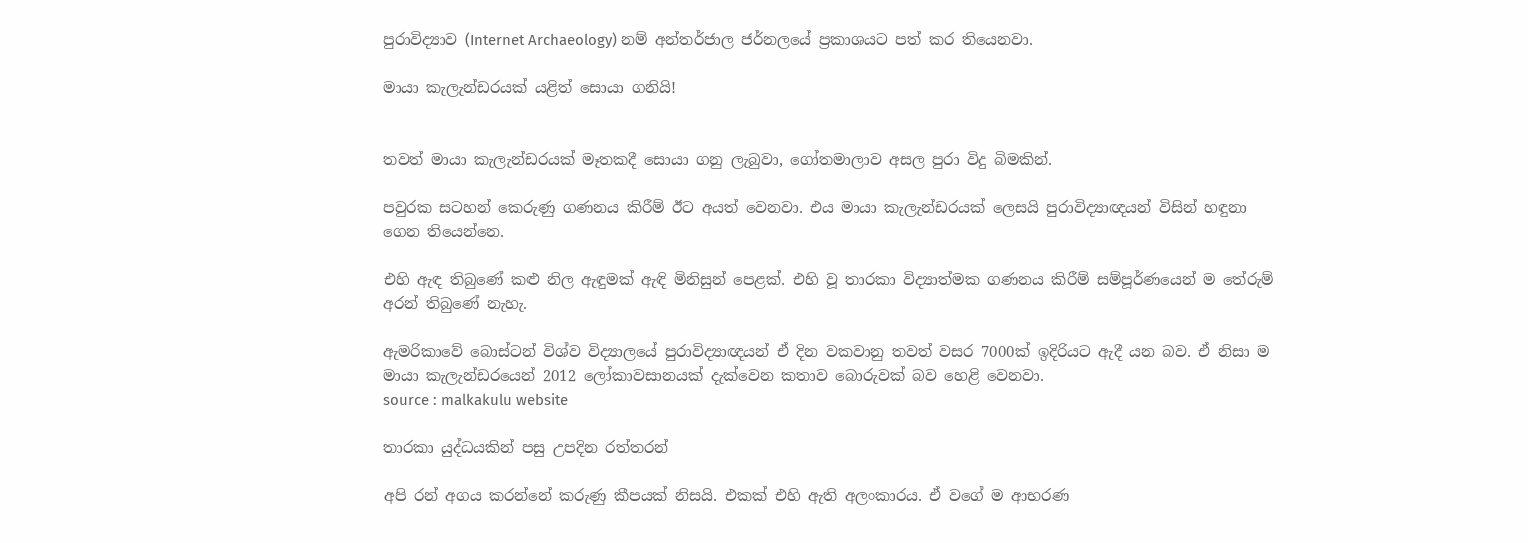පුරාවිද්‍යාව (Internet Archaeology) නම් අන්තර්ජාල ජර්නලයේ ප්‍රකාශයට පත් කර තියෙනවා.

මායා කැලැන්ඩරයක් යළිත් සොයා ගනියි!


තවත් මායා කැලැන්ඩරයක් මෑතකදී සොයා ගනු ලැබුවා, ගෝතමාලාව අසල පුරා විදු බිමකින්.

පවුරක සටහන් කෙරුණු ගණනය කිරීම් ඊට අයත් වෙනවා. එය මායා කැලැන්ඩරයක් ලෙසයි පුරාවිද්‍යාඥයන් විසින් හඳුනා ගෙන තියෙන්නෙ.

එහි ඇඳ තිබුණේ කළු නිල ඇඳුමක් ඇඳි මිනිසුන් පෙළක්. එහි වූ තාරකා විද්‍යාත්මක ගණනය කිරීම් සම්පූර්ණයෙන් ම තේරුම් අරන් තිබුණේ නැහැ.

ඇමරිකාවේ බොස්ටන් විශ්ව විද්‍යාලයේ පුරාවිද්‍යාඥයන් ඒ දින වකවානු තවත් වසර 7000ක් ඉදිරියට ඇදී යන බව. ඒ නිසා ම මායා කැලැන්ඩරයෙන් 2012 ලෝකාවසානයක් දැක්වෙන කතාව බොරුවක් බව හෙළි වෙනවා.
source : malkakulu website

තාරකා යුද්ධයකින් පසු උපදින රත්තරන්

අපි රන් අගය කරන්නේ කරුණු කීපයක් නිසයි. එකක් එහි ඇති අලංකාරය. ඒ වගේ ම ආභරණ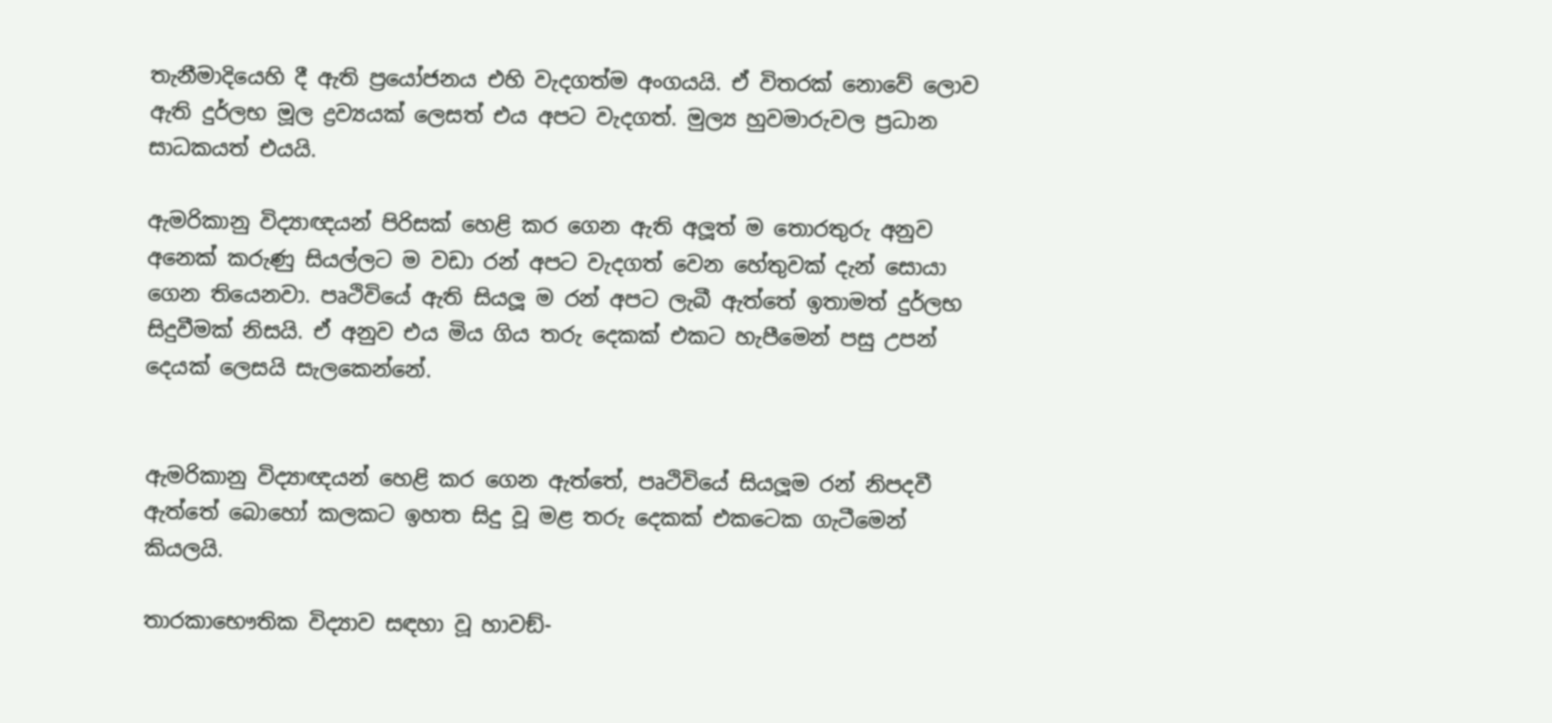තැනීමාදියෙහි දී ඇති ප්‍රයෝජනය එහි වැදගත්ම අංගයයි. ඒ විතරක් නොවේ ලොව ඇති දුර්ලභ මූල ද්‍රව්‍යයක් ලෙසත් එය අපට වැදගත්. මුල්‍ය හුවමාරුවල ප්‍රධාන සාධකයත් එයයි.

ඇමරිකානු විද්‍යාඥයන් පිරිසක් හෙළි කර ගෙන ඇති අලූත් ම තොරතුරු අනුව අනෙක් කරුණු සියල්ලට ම වඩා රන් අපට වැදගත් වෙන හේතුවක් දැන් සොයා ගෙන තියෙනවා. පෘථිවියේ ඇති සියලූ ම රන් අපට ලැබී ඇත්තේ ඉතාමත් දුර්ලභ සිදුවීමක් නිසයි. ඒ අනුව එය මිය ගිය තරු දෙකක් එකට හැපීමෙන් පසු උපන් දෙයක් ලෙසයි සැලකෙන්නේ.


ඇමරිකානු විද්‍යාඥයන් හෙළි කර ගෙන ඇත්තේ, පෘථිවියේ සියලූම රන් නිපදවී ඇත්තේ බොහෝ කලකට ඉහත සිදු වූ මළ තරු දෙකක් එකටෙක ගැටීමෙන් කියලයි.

තාරකාභෞතික විද්‍යාව සඳහා වූ හාවඞ්-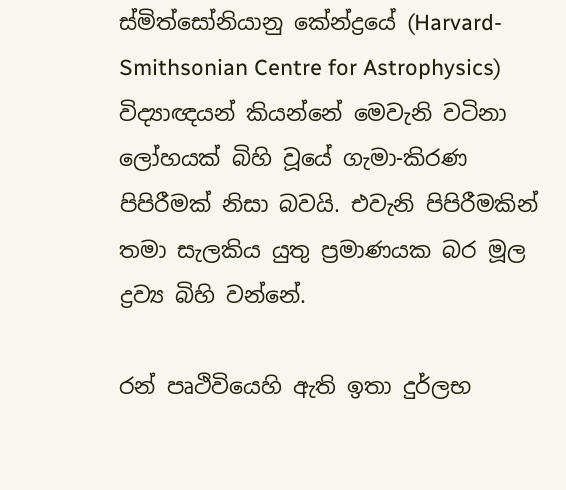ස්මිත්සෝනියානු කේන්ද්‍රයේ (Harvard-Smithsonian Centre for Astrophysics) විද්‍යාඥයන් කියන්නේ මෙවැනි වටිනා ලෝහයක් බිහි වූයේ ගැමා-කිරණ පිපිරීමක් නිසා බවයි. එවැනි පිපිරීමකින් තමා සැලකිය යුතු ප්‍රමාණයක බර මූල ද්‍රව්‍ය බිහි වන්නේ.

රන් පෘථිවියෙහි ඇති ඉතා දුර්ලභ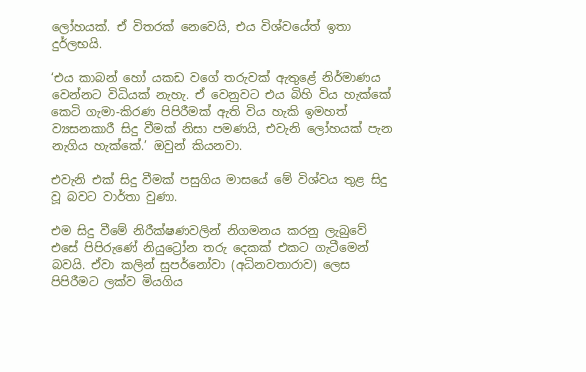ලෝහයක්. ඒ විතරක් නෙවෙයි, එය විශ්වයේත් ඉතා දුර්ලභයි.

‘එය කාබන් හෝ යකඩ වගේ තරුවක් ඇතුළේ නිර්මාණය වෙන්නට විධියක් නැහැ. ඒ වෙනුවට එය බිහි විය හැක්කේ කෙටි ගැමා-කිරණ පිපිරීමක් ඇති විය හැකි ඉමහත් ව්‍යසනකාරී සිදු වීමක් නිසා පමණයි, එවැනි ලෝහයක් පැන නැගිය හැක්කේ.’ ඔවුන් කියනවා.

එවැනි එක් සිදු වීමක් පසුගිය මාසයේ මේ විශ්වය තුළ සිදු වූ බවට වාර්තා වුණා.

එම සිදු වීමේ නිරීක්ෂණවලින් නිගමනය කරනු ලැබුවේ එසේ පිපිරුණේ නියුට්‍රෝන තරු දෙකක් එකට ගැටීමෙන් බවයි. ඒවා කලින් සුපර්නෝවා (අධිනවතාරාව) ලෙස පිපිරීමට ලක්ව මියගිය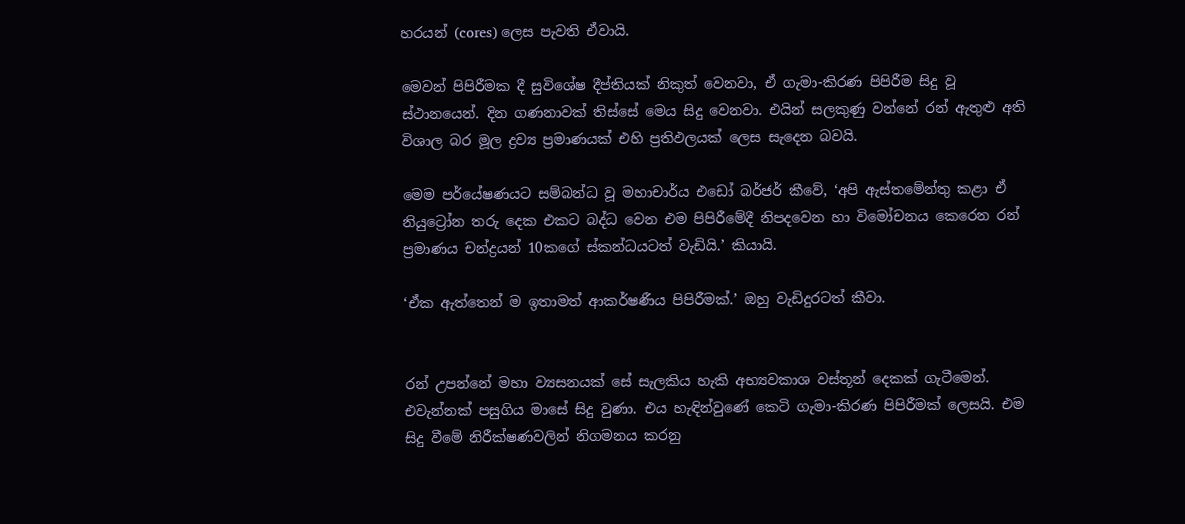හරයන් (cores) ලෙස පැවති ඒවායි.

මෙවන් පිපිරීමක දී සුවිශේෂ දීප්තියක් නිකුත් වෙනවා, ඒ ගැමා-කිරණ පිපිරීම සිදු වූ ස්ථානයෙන්. දින ගණනාවක් තිස්සේ මෙය සිදු වෙනවා. එයින් සලකුණු වන්නේ රන් ඇතුළු අති විශාල බර මූල ද්‍රව්‍ය ප්‍රමාණයක් එහි ප්‍රතිඵලයක් ලෙස සැදෙන බවයි.

මෙම පර්යේෂණයට සම්බන්ධ වූ මහාචාර්ය එඩෝ බර්ජර් කීවේ, ‘අපි ඇස්තමේන්තු කළා ඒ නියුට්‍රෝන තරු දෙක එකට බද්ධ වෙන එම පිපිරීමේදී නිපදවෙන හා විමෝචනය කෙරෙන රන් ප්‍රමාණය චන්ද්‍රයන් 10කගේ ස්කන්ධයටත් වැඩියි.’ කියායි.

‘ඒක ඇත්තෙන් ම ඉතාමත් ආකර්ෂණීය පිපිරීමක්.’ ඔහු වැඩිදුරටත් කීවා.


රන් උපන්නේ මහා ව්‍යසනයක් සේ සැලකිය හැකි අභ්‍යවකාශ වස්තූන් දෙකක් ගැටීමෙන්. එවැන්නක් පසුගිය මාසේ සිදු වුණා. එය හැඳින්වුණේ කෙටි ගැමා-කිරණ පිපිරීමක් ලෙසයි. එම සිදු වීමේ නිරීක්ෂණවලින් නිගමනය කරනු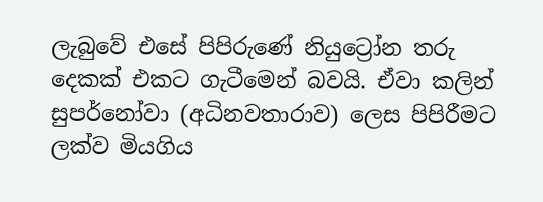ලැබුවේ එසේ පිපිරුණේ නියුට්‍රෝන තරු දෙකක් එකට ගැටීමෙන් බවයි. ඒවා කලින් සුපර්නෝවා (අධිනවතාරාව) ලෙස පිපිරීමට ලක්ව මියගිය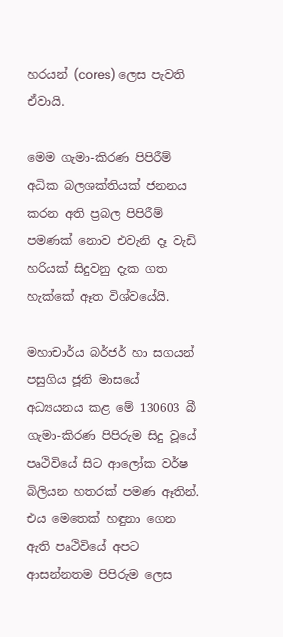හරයන් (cores) ලෙස පැවති ඒවායි.

මෙම ගැමා-කිරණ පිපිරීම් අධික බලශක්තියක් ජනනය කරන අති ප්‍රබල පිපිරීම් පමණක් නොව එවැනි දෑ වැඩි හරියක් සිදුවනු දැක ගත හැක්කේ ඈත විශ්වයේයි.

මහාචාර්ය බර්ජර් හා සගයන් පසුගිය ජූනි මාසයේ අධ්‍යයනය කළ මේ 130603 බී ගැමා-කිරණ පිපිරුම සිදු වූයේ පෘථිවියේ සිට ආලෝක වර්ෂ බිලියන හතරක් පමණ ඈතින්. එය මෙතෙක් හඳුනා ගෙන ඇති පෘථිවියේ අපට ආසන්නතම පිපිරුම ලෙස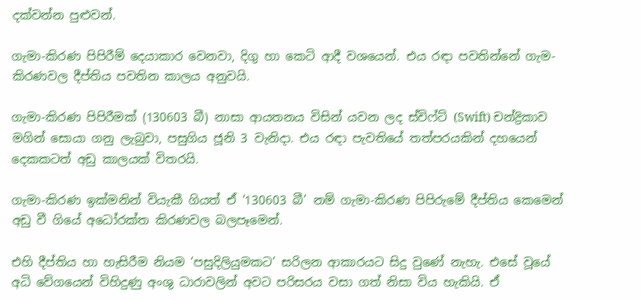දක්වන්න පුළුවන්.

ගැමා-කිරණ පිපිරීම් දෙයාකාර වෙනවා, දිගු හා කෙටි ආදී වශයෙන්. එය රඳා පවතින්නේ ගැම-කිරණවල දීප්තිය පවතින කාලය අනුවයි.

ගැමා-කිරණ පිපිරීමක් (130603 බී) නාසා ආයතනය විසින් යවන ලද ස්විෆ්ට් (Swift) චන්ද්‍රිකාව මගින් සොයා ගනු ලැබුවා, පසුගිය ජූනි 3 වැනිදා. එය රඳා පැවතියේ තත්පරයකින් දහයෙන් දෙකකටත් අඩු කාලයක් විතරයි.

ගැමා-කිරණ ඉක්මනින් වියැකී ගියත් ඒ ‘130603 බී’ නම් ගැමා-කිරණ පිපිරුමේ දීප්තිය කෙමෙන් අඩු වී ගියේ අධෝරක්ත කිරණවල බලපෑමෙන්.

එහි දීප්තිය හා හැසිරීම නියම ‘පසුදිලියුමකට’ සරිලන ආකාරයට සිදු වුණේ නැහැ. එසේ වූයේ අධි වේගයෙන් විහිදුණු අංශු ධාරාවලින් අවට පරිසරය වසා ගත් නිසා විය හැකියි. ඒ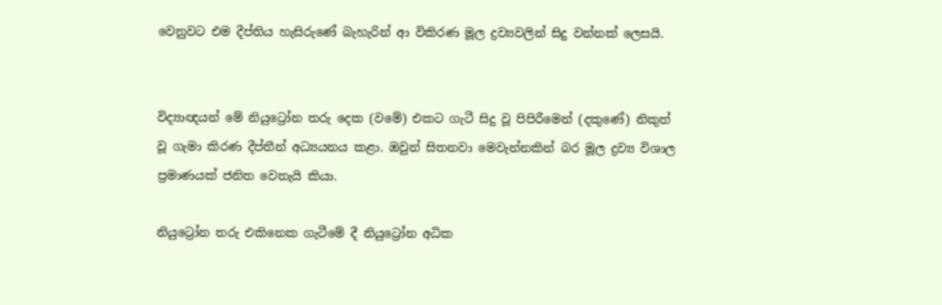වෙනුවට එම දීප්තිය හැසිරුණේ බැහැරින් ආ විකිරණ මූල ද්‍රව්‍යවලින් සිදු වන්නක් ලෙසයි.


විද්‍යාඥයන් මේ නියුට්‍රෝන තරු දෙක (වමේ) එකට ගැටී සිදු වූ පිපිරීමෙන් (දකුණේ) නිකුත් වූ ගැමා කිරණ දීප්තීන් අධ්‍යයනය කළා. ඔවුන් සිතනවා මෙවැන්නකින් බර මූල ද්‍රව්‍ය විශාල ප්‍රමාණයක් ජනිත වෙතැයි කියා.

නියුට්‍රෝන තරු එකිනෙක ගැටීමේ දී නියුට්‍රෝන අධික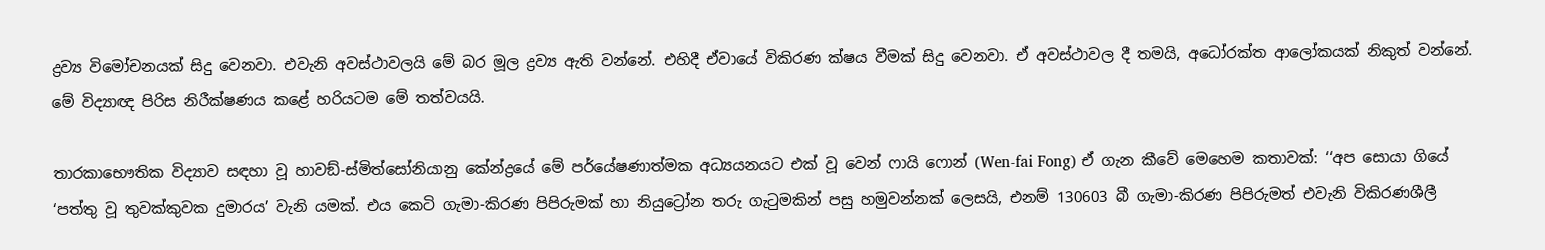ද්‍රව්‍ය විමෝචනයක් සිදු වෙනවා. එවැනි අවස්ථාවලයි මේ බර මූල ද්‍රව්‍ය ඇති වන්නේ. එහිදී ඒවායේ විකිරණ ක්ෂය වීමක් සිදු වෙනවා. ඒ අවස්ථාවල දී තමයි, අධෝරක්ත ආලෝකයක් නිකුත් වන්නේ. මේ විද්‍යාඥ පිරිස නිරීක්ෂණය කළේ හරියටම මේ තත්වයයි.

තාරකාභෞතික විද්‍යාව සඳහා වූ හාවඞ්-ස්මිත්සෝනියානු කේන්ද්‍රයේ මේ පර්යේෂණාත්මක අධ්‍යයනයට එක් වූ වෙන් ෆායි ෆොන් (Wen-fai Fong) ඒ ගැන කීවේ මෙහෙම කතාවක්: ‘‘අප සොයා ගියේ ‘පත්තු වූ තුවක්කුවක දුමාරය’ වැනි යමක්. එය කෙටි ගැමා-කිරණ පිපිරුමක් හා නියුට්‍රෝන තරු ගැටුමකින් පසු හමුවන්නක් ලෙසයි, එනම් 130603 බී ගැමා-කිරණ පිපිරුමත් එවැනි විකිරණශීලී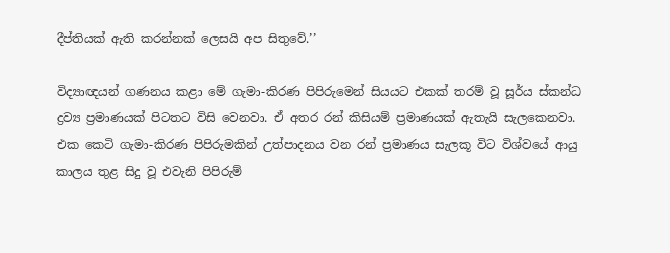දීප්තියක් ඇති කරන්නක් ලෙසයි අප සිතුවේ.’’

විද්‍යාඥයන් ගණනය කළා මේ ගැමා-කිරණ පිපිරුමෙන් සියයට එකක් තරම් වූ සූර්ය ස්කන්ධ ද්‍රව්‍ය ප්‍රමාණයක් පිටතට විසි වෙනවා. ඒ අතර රන් කිසියම් ප්‍රමාණයක් ඇතැයි සැලකෙනවා.
එක කෙටි ගැමා-කිරණ පිපිරුමකින් උත්පාදනය වන රන් ප්‍රමාණය සැලකූ විට විශ්වයේ ආයු කාලය තුළ සිදු වූ එවැනි පිපිරුම්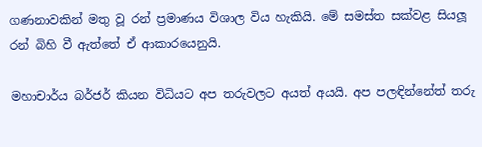ගණනාවකින් මතු වූ රන් ප්‍රමාණය විශාල විය හැකියි. මේ සමස්ත සක්වළ සියලූ රන් බිහි වී ඇත්තේ ඒ ආකාරයෙනුයි.

මහාචාර්ය බර්ජර් කියන විධියට අප තරුවලට අයත් අයයි. අප පලඳින්නේත් තරු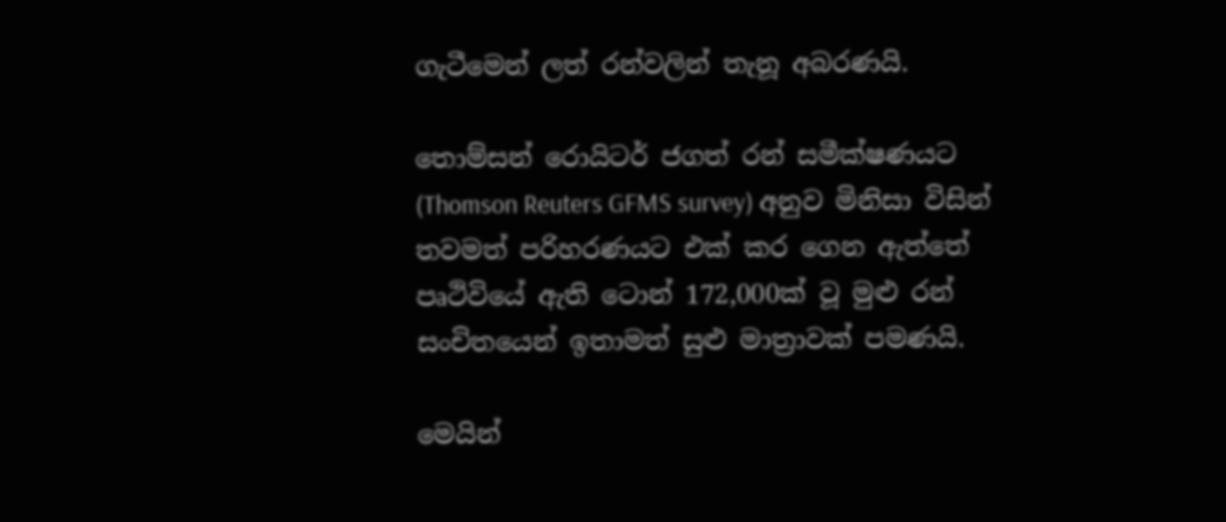ගැටීමෙන් ලත් රන්වලින් තැනූ අබරණයි.

තොම්සන් රොයිටර් ජගත් රන් සමීක්ෂණයට (Thomson Reuters GFMS survey) අනුව මිනිසා විසින් තවමත් පරිහරණයට එක් කර ගෙන ඇත්තේ පෘථිවියේ ඇති ටොන් 172,000ක් වූ මුළු රන් සංචිතයෙන් ඉතාමත් සුළු මාත්‍රාවක් පමණයි.

මෙයින්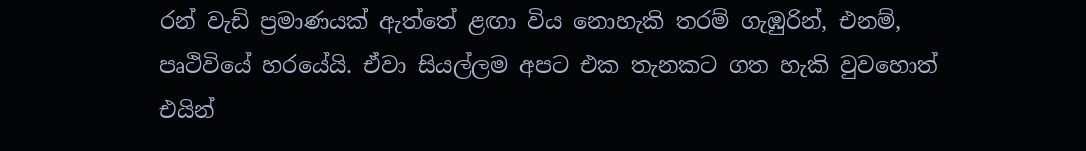රන් වැඩි ප්‍රමාණයක් ඇත්තේ ළඟා විය නොහැකි තරම් ගැඹුරින්, එනම්, පෘථිවියේ හරයේයි. ඒවා සියල්ලම අපට එක තැනකට ගත හැකි වුවහොත් එයින්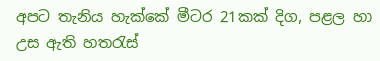අපට තැනිය හැක්කේ මීටර 21කක් දිග, පළල හා උස ඇති හතරැස්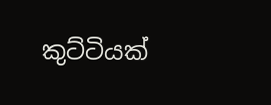කුට්ටියක්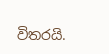විතරයි.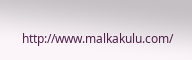http://www.malkakulu.com/